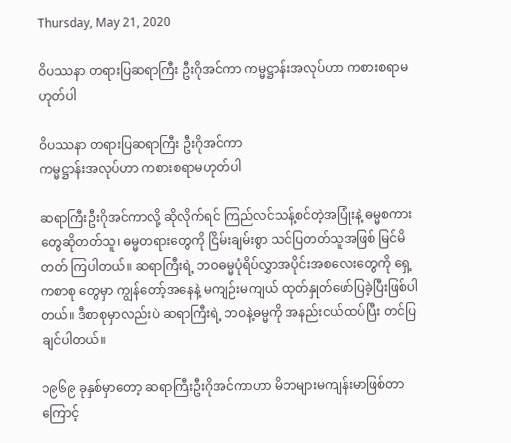Thursday, May 21, 2020

ဝိပဿနာ တရားပြဆရာကြီး ဦးဂိုအင်ကာ ကမ္မဋ္ဌာန်းအလုပ်ဟာ ကစားစရာမဟုတ်ပါ

ဝိပဿနာ တရားပြဆရာကြီး ဦးဂိုအင်ကာ
ကမ္မဋ္ဌာန်းအလုပ်ဟာ ကစားစရာမဟုတ်ပါ

ဆရာကြီးဦးဂိုအင်ကာလို့ ဆိုလိုက်ရင် ကြည်လင်သန့်စင်တဲ့အပြုံးနဲ့ ဓမ္မစကား တွေဆိုတတ်သူ၊ ဓမ္မတရားတွေကို ငြိမ်းချမ်းစွာ သင်ပြတတ်သူအဖြစ် မြင်မိတတ် ကြပါတယ်။ ဆရာကြီးရဲ့ ဘဝဓမ္မပုံရိပ်လွှာအပိုင်းအစလေးတွေကို ရှေ့ကစာစု တွေမှာ ကျွန်တော့်အနေနဲ့ မကျဉ်းမကျယ် ထုတ်နှုတ်ဖော်ပြခဲ့ပြီးဖြစ်ပါတယ်။ ဒီစာစုမှာလည်းပဲ ဆရာကြီးရဲ့ ဘဝနဲ့ဓမ္မကို အနည်းငယ်ထပ်ပြီး တင်ပြချင်ပါတယ်။

၁၉၆၉ ခုနှစ်မှာတော့ ဆရာကြီးဦးဂိုအင်ကာဟာ မိဘများမကျန်းမာဖြစ်တာ ကြောင့်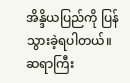အိန္ဒိယပြည်ကို ပြန်သွားခဲ့ရပါတယ်။ ဆရာကြီး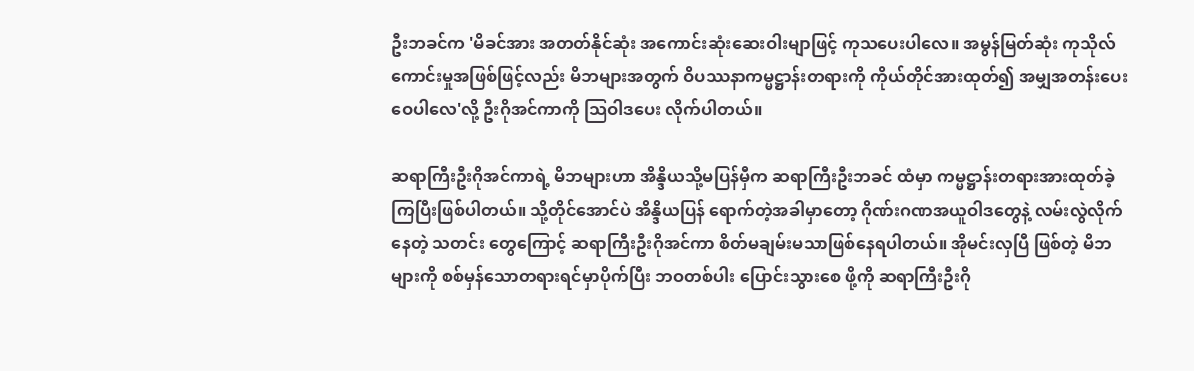ဦးဘခင်က 'မိခင်အား အတတ်နိုင်ဆုံး အကောင်းဆုံးဆေးဝါးမျာဖြင့် ကုသပေးပါလေ။ အမွန်မြတ်ဆုံး ကုသိုလ်ကောင်းမှုအဖြစ်ဖြင့်လည်း မိဘများအတွက် ဝိပဿနာကမ္မဋ္ဌာန်းတရားကို ကိုယ်တိုင်အားထုတ်၍ အမျှအတန်းပေးဝေပါလေ'လို့ ဦးဂိုအင်ကာကို သြဝါဒပေး လိုက်ပါတယ်။

ဆရာကြီးဦးဂိုအင်ကာရဲ့ မိဘများဟာ အိန္ဒိယသို့မပြန်မှီက ဆရာကြီးဦးဘခင် ထံမှာ ကမ္မဋ္ဌာန်းတရားအားထုတ်ခဲ့ကြပြီးဖြစ်ပါတယ်။ သို့တိုင်အောင်ပဲ အိန္ဒိယပြန် ရောက်တဲ့အခါမှာတော့ ဂိုဏ်းဂဏအယူဝါဒတွေနဲ့ လမ်းလွဲလိုက်နေတဲ့ သတင်း တွေကြောင့် ဆရာကြီးဦးဂိုအင်ကာ စိတ်မချမ်းမသာဖြစ်နေရပါတယ်။ အိုမင်းလှပြီ ဖြစ်တဲ့ မိဘများကို စစ်မှန်သောတရားရင်မှာပိုက်ပြီး ဘဝတစ်ပါး ပြောင်းသွားစေ ဖို့ကို ဆရာကြီးဦးဂို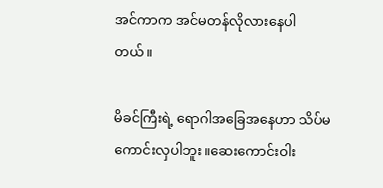အင်ကာက အင်မတန်လိုလားနေပါတယ်။

မိခင်ကြီးရဲ့ ရောဂါအခြေအနေဟာ သိပ်မကောင်းလှပါဘူး။ဆေးကောင်းဝါး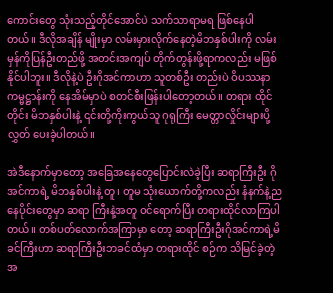ကောင်းတွေ သုံးသည့်တိုင်အောင်ပဲ သက်သာရာမရ ဖြစ်နေပါတယ်။ ဒီလိုအချိန် မျိုးမှာ လမ်းမှားလိုက်နေတဲ့မိဘနှစ်ပါးကို လမ်းမှန်ကိုပြန်ဦးတည်ဖို့ အတင်းအကျပ် တိုက်တွန်းဖို့ရာကလည်း မဖြစ်နိုင်ပါဘူး။ ဒီလိုနဲ့ပဲ ဦးဂိုအင်ကာဟာ သူတစ်ဦး တည်းပဲ ဝိပဿနာကမ္မဋ္ဌာန်းကို နေအိမ်မှာပဲ စတင်စီးဖြန်းပါတော့တယ်။ တရား ထိုင်တိုင်း မိဘနှစ်ပါးနဲ့ ၎င်းတို့ကိုးကွယ်သူ ဂုရုကြီး မေတ္တာလှိုင်းများပို့လွှတ် ပေးခဲ့ပါတယ်။

အဲဒီနောက်မှာတော့ အခြေအနေတွေပြောင်းလဲခဲ့ပြီး ဆရာကြီးဦး ဂိုအင်ကာရဲ့ မိဘနှစ်ပါးနဲ့ တူ၊ တူမ သုံးယောက်တို့ကလည်း နံနက်နဲ့ညနေပိုင်းတွေမှာ ဆရာ ကြီးနဲ့အတူ ဝင်ရောက်ပြီး တရားထိုင်လာကြပါတယ်။ တစ်ပတ်လောက်အကြာမှာ တော့ ဆရာကြီးဦးဂိုအင်ကာရဲ့မိခင်ကြီးဟာ ဆရာကြီးဦးဘခင်ထံမှာ တရားထိုင် စဉ်က သိမြင်ခဲ့တဲ့ အ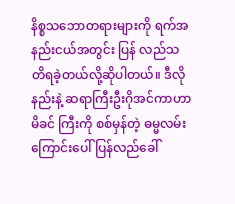နိစ္စသဘောတရားများကို ရက်အနည်းငယ်အတွင်း ပြန် လည်သတိရခဲ့တယ်လို့ဆိုပါတယ်။ ဒီလိုနည်းနဲ့ ဆရာကြီးဦးဂိုအင်ကာဟာ မိခင် ကြီးကို စစ်မှန်တဲ့ ဓမ္မလမ်းကြောင်းပေါ် ပြန်လည်ခေါ်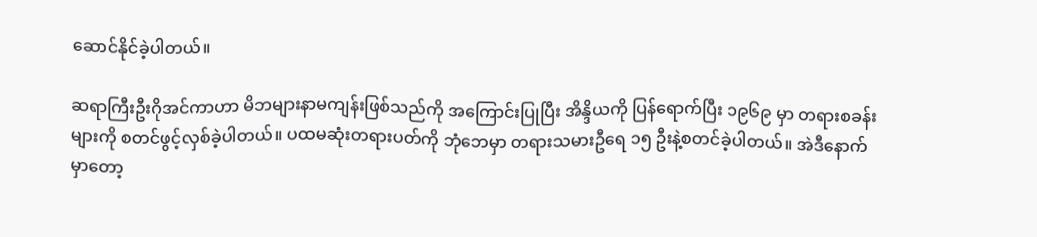ဆောင်နိုင်ခဲ့ပါတယ်။

ဆရာကြီးဦးဂိုအင်ကာဟာ မိဘများနာမကျန်းဖြစ်သည်ကို အကြောင်းပြုပြီး အိန္ဒိယကို ပြန်ရောက်ပြီး ၁၉၆၉ မှာ တရားစခန်းများကို စတင်ဖွင့်လှစ်ခဲ့ပါတယ်။ ပထမဆုံးတရားပတ်ကို ဘုံဘေမှာ တရားသမားဦရေ ၁၅ ဦးနဲ့စတင်ခဲ့ပါတယ်။ အဲဒီနောက်မှာတော့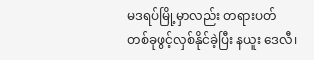မဒရပ်မြို့မှာလည်း တရားပတ်တစ်ခုဖွင့်လှစ်နိုင်ခဲ့ပြီး နယူး ဒေလီ၊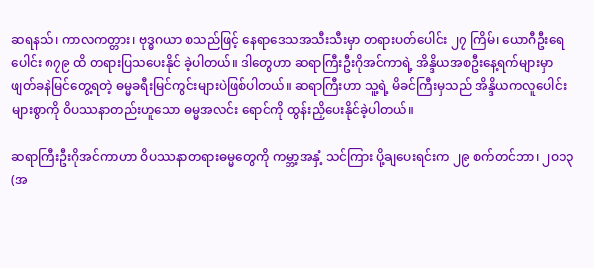ဆရနသ်၊ ကာလကတ္တား၊ ဗုဒ္ဓဂယာ စသည်ဖြင့် နေရာဒေသအသီးသီးမှာ တရားပတ်ပေါင်း ၂၇ ကြိမ်၊ ယောဂီဦးရေပေါင်း ၈၇၉ ထိ တရားပြသပေးနိုင် ခဲ့ပါတယ်။ ဒါတွေဟာ ဆရာကြီးဦးဂိုအင်ကာရဲ့ အိန္ဒိယအစဦးနေ့ရက်များမှာ ဖျတ်ခနဲမြင်တွေ့ရတဲ့ ဓမ္မခရီးမြင်ကွင်းများပဲဖြစ်ပါတယ်။ ဆရာကြီးဟာ သူ့ရဲ့ မိခင်ကြီးမှသည် အိန္ဒိယကလူပေါင်းများစွာကို ဝိပဿနာတည်းဟူသော ဓမ္မအလင်း ရောင်ကို ထွန်းညှိပေးနိုင်ခဲ့ပါတယ်။

ဆရာကြီးဦးဂိုအင်ကာဟာ ဝိပဿနာတရားဓမ္မတွေကို ကမ္ဘာ့အနှံ့ သင်ကြား ပို့ချပေးရင်းက ၂၉ စက်တင်ဘာ၊ ၂ဝ၁၃ (အ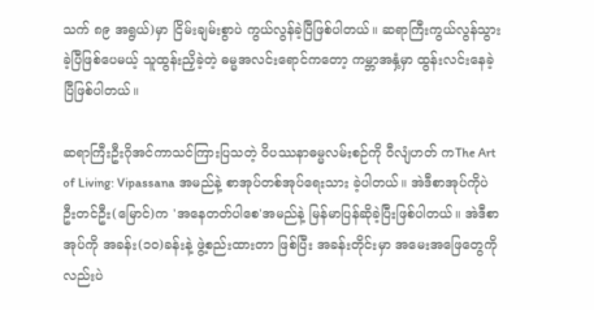သက် ၈၉ အရွယ်)မှာ ငြိမ်းချမ်းစွာပဲ ကွယ်လွန်ခဲ့ပြီဖြစ်ပါတယ်။ ဆရာကြီးကွယ်လွန်သွားခဲ့ပြီဖြစ်ပေမယ့် သူထွန်းညှိခဲ့တဲ့ ဓမ္မအလင်းရောင်ကတော့ ကမ္ဘာအနှံ့မှာ ထွန်းလင်းနေခဲ့ပြီဖြစ်ပါတယ်။

ဆရာကြီးဦးဂိုအင်ကာသင်ကြားပြသတဲ့ ဝိပဿနာဓမ္မလမ်းစဉ်ကို ဝီလျံဟတ် ကThe Art of Living: Vipassana အမည်နဲ့ စာအုပ်တစ်အုပ်ရေးသား ခဲ့ပါတယ်။ အဲဒီစာအုပ်ကိုပဲ ဦးတင်ဦး(မြောင်)က 'အနေတတ်ပါစေ'အမည်နဲ့ မြန်မာပြန်ဆိုခဲ့ပြီးဖြစ်ပါတယ်။ အဲဒီစာအုပ်ကို အခန်း(၁ဝ)ခန်းနဲ့ ဖွဲ့စည်းထားတာ ဖြစ်ပြီး အခန်းတိုင်းမှာ အမေးအဖြေတွေကိုလည်းပဲ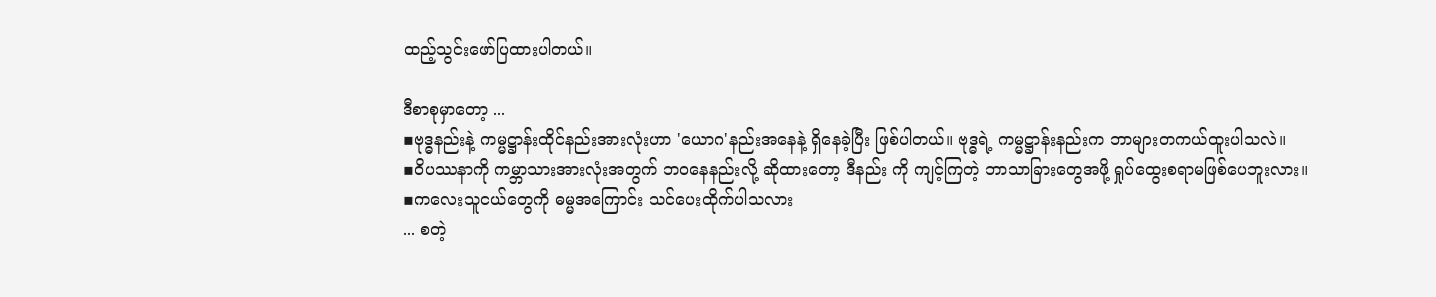ထည့်သွင်းဖော်ပြထားပါတယ်။

ဒီစာစုမှာတော့ ...
▪ဗုဒ္ဓနည်းနဲ့ ကမ္မဋ္ဌာန်းထိုင်နည်းအားလုံးဟာ 'ယောဂ'နည်းအနေနဲ့ ရှိနေခဲ့ပြီး ဖြစ်ပါတယ်။ ဗုဒ္ဓရဲ့ ကမ္မဋ္ဌာန်းနည်းက ဘာများတကယ်ထူးပါသလဲ။
▪ဝိပဿနာကို ကမ္ဘာသားအားလုံးအတွက် ဘဝနေနည်းလို့ ဆိုထားတော့ ဒီနည်း ကို ကျင့်ကြတဲ့ ဘာသာခြားတွေအဖို့ ရှုပ်ထွေးစရာမဖြစ်ပေဘူးလား။
▪ကလေးသူငယ်တွေကို ဓမ္မအကြောင်း သင်ပေးထိုက်ပါသလား
... စတဲ့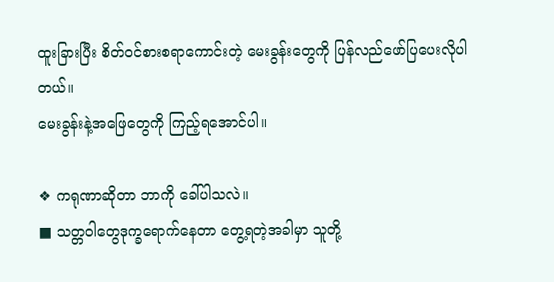ထူးခြားပြီး စိတ်ဝင်စားစရာကောင်းတဲ့ မေးခွန်းတွေကို ပြန်လည်ဖော်ပြပေးလိုပါတယ်။
မေးခွန်းနဲ့အဖြေတွေကို ကြည့်ရအောင်ပါ။

❖ ကရုဏာဆိုတာ ဘာကို ခေါ်ပါသလဲ။
■ သတ္တဝါတွေဒုက္ခရောက်နေတာ တွေ့ရတဲ့အခါမှာ သူတို့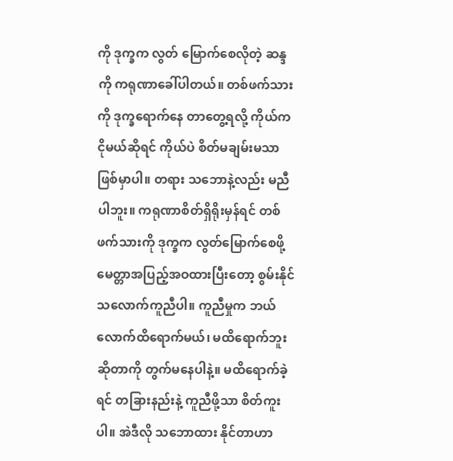ကို ဒုက္ခက လွတ် မြောက်စေလိုတဲ့ ဆန္ဒကို ကရုဏာခေါ်ပါတယ်။ တစ်ဖက်သားကို ဒုက္ခရောက်နေ တာတွေ့ရလို့ ကိုယ်က ငိုမယ်ဆိုရင် ကိုယ်ပဲ စိတ်မချမ်းမသာ ဖြစ်မှာပါ။ တရား သဘောနဲ့လည်း မညီပါဘူး။ ကရုဏာစိတ်ရှိရိုးမှန်ရင် တစ်ဖက်သားကို ဒုက္ခက လွတ်မြောက်စေဖို့ မေတ္တာအပြည့်အဝထားပြီးတော့ စွမ်းနိုင်သလောက်ကူညီပါ။ ကူညီမှုက ဘယ်လောက်ထိရောက်မယ်၊ မထိရောက်ဘူးဆိုတာကို တွက်မနေပါနဲ့။ မထိရောက်ခဲ့ရင် တခြားနည်းနဲ့ ကူညီဖို့သာ စိတ်ကူးပါ။ အဲဒီလို သဘောထား နိုင်တာဟာ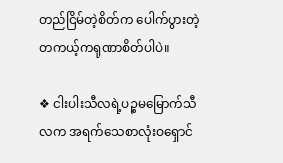တည်ငြိမ်တဲ့စိတ်က ပေါက်ပွားတဲ့ တကယ့်ကရုဏာစိတ်ပါပဲ။

❖ ငါးပါးသီလရဲ့ပဉ္စမမြောက်သီလက အရက်သေစာလုံးဝရှောင်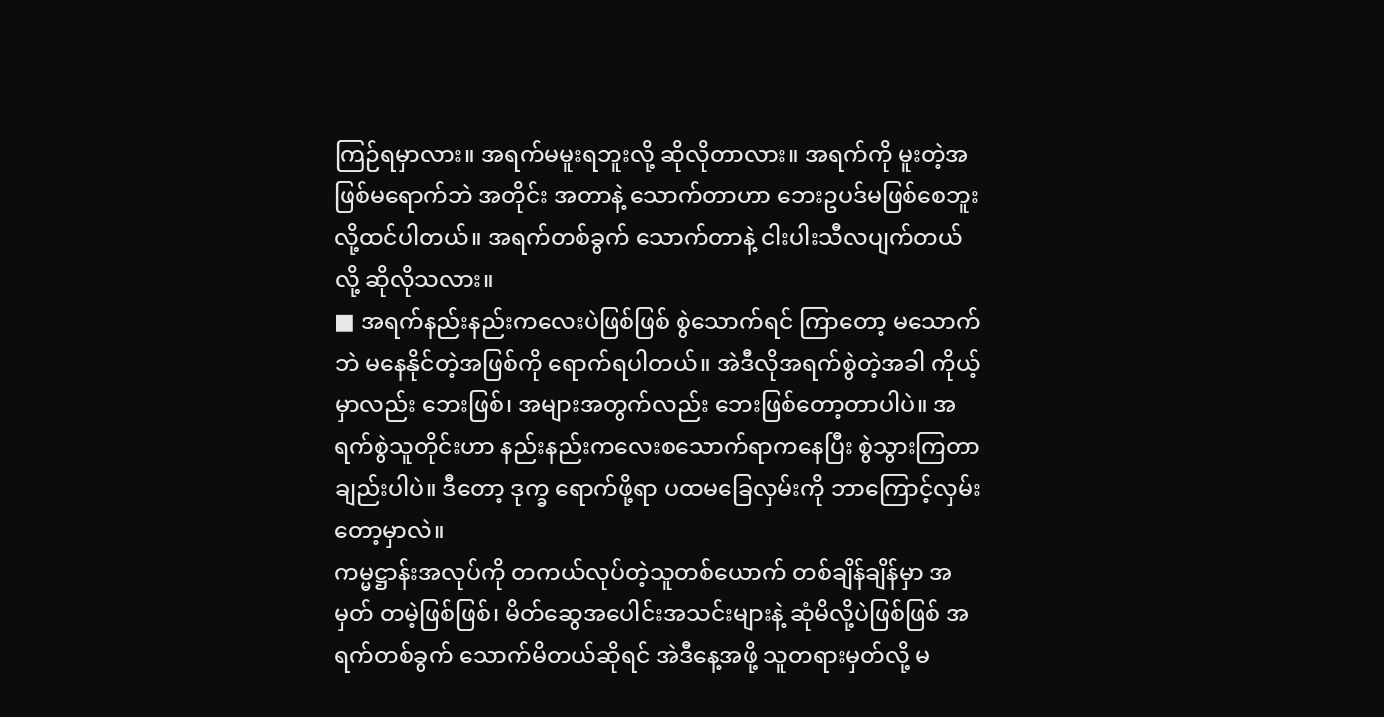ကြဉ်ရမှာလား။ အရက်မမူးရဘူးလို့ ဆိုလိုတာလား။ အရက်ကို မူးတဲ့အဖြစ်မရောက်ဘဲ အတိုင်း အတာနဲ့ သောက်တာဟာ ဘေးဥပဒ်မဖြစ်စေဘူးလို့ထင်ပါတယ်။ အရက်တစ်ခွက် သောက်တာနဲ့ ငါးပါးသီလပျက်တယ်လို့ ဆိုလိုသလား။
■ အရက်နည်းနည်းကလေးပဲဖြစ်ဖြစ် စွဲသောက်ရင် ကြာတော့ မသောက်ဘဲ မနေနိုင်တဲ့အဖြစ်ကို ရောက်ရပါတယ်။ အဲဒီလိုအရက်စွဲတဲ့အခါ ကိုယ့်မှာလည်း ဘေးဖြစ်၊ အများအတွက်လည်း ဘေးဖြစ်တော့တာပါပဲ။ အရက်စွဲသူတိုင်းဟာ နည်းနည်းကလေးစသောက်ရာကနေပြီး စွဲသွားကြတာချည်းပါပဲ။ ဒီတော့ ဒုက္ခ ရောက်ဖို့ရာ ပထမခြေလှမ်းကို ဘာကြောင့်လှမ်းတော့မှာလဲ။
ကမ္မဋ္ဌာန်းအလုပ်ကို တကယ်လုပ်တဲ့သူတစ်ယောက် တစ်ချိန်ချိန်မှာ အမှတ် တမဲ့ဖြစ်ဖြစ်၊ မိတ်ဆွေအပေါင်းအသင်းများနဲ့ ဆုံမိလို့ပဲဖြစ်ဖြစ် အရက်တစ်ခွက် သောက်မိတယ်ဆိုရင် အဲဒီနေ့အဖို့ သူတရားမှတ်လို့ မ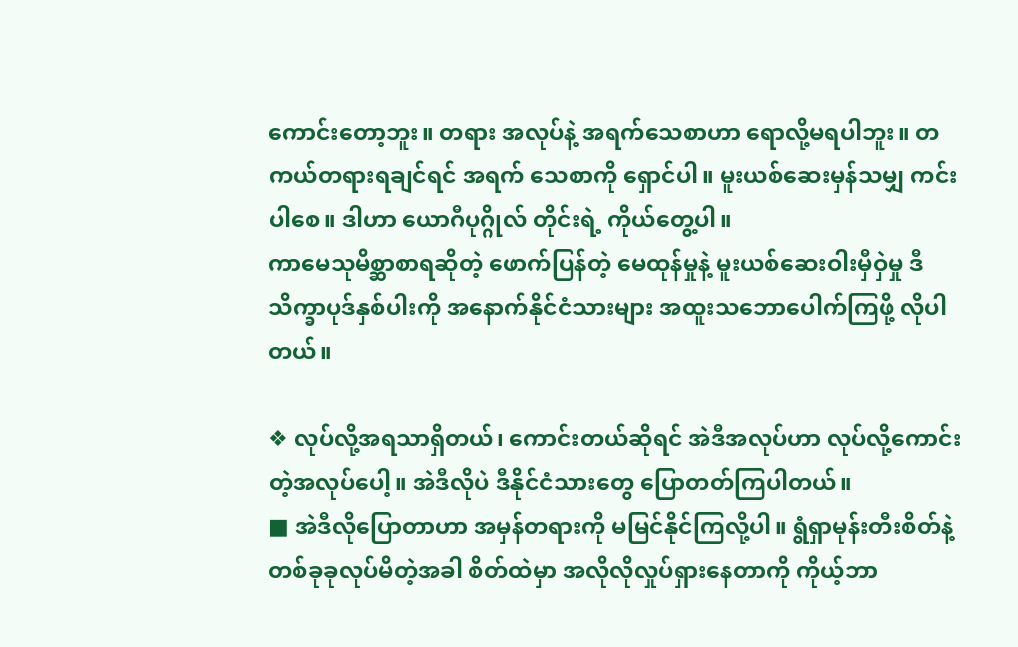ကောင်းတော့ဘူး။ တရား အလုပ်နဲ့ အရက်သေစာဟာ ရောလို့မရပါဘူး။ တကယ်တရားရချင်ရင် အရက် သေစာကို ရှောင်ပါ။ မူးယစ်ဆေးမှန်သမျှ ကင်းပါစေ။ ဒါဟာ ယောဂီပုဂ္ဂိုလ် တိုင်းရဲ့ ကိုယ်တွေ့ပါ။
ကာမေသုမိစ္ဆာစာရဆိုတဲ့ ဖောက်ပြန်တဲ့ မေထုန်မှုနဲ့ မူးယစ်ဆေးဝါးမှီဝှဲမှု ဒီသိက္ခာပုဒ်နှစ်ပါးကို အနောက်နိုင်ငံသားများ အထူးသဘောပေါက်ကြဖို့ လိုပါ တယ်။

❖ လုပ်လို့အရသာရှိတယ်၊ ကောင်းတယ်ဆိုရင် အဲဒီအလုပ်ဟာ လုပ်လို့ကောင်း တဲ့အလုပ်ပေါ့။ အဲဒီလိုပဲ ဒီနိုင်ငံသားတွေ ပြောတတ်ကြပါတယ်။
■ အဲဒီလိုပြောတာဟာ အမှန်တရားကို မမြင်နိုင်ကြလို့ပါ။ ရွံရှာမုန်းတီးစိတ်နဲ့ တစ်ခုခုလုပ်မိတဲ့အခါ စိတ်ထဲမှာ အလိုလိုလှုပ်ရှားနေတာကို ကိုယ့်ဘာ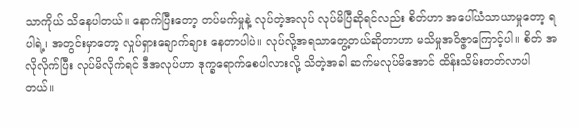သာကိုယ် သိနေပါတယ်။ နောက်ပြီးတော့ တပ်မက်မှုနဲ့ လုပ်တဲ့အလုပ် လုပ်မိပြီဆိုရင်လည်း စိတ်ဟာ အပေါ်ယံသာယာမှုတော့ ရပါရဲ့၊ အတွင်းမှာတော့ လှုပ်ရှားချောက်ချား နေတာပါပဲ။ လုပ်လို့အရသာတွေ့တယ်ဆိုတာဟာ မသိမှုအဝိဇ္ဇာကြောင့်ပါ။ စိတ် အလိုလိုက်ပြီး လုပ်မိလိုက်ရင် ဒီအလုပ်ဟာ ဒုက္ခရောက်စေပါလားလို့ သိတဲ့အခါ ဆက်မလုပ်မိအောင် ထိန်းသိမ်းတတ်လာပါတယ်။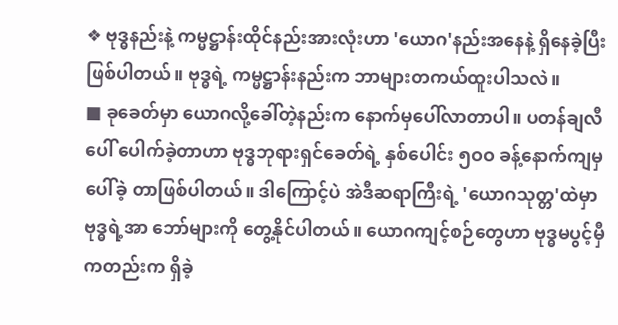❖ ဗုဒ္ဓနည်းနဲ့ ကမ္မဋ္ဌာန်းထိုင်နည်းအားလုံးဟာ 'ယောဂ'နည်းအနေနဲ့ ရှိနေခဲ့ပြီး ဖြစ်ပါတယ်။ ဗုဒ္ဓရဲ့ ကမ္မဋ္ဌာန်းနည်းက ဘာများတကယ်ထူးပါသလဲ။
■ ခုခေတ်မှာ ယောဂလို့ခေါ်တဲ့နည်းက နောက်မှပေါ်လာတာပါ။ ပတန်ချလီပေါ် ပေါက်ခဲ့တာဟာ ဗုဒ္ဓဘုရားရှင်ခေတ်ရဲ့ နှစ်ပေါင်း ၅ဝဝ ခန့်နောက်ကျမှ ပေါ်ခဲ့ တာဖြစ်ပါတယ်။ ဒါကြောင့်ပဲ အဲဒီဆရာကြီးရဲ့ 'ယောဂသုတ္တ'ထဲမှာ ဗုဒ္ဓရဲ့အာ ဘော်များကို တွေ့နိုင်ပါတယ်။ ယောဂကျင့်စဉ်တွေဟာ ဗုဒ္ဓမပွင့်မှီကတည်းက ရှိခဲ့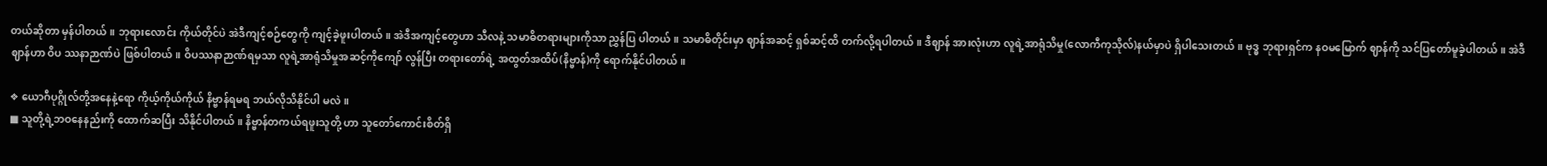တယ်ဆိုတာ မှန်ပါတယ်။ ဘုရားလောင်း ကိုယ်တိုင်ပဲ အဲဒီကျင့်စဉ်တွေကို ကျင့်ခဲ့ဖူးပါတယ်။ အဲဒီအကျင့်တွေဟာ သီလနဲ့ သမာဓိတရားများကိုသာ ညွှန်ပြ ပါတယ်။ သမာဓိတိုင်းမှာ ဈာန်အဆင့် ရှစ်ဆင့်ထိ တက်လို့ရပါတယ်။ ဒီဈာန် အားလုံးဟာ လူရဲ့အာရုံသိမှု(လောကီကုသိုလ်)နယ်မှာပဲ ရှိပါသေးတယ်။ ဗုဒ္ဓ ဘုရားရှင်က နဝမမြောက် ဈာန်ကို သင်ပြတော်မူခဲ့ပါတယ်။ အဲဒီဈာန်ဟာ ဝိပ ဿနာဉာဏ်ပဲ ဖြစ်ပါတယ်။ ဝိပဿနာဉာဏ်ရမှသာ လူရဲ့အာရုံသိမှုအဆင့်ကိုကျော် လွန်ပြီး တရားတော်ရဲ့ အထွတ်အထိပ်(နိဗ္ဗာန်)ကို ရောက်နိုင်ပါတယ်။

❖ ယောဂီပုဂ္ဂိုလ်တို့အနေနဲ့ရော ကိုယ့်ကိုယ်ကိုယ် နိဗ္ဗာန်ရမရ ဘယ်လိုသိနိုင်ပါ မလဲ။
■ သူတို့ရဲ့ဘဝနေနည်းကို ထောက်ဆပြီး သိနိုင်ပါတယ်။ နိဗ္ဗာန်တကယ်ရဖူးသူတို့ ဟာ သူတော်ကောင်းစိတ်ရှိ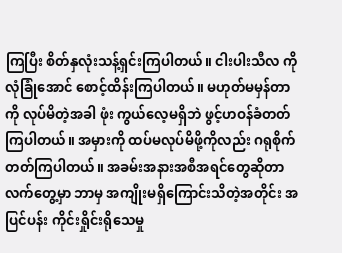ကြပြီး စိတ်နှလုံးသန့်ရှင်းကြပါတယ်။ ငါးပါးသီလ ကို လုံခြုံအောင် စောင့်ထိန်းကြပါတယ်။ မဟုတ်မမှန်တာကို လုပ်မိတဲ့အခါ ဖုံး ကွယ်လေ့မရှိဘဲ ဖွင့်ဟဝန်ခံတတ်ကြပါတယ်။ အမှားကို ထပ်မလုပ်မိဖို့ကိုလည်း ဂရုစိုက်တတ်ကြပါတယ်။ အခမ်းအနားအစီအရင်တွေဆိုတာ လက်တွေ့မှာ ဘာမှ အကျိုးမရှိကြောင်းသိတဲ့အတိုင်း အပြင်ပန်း ကိုင်းရှိုင်းရိုသေမှု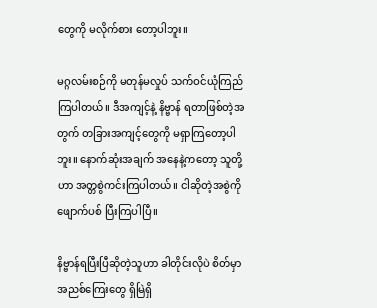တွေကို မလိုက်စား တော့ပါဘူး။

မဂ္ဂလမ်းစဉ်ကို မတုန်မလှုပ် သက်ဝင်ယုံကြည်ကြပါတယ်။ ဒီအကျင့်နဲ့ နိဗ္ဗာန် ရတာဖြစ်တဲ့အတွက် တခြားအကျင့်တွေကို မရှာကြတော့ပါဘူး။ နောက်ဆုံးအချက် အနေနဲ့ကတော့ သူတို့ဟာ အတ္တစွဲကင်းကြပါတယ်။ ငါဆိုတဲ့အစွဲကိုဖျောက်ပစ် ပြီးကြပါပြီ။

နိဗ္ဗာန်ရပြီးပြီဆိုတဲ့သူဟာ ခါတိုင်းလိုပဲ စိတ်မှာ အညစ်ကြေးတွေ ရှိမြဲရှိ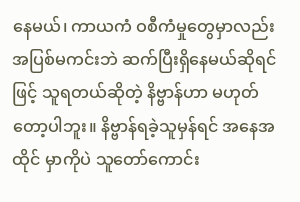နေမယ်၊ ကာယကံ ဝစီကံမှုတွေမှာလည်း အပြစ်မကင်းဘဲ ဆက်ပြီးရှိနေမယ်ဆိုရင်ဖြင့် သူရတယ်ဆိုတဲ့ နိဗ္ဗာန်ဟာ မဟုတ်တော့ပါဘူး။ နိဗ္ဗာန်ရခဲ့သူမှန်ရင် အနေအထိုင် မှာကိုပဲ သူတော်ကောင်း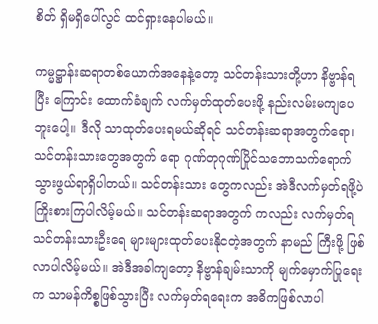စိတ် ရှိမရှိပေါ်လွင် ထင်ရှားနေပါမယ်။

ကမ္မဋ္ဌာန်းဆရာတစ်ယောက်အနေနဲ့တော့ သင်တန်းသားတို့ဟာ နိဗ္ဗာန်ရပြီး ကြောင်း ထောက်ခံချက် လက်မှတ်ထုတ်ပေးဖို့ နည်းလမ်းမကျပေဘူးပေါ့။ ဒီလို သာထုတ်ပေးရမယ်ဆိုရင် သင်တန်းဆရာအတွက်ရော၊ သင်တန်းသားတွေအတွက် ရော ဂုဏ်တုဂုဏ်ပြိုင်သဘောသက်ရောက်သွားဖွယ်ရာရှိပါတယ်။ သင်တန်းသား တွေကလည်း အဲဒီလက်မှတ်ရဖို့ပဲ ကြိုးစားကြပါလိမ့်မယ်။ သင်တန်းဆရာအတွက် ကလည်း လက်မှတ်ရ သင်တန်းသားဦးရေ များများထုတ်ပေးနိုငတဲ့အတွက် နာမည် ကြီးဖို့ ဖြစ်လာပါလိမ့်မယ်။ အဲဒီအခါကျတော့ နိဗ္ဗာန်ချမ်းသာကို မျက်မှောက်ပြုရေး က သာမန်ကိစ္စဖြစ်သွားပြီး လက်မှတ်ရရေးက အဓိကဖြစ်လာပါ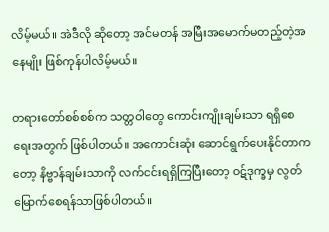လိမ့်မယ်။ အဲဒီလို ဆိုတော့ အင်မတန် အမြီးအမောက်မတည့်တဲ့အနေမျိုး ဖြစ်ကုန်ပါလိမ့်မယ်။

တရားတော်စစ်စစ်က သတ္တဝါတွေ ကောင်းကျိုးချမ်းသာ ရရှိစေရေးအတွက် ဖြစ်ပါတယ်။ အကောင်းဆုံး ဆောင်ရွက်ပေးနိုင်တာကတော့ နိဗ္ဗာန်ချမ်းသာကို လက်ငင်းရရှိကြပြီးတော့ ဝဋ်ဒုက္ခမှ လွတ်မြောက်စေရန်သာဖြစ်ပါတယ်။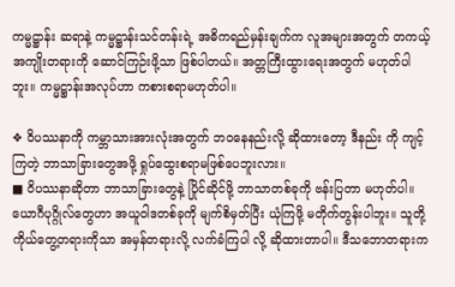ကမ္မဋ္ဌာန်း ဆရာနဲ့ ကမ္မဋ္ဌာန်းသင်တန်းရဲ့ အဓိကရည်မှန်းချက်က လူအများအတွက် တကယ့် အကျိုးတရားကို ဆောင်ကြဉ်းဖို့သာ ဖြစ်ပါတယ်။ အတ္တကြီးထွားရေးအတွက် မဟုတ်ပါဘူး။ ကမ္မဋ္ဌာန်းအလုပ်ဟာ ကစားစရာမဟုတ်ပါ။

❖ ဝိပဿနာကို ကမ္ဘာသားအားလုံးအတွက် ဘဝနေနည်းလို့ ဆိုထားတော့ ဒီနည်း ကို ကျင့်ကြတဲ့ ဘာသာခြားတွေအဖို့ ရှုပ်ထွေးစရာမဖြစ်ပေဘူးလား။
■ ဝိပဿနာဆိုတာ ဘာသာခြားတွေနဲ့ ပြိုင်ဆိုင်ဖို့ ဘာသာတစ်ခုကို ဗန်းပြတာ မဟုတ်ပါ။ ယောဂီပုဂ္ဂိုလ်တွေဟာ အယူဝါဒတစ်ခုကို မျက်စိမှတ်ပြီး ယုံကြဖို့ မတိုက်တွန်းပါဘူး။ သူတို့ ကိုယ်တွေ့တရားကိုသာ အမှန်တရားလို့ လက်ခံကြပါ လို့ ဆိုထားတာပါ။ ဒီသဘောတရားက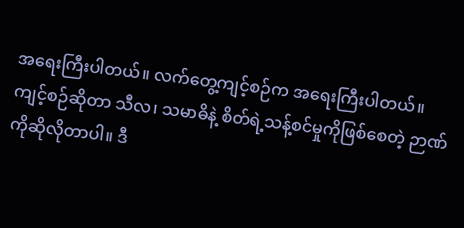အရေးကြီးပါတယ်။ လက်တွေ့ကျင့်စဉ်က အရေးကြီးပါတယ်။ ကျင့်စဉ်ဆိုတာ သီလ၊ သမာဓိနဲ့ စိတ်ရဲ့သန့်စင်မှုကိုဖြစ်စေတဲ့ ဉာဏ်ကိုဆိုလိုတာပါ။ ဒီ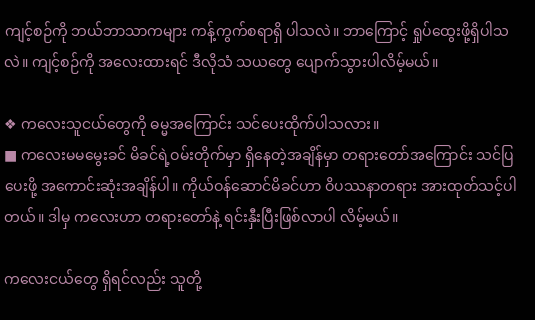ကျင့်စဉ်ကို ဘယ်ဘာသာကများ ကန့်ကွက်စရာရှိ ပါသလဲ။ ဘာကြောင့် ရှုပ်ထွေးဖို့ရှိပါသလဲ။ ကျင့်စဉ်ကို အလေးထားရင် ဒီလိုသံ သယတွေ ပျောက်သွားပါလိမ့်မယ်။

❖ ကလေးသူငယ်တွေကို ဓမ္မအကြောင်း သင်ပေးထိုက်ပါသလား။
■ ကလေးမမမွေးခင် မိခင်ရဲ့ဝမ်းတိုက်မှာ ရှိနေတဲ့အချိန်မှာ တရားတော်အကြောင်း သင်ပြပေးဖို့ အကောင်းဆုံးအချိန်ပါ။ ကိုယ်ဝန်ဆောင်မိခင်ဟာ ဝိပဿနာတရား အားထုတ်သင့်ပါတယ်။ ဒါမှ ကလေးဟာ တရားတော်နဲ့ ရင်းနှီးပြီးဖြစ်လာပါ လိမ့်မယ်။

ကလေးငယ်တွေ ရှိရင်လည်း သူတို့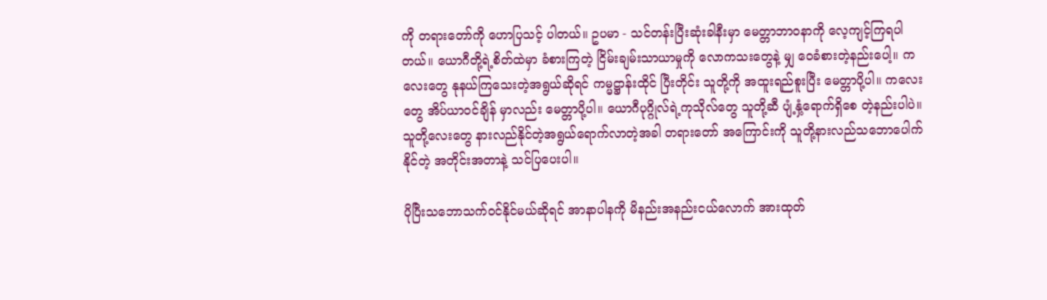ကို တရားတော်ကို ဟောပြသင့် ပါတယ်။ ဥပမာ - သင်တန်းပြီးဆုံးခါနီးမှာ မေတ္တာဘာဝနာကို လေ့ကျင့်ကြရပါတယ်။ ယောဂီတို့ရဲ့စိတ်ထဲမှာ ခံစားကြတဲ့ ငြိမ်းချမ်းသာယာမှုကို လောကသးတွေနဲ့ မျှ ဝေခံစားတဲ့နည်းပေါ့။ ကလေးတွေ နုနယ်ကြသေးတဲ့အရွယ်ဆိုရင် ကမ္မဋ္ဌာန်းထိုင် ပြီးတိုင်း သူတို့ကို အထူးရည်စူးပြီး မေတ္တာပို့ပါ။ ကလေးတွေ အိပ်ယာဝင်ချိန် မှာလည်း မေတ္တာပို့ပါ။ ယောဂီပုဂ္ဂိုလ်ရဲ့ကုသိုလ်တွေ သူတို့ဆီ ပျံ့နှံ့ရောက်ရှိစေ တဲ့နည်းပါပဲ။ သူတို့လေးတွေ နားလည်နိုင်တဲ့အရွယ်ရောက်လာတဲ့အခါ တရားတော် အကြောင်းကို သူတို့နားလည်သဘောပေါက်နိုင်တဲ့ အတိုင်းအတာနဲ့ သင်ပြပေးပါ။

ပိုပြီးသဘောသက်ဝင်နိုင်မယ်ဆိုရင် အာနာပါနကို မိနည်းအနည်းငယ်လောက် အားထုတ်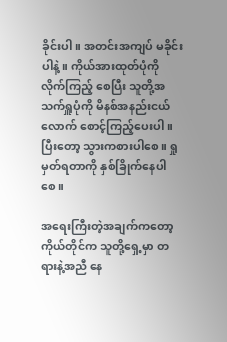ခိုင်းပါ။ အတင်းအကျပ် မခိုင်းပါနဲ့။ ကိုယ်အားထုတ်ပုံကို လိုက်ကြည့် စေပြီး သူတို့အသက်ရှူပုံကို မိနစ်အနည်းငယ်လောက် စောင့်ကြည့်ပေးပါ။ ပြီးတော့ သွားကစားပါစေ။ ရှုမှတ်ရတာကို နှစ်ခြိုက်နေပါစေ။

အရေးကြီးတဲ့အချက်ကတော့ ကိုယ်တိုင်က သူတို့ရှေ့မှာ တရားနဲ့အညီ နေ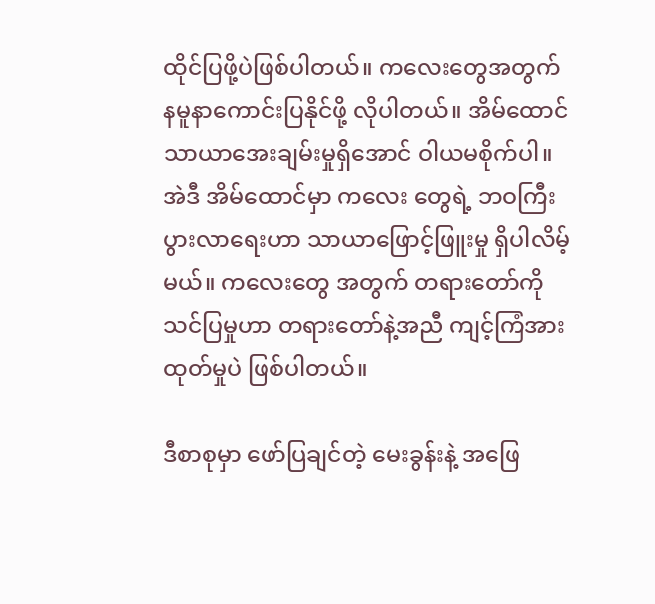ထိုင်ပြဖို့ပဲဖြစ်ပါတယ်။ ကလေးတွေအတွက် နမူနာကောင်းပြနိုင်ဖို့ လိုပါတယ်။ အိမ်ထောင်သာယာအေးချမ်းမှုရှိအောင် ဝါယမစိုက်ပါ။ အဲဒီ အိမ်ထောင်မှာ ကလေး တွေရဲ့ ဘဝကြီးပွားလာရေးဟာ သာယာဖြောင့်ဖြူးမှု ရှိပါလိမ့်မယ်။ ကလေးတွေ အတွက် တရားတော်ကို သင်ပြမှုဟာ တရားတော်နဲ့အညီ ကျင့်ကြံအားထုတ်မှုပဲ ဖြစ်ပါတယ်။

ဒီစာစုမှာ ဖော်ပြချင်တဲ့ မေးခွန်းနဲ့ အဖြေ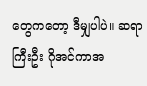တွေကတော့ ဒီမျှပါပဲ။ ဆရာကြီးဦး ဂိုအင်ကာအ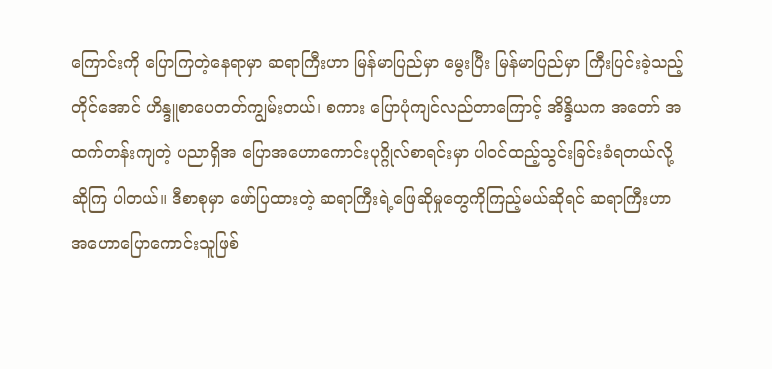ကြောင်းကို ပြောကြတဲ့နေရာမှာ ဆရာကြီးဟာ မြန်မာပြည်မှာ မွေးပြီး မြန်မာပြည်မှာ ကြီးပြင်းခဲ့သည့်တိုင်အောင် ဟိန္ဒူစာပေတတ်ကျွမ်းတယ်၊ စကား ပြောပုံကျင်လည်တာကြောင့် အိန္ဒိယက အတော် အထက်တန်းကျတဲ့ ပညာရှိအ ပြောအဟောကောင်းပုဂ္ဂိုလ်စာရင်းမှာ ပါဝင်ထည့်သွင်းခြင်းခံရတယ်လို့ ဆိုကြ ပါတယ်။ ဒီစာစုမှာ ဖော်ပြထားတဲ့ ဆရာကြီးရဲ့ဖြေဆိုမှုတွေကိုကြည့်မယ်ဆိုရင် ဆရာကြီးဟာ အဟောပြောကောင်းသူဖြစ်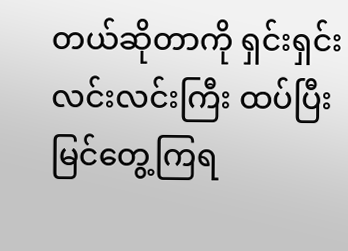တယ်ဆိုတာကို ရှင်းရှင်းလင်းလင်းကြီး ထပ်ပြီး မြင်တွေ့ကြရ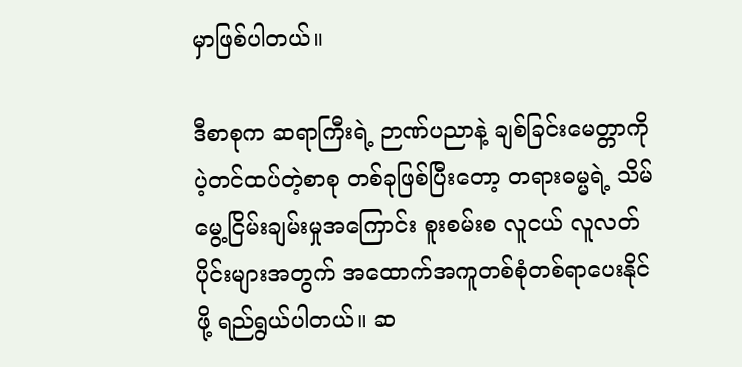မှာဖြစ်ပါတယ်။

ဒီစာစုက ဆရာကြီးရဲ့ ဉာဏ်ပညာနဲ့ ချစ်ခြင်းမေတ္တာကို ပဲ့တင်ထပ်တဲ့စာစု တစ်ခုဖြစ်ပြီးတော့ တရားဓမ္မရဲ့ သိမ်မွေ့ငြိမ်းချမ်းမှုအကြောင်း စူးစမ်းစ လူငယ် လူလတ်ပိုင်းများအတွက် အထောက်အကူတစ်စုံတစ်ရာပေးနိုင်ဖို့ ရည်ရွယ်ပါတယ်။ ဆ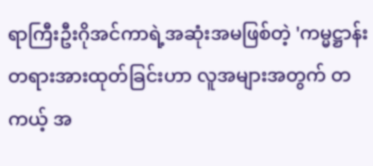ရာကြီးဦးဂိုအင်ကာရဲ့အဆုံးအမဖြစ်တဲ့ 'ကမ္မဋ္ဌာန်းတရားအားထုတ်ခြင်းဟာ လူအများအတွက် တကယ့် အ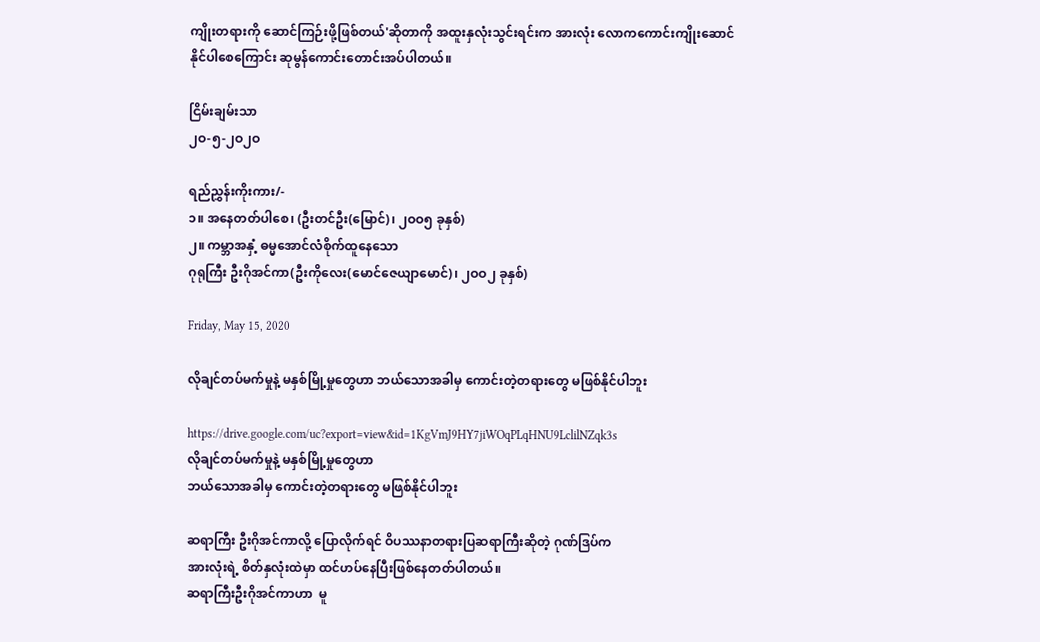ကျိုးတရားကို ဆောင်ကြဉ်းဖို့ဖြစ်တယ်'ဆိုတာကို အထူးနှလုံးသွင်းရင်းက အားလုံး လောကကောင်းကျိုးဆောင်နိုင်ပါစေကြောင်း ဆုမွန်ကောင်းတောင်းအပ်ပါတယ်။

ငြိမ်းချမ်းသာ
၂ဝ-၅-၂ဝ၂ဝ

ရည်ညွှန်းကိုးကား/-
၁။ အနေတတ်ပါစေ၊ (ဦးတင်ဦး(မြောင်)၊ ၂ဝဝ၅ ခုနှစ်)
၂။ ကမ္ဘာအနှံ့ ဓမ္မအောင်လံစိုက်ထူနေသော
ဂုရုကြီး ဦးဂိုအင်ကာ(ဦးကိုလေး(မောင်ဇေယျာမောင်)၊ ၂ဝဝ၂ ခုနှစ်)

Friday, May 15, 2020

လိုချင်တပ်မက်မှုနဲ့ မနှစ်မြို့မှုတွေဟာ ဘယ်သောအခါမှ ကောင်းတဲ့တရားတွေ မဖြစ်နိုင်ပါဘူး

https://drive.google.com/uc?export=view&id=1KgVmJ9HY7jiWOqPLqHNU9LclilNZqk3s
လိုချင်တပ်မက်မှုနဲ့ မနှစ်မြို့မှုတွေဟာ
ဘယ်သောအခါမှ ကောင်းတဲ့တရားတွေ မဖြစ်နိုင်ပါဘူး

ဆရာကြီး ဦးဂိုအင်ကာလို့ ပြောလိုက်ရင် ဝိပဿနာတရားပြဆရာကြီးဆိုတဲ့ ဂုဏ်ဒြပ်က
အားလုံးရဲ့ စိတ်နှလုံးထဲမှာ ထင်ဟပ်နေပြီးဖြစ်နေတတ်ပါတယ်။
ဆရာကြီးဦးဂိုအင်ကာဟာ  မူ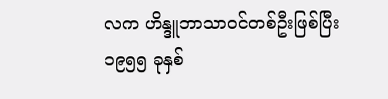လက ဟိန္ဒူဘာသာဝင်တစ်ဦးဖြစ်ပြီး
၁၉၅၅ ခုနှစ်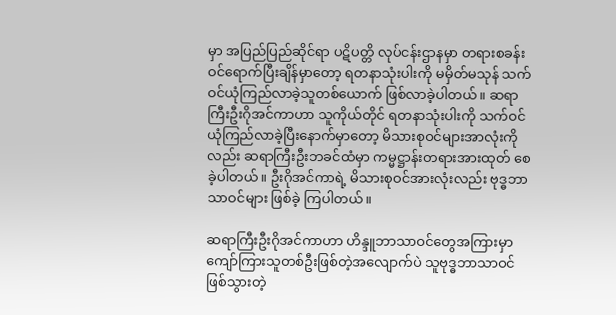မှာ အပြည်ပြည်ဆိုင်ရာ ပဋိပတ္တိ လုပ်ငန်းဌာနမှာ တရားစခန်းဝင်ရောက်ပြီးချိန်မှာတော့ ရတနာသုံးပါးကို မမှိတ်မသုန် သက်ဝင်ယုံကြည်လာခဲ့သူတစ်ယောက် ဖြစ်လာခဲ့ပါတယ်။ ဆရာကြီးဦးဂိုအင်ကာဟာ သူကိုယ်တိုင် ရတနာသုံးပါးကို သက်ဝင်ယုံကြည်လာခဲ့ပြီးနောက်မှာတော့ မိသားစုဝင်များအာလုံးကိုလည်း ဆရာကြီးဦးဘခင်ထံမှာ ကမ္မဋ္ဌာန်းတရားအားထုတ် စေခဲ့ပါတယ်။ ဦးဂိုအင်ကာရဲ့ မိသားစုဝင်အားလုံးလည်း ဗုဒ္ဓဘာသာဝင်များ ဖြစ်ခဲ့ ကြပါတယ်။

ဆရာကြီးဦးဂိုအင်ကာဟာ ဟိန္ဒူဘာသာဝင်တွေအကြားမှာ ကျော်ကြားသူတစ်ဦးဖြစ်တဲ့အလျောက်ပဲ သူဗုဒ္ဓဘာသာဝင်ဖြစ်သွားတဲ့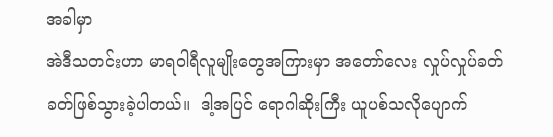အခါမှာ
အဲဒီသတင်းဟာ မာရဝါရီလူမျိုးတွေအကြားမှာ အတော်လေး လှုပ်လှုပ်ခတ်ခတ်ဖြစ်သွားခဲ့ပါတယ်။  ဒါ့အပြင် ရောဂါဆိုးကြီး ယူပစ်သလိုပျောက်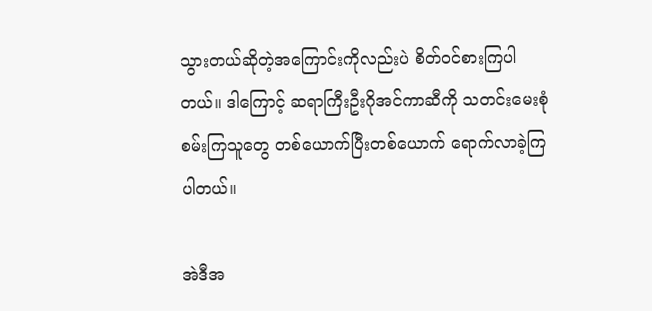သွားတယ်ဆိုတဲ့အကြောင်းကိုလည်းပဲ စိတ်ဝင်စားကြပါတယ်။ ဒါကြောင့် ဆရာကြီးဦးဂိုအင်ကာဆီကို သတင်းမေးစုံစမ်းကြသူတွေ တစ်ယောက်ပြီးတစ်ယောက် ရောက်လာခဲ့ကြပါတယ်။

အဲဒီအ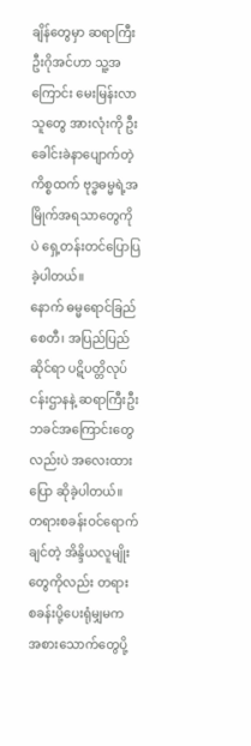ချိန်တွေမှာ ဆရာကြီးဦးဂိုအင်ဟာ သူ့အကြောင်း မေးမြန်းလာသူတွေ အားလုံးကို ဦးခေါင်းခဲနာပျောက်တဲ့ကိစ္စထက် ဗုဒ္ဓဓမ္မရဲ့အမြိုက်အရသာတွေကိုပဲ ရှေ့တန်းတင်ပြောပြခဲ့ပါတယ်။
နောက် ဓမ္မရောင်ခြည်စေတီ၊ အပြည်ပြည်ဆိုင်ရာ ပဋိပတ္တိလုပ်ငန်းဌာနနဲ့ ဆရာကြီးဦးဘခင်အကြောင်းတွေလည်းပဲ အလေးထားပြော ဆိုခဲ့ပါတယ်။ တရားစခန်းဝင်ရောက်ချင်တဲ့ အိန္ဒိယလူမျိုးတွေကိုလည်း တရား စခန်းပို့ပေးရုံမျှမက အစားသောက်တွေပို့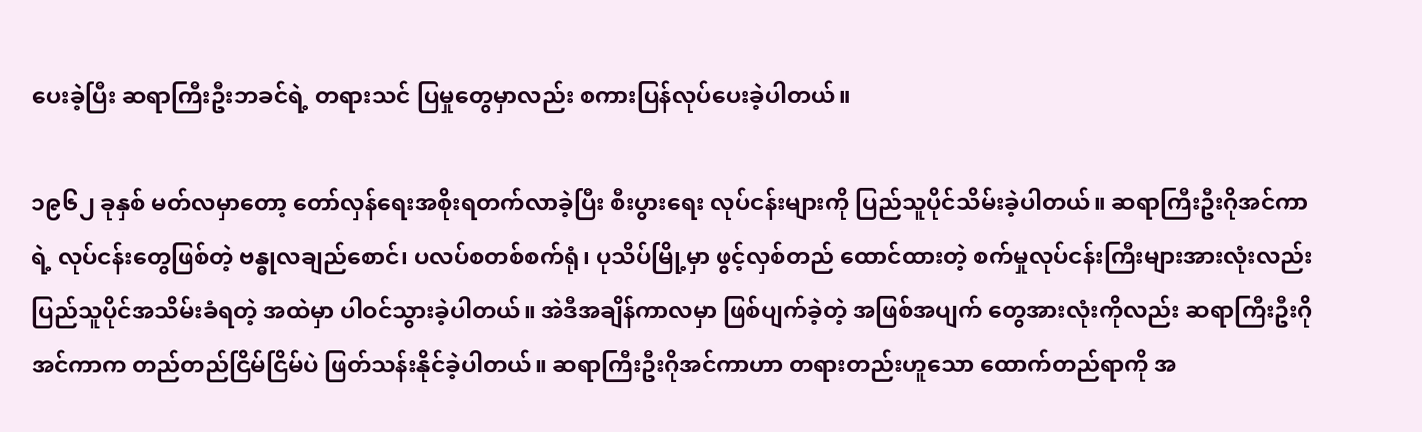ပေးခဲ့ပြီး ဆရာကြီးဦးဘခင်ရဲ့ တရားသင် ပြမှုတွေမှာလည်း စကားပြန်လုပ်ပေးခဲ့ပါတယ်။

၁၉၆၂ ခုနှစ် မတ်လမှာတော့ တော်လှန်ရေးအစိုးရတက်လာခဲ့ပြီး စီးပွားရေး လုပ်ငန်းများကို ပြည်သူပိုင်သိမ်းခဲ့ပါတယ်။ ဆရာကြီးဦးဂိုအင်ကာရဲ့ လုပ်ငန်းတွေဖြစ်တဲ့ ဗန္ဓုလချည်စောင်၊ ပလပ်စတစ်စက်ရုံ၊ ပုသိပ်မြို့မှာ ဖွင့်လှစ်တည် ထောင်ထားတဲ့ စက်မှုလုပ်ငန်းကြီးများအားလုံးလည်း ပြည်သူပိုင်အသိမ်းခံရတဲ့ အထဲမှာ ပါဝင်သွားခဲ့ပါတယ်။ အဲဒီအချိန်ကာလမှာ ဖြစ်ပျက်ခဲ့တဲ့ အဖြစ်အပျက် တွေအားလုံးကိုလည်း ဆရာကြီးဦးဂိုအင်ကာက တည်တည်ငြိမ်ငြိမ်ပဲ ဖြတ်သန်းနိုင်ခဲ့ပါတယ်။ ဆရာကြီးဦးဂိုအင်ကာဟာ တရားတည်းဟူသော ထောက်တည်ရာကို အ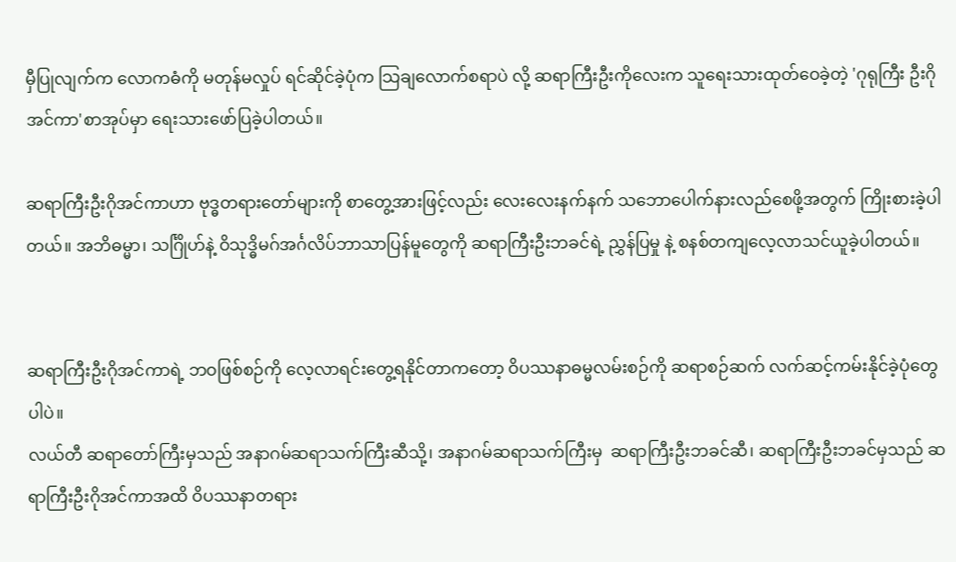မှီပြုလျက်က လောကဓံကို မတုန်မလှုပ် ရင်ဆိုင်ခဲ့ပုံက သြချလောက်စရာပဲ လို့ ဆရာကြီးဦးကိုလေးက သူရေးသားထုတ်ဝေခဲ့တဲ့ 'ဂုရုကြီး ဦးဂိုအင်ကာ'စာအုပ်မှာ ရေးသားဖော်ပြခဲ့ပါတယ်။

ဆရာကြီးဦးဂိုအင်ကာဟာ ဗုဒ္ဓတရားတော်များကို စာတွေ့အားဖြင့်လည်း လေးလေးနက်နက် သဘောပေါက်နားလည်စေဖို့အတွက် ကြိုးစားခဲ့ပါတယ်။ အဘိဓမ္မာ၊ သင်္ဂြိုဟ်နဲ့ ဝိသုဒ္ဓိမဂ်အင်္ဂလိပ်ဘာသာပြန်မူတွေကို ဆရာကြီးဦးဘခင်ရဲ့ ညွှန်ပြမှု နဲ့ စနစ်တကျလေ့လာသင်ယူခဲ့ပါတယ်။


ဆရာကြီးဦးဂိုအင်ကာရဲ့ ဘဝဖြစ်စဉ်ကို လေ့လာရင်းတွေ့ရနိုင်တာကတော့ ဝိပဿနာဓမ္မလမ်းစဉ်ကို ဆရာစဉ်ဆက် လက်ဆင့်ကမ်းနိုင်ခဲ့ပုံတွေပါပဲ။
လယ်တီ ဆရာတော်ကြီးမှသည် အနာဂမ်ဆရာသက်ကြီးဆီသို့၊ အနာဂမ်ဆရာသက်ကြီးမှ  ဆရာကြီးဦးဘခင်ဆီ၊ ဆရာကြီးဦးဘခင်မှသည် ဆရာကြီးဦးဂိုအင်ကာအထိ ဝိပဿနာတရား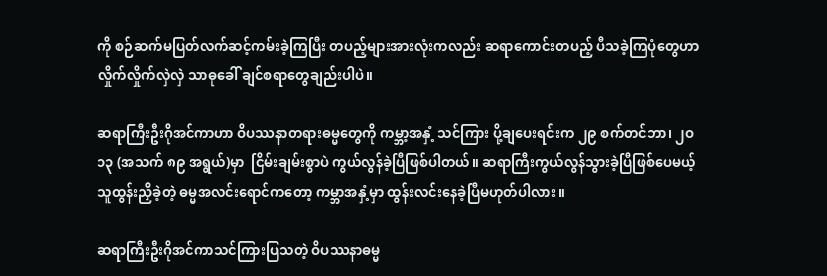ကို စဉ်ဆက်မပြတ်လက်ဆင့်ကမ်းခဲ့ကြပြီး တပည့်များအားလုံးကလည်း ဆရာကောင်းတပည့် ပီသခဲ့ကြပုံတွေဟာ လှိုက်လှိုက်လှဲလှဲ သာဓုခေါ် ချင်စရာတွေချည်းပါပဲ။

ဆရာကြီးဦးဂိုအင်ကာဟာ ဝိပဿနာတရားဓမ္မတွေကို ကမ္ဘာ့အနှံ့ သင်ကြား ပို့ချပေးရင်းက ၂၉ စက်တင်ဘာ၊ ၂ဝ၁၃ (အသက် ၈၉ အရွယ်)မှာ  ငြိမ်းချမ်းစွာပဲ ကွယ်လွန်ခဲ့ပြီဖြစ်ပါတယ်။ ဆရာကြီးကွယ်လွန်သွားခဲ့ပြီဖြစ်ပေမယ့် သူထွန်းညှိခဲ့တဲ့ ဓမ္မအလင်းရောင်ကတော့ ကမ္ဘာအနှံ့မှာ ထွန်းလင်းနေခဲ့ပြီမဟုတ်ပါလား။

ဆရာကြီးဦးဂိုအင်ကာသင်ကြားပြသတဲ့ ဝိပဿနာဓမ္မ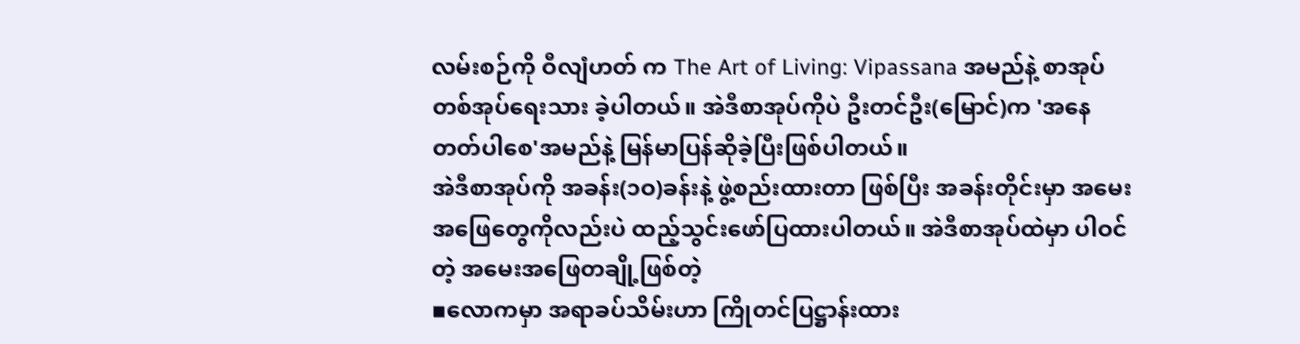လမ်းစဉ်ကို ဝီလျံဟတ် က The Art of Living: Vipassana အမည်နဲ့ စာအုပ်တစ်အုပ်ရေးသား ခဲ့ပါတယ်။ အဲဒီစာအုပ်ကိုပဲ ဦးတင်ဦး(မြောင်)က 'အနေတတ်ပါစေ'အမည်နဲ့ မြန်မာပြန်ဆိုခဲ့ပြီးဖြစ်ပါတယ်။
အဲဒီစာအုပ်ကို အခန်း(၁ဝ)ခန်းနဲ့ ဖွဲ့စည်းထားတာ ဖြစ်ပြီး အခန်းတိုင်းမှာ အမေးအဖြေတွေကိုလည်းပဲ ထည့်သွင်းဖော်ပြထားပါတယ်။ အဲဒီစာအုပ်ထဲမှာ ပါဝင်တဲ့ အမေးအဖြေတချို့ဖြစ်တဲ့
▪လောကမှာ အရာခပ်သိမ်းဟာ ကြိုတင်ပြဋ္ဌာန်းထား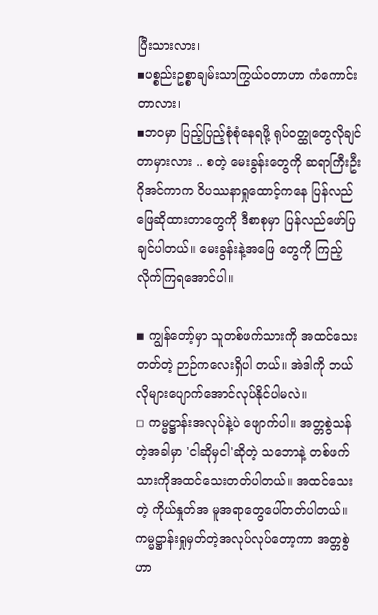ပြီးသားလား၊
▪ပစ္စည်းဥစ္စာချမ်းသာကြွယ်ဝတာဟာ ကံကောင်းတာလား၊
▪ဘဝမှာ ပြည့်ပြည့်စုံစုံနေရဖို့ ရုပ်ဝတ္ထုတွေလိုချင်တာမှားလား .. စတဲ့ မေးခွန်းတွေကို ဆရာကြီးဦးဂိုအင်ကာက ဝိပဿနာရှုထောင့်ကနေ ပြန်လည် ဖြေဆိုထားတာတွေကို ဒီစာစုမှာ ပြန်လည်ဖော်ပြချင်ပါတယ်။ မေးခွန်းနဲ့အဖြေ တွေကို ကြည့် လိုက်ကြရအောင်ပါ။

◾ ကျွန်တော့်မှာ သူတစ်ဖက်သားကို အထင်သေးတတ်တဲ့ ဉာဉ်ကလေးရှိပါ တယ်။ အဲဒါကို ဘယ်လိုများပျောက်အောင်လုပ်နိုင်ပါမလဲ။
◽ ကမ္မဋ္ဌာန်းအလုပ်နဲ့ပဲ ဖျောက်ပါ။ အတ္တစွဲသန်တဲ့အခါမှာ 'ငါဆိုမှငါ'ဆိုတဲ့ သဘောနဲ့ တစ်ဖက်သားကိုအထင်သေးတတ်ပါတယ်။ အထင်သေးတဲ့ ကိုယ်နှုတ်အ မူအရာတွေပေါ်တတ်ပါတယ်။ ကမ္မဋ္ဌာန်းရှုမှတ်တဲ့အလုပ်လုပ်တော့ကာ အတ္တစွဲ ဟာ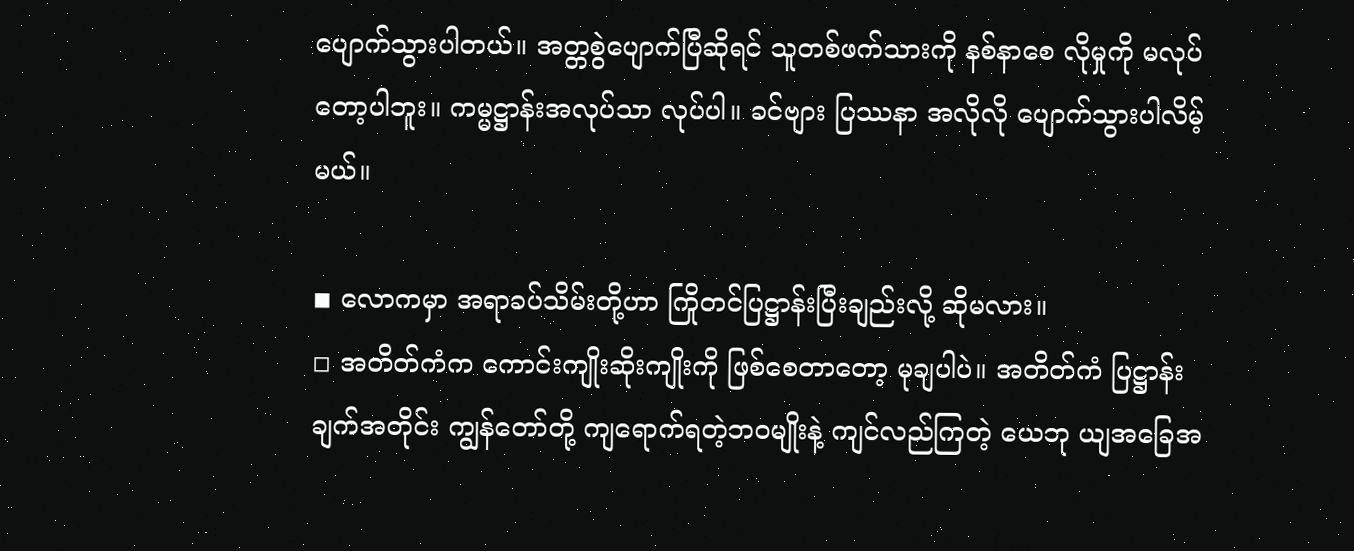ပျောက်သွားပါတယ်။ အတ္တစွဲပျောက်ပြီဆိုရင် သူတစ်ဖက်သားကို နစ်နာစေ လိုမှုကို မလုပ်တော့ပါဘူး။ ကမ္မဋ္ဌာန်းအလုပ်သာ လုပ်ပါ။ ခင်ဗျား ပြဿနာ အလိုလို ပျောက်သွားပါလိမ့်မယ်။

◾ လောကမှာ အရာခပ်သိမ်းတို့ဟာ ကြိုတင်ပြဋ္ဌာန်းပြီးချည်းလို့ ဆိုမလား။
◽ အတိတ်ကံက ကောင်းကျိုးဆိုးကျိုးကို ဖြစ်စေတာတော့ မုချပါပဲ။ အတိတ်ကံ ပြဋ္ဌာန်းချက်အတိုင်း ကျွန်တော်တို့ ကျရောက်ရတဲ့ဘဝမျိုးနဲ့ ကျင်လည်ကြတဲ့ ယေဘု ယျအခြေအ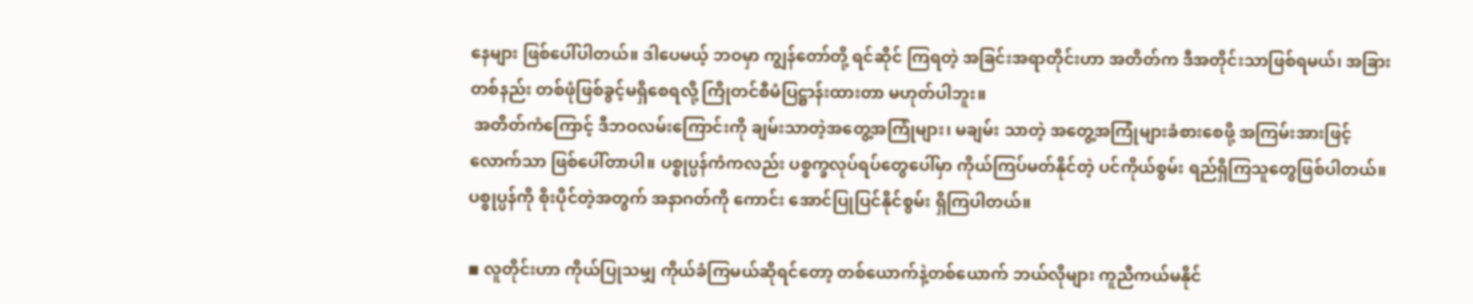နေများ ဖြစ်ပေါ်ပါတယ်။ ဒါပေမယ့် ဘဝမှာ ကျွန်တော်တို့ ရင်ဆိုင် ကြရတဲ့ အခြင်းအရာတိုင်းဟာ အတိတ်က ဒီအတိုင်းသာဖြစ်ရမယ်၊ အခြားတစ်နည်း တစ်ဖုံဖြစ်ခွင့်မရှိစေရလို့ ကြိုတင်စီမံပြဋ္ဌာန်းထားတာ မဟုတ်ပါဘူး။
 အတိတ်ကံကြောင့် ဒီဘဝလမ်းကြောင်းကို ချမ်းသာတဲ့အတွေ့အကြုံများ၊ မချမ်း သာတဲ့ အတွေ့အကြုံများခံစားစေဖို့ အကြမ်းအားဖြင့်လောက်သာ ဖြစ်ပေါ်တာပါ။ ပစ္စုပ္ပန်ကံကလည်း ပစ္စက္ခလုပ်ရပ်တွေပေါ်မှာ ကိုယ်ကြပ်မတ်နိုင်တဲ့ ပင်ကိုယ်စွမ်း ရည်ရှိကြသူတွေဖြစ်ပါတယ်။ ပစ္စုပ္ပန်ကို စိုးပိုင်တဲ့အတွက် အနာဂတ်ကို ကောင်း အောင်ပြုပြင်နိုင်စွမ်း ရှိကြပါတယ်။

◾ လူတိုင်းဟာ ကိုယ်ပြုသမျှ ကိုယ်ခံကြမယ်ဆိုရင်တော့ တစ်ယောက်နဲ့တစ်ယောက် ဘယ်လိုများ ကူညီကယ်မနိုင်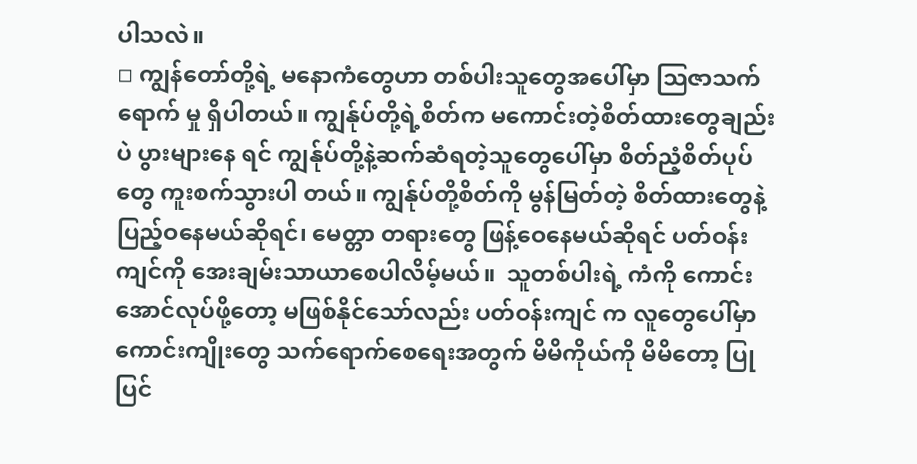ပါသလဲ။
◽ ကျွန်တော်တို့ရဲ့ မနောကံတွေဟာ တစ်ပါးသူတွေအပေါ်မှာ သြဇာသက်ရောက် မှု ရှိပါတယ်။ ကျွန်ုပ်တို့ရဲ့စိတ်က မကောင်းတဲ့စိတ်ထားတွေချည်းပဲ ပွားများနေ ရင် ကျွန်ုပ်တို့နဲ့ဆက်ဆံရတဲ့သူတွေပေါ်မှာ စိတ်ညံ့စိတ်ပုပ်တွေ ကူးစက်သွားပါ တယ်။ ကျွန်ုပ်တို့စိတ်ကို မွန်မြတ်တဲ့ စိတ်ထားတွေနဲ့ ပြည့်ဝနေမယ်ဆိုရင်၊ မေတ္တာ တရားတွေ ဖြန့်ဝေနေမယ်ဆိုရင် ပတ်ဝန်းကျင်ကို အေးချမ်းသာယာစေပါလိမ့်မယ်။  သူတစ်ပါးရဲ့ ကံကို ကောင်းအောင်လုပ်ဖို့တော့ မဖြစ်နိုင်သော်လည်း ပတ်ဝန်းကျင် က လူတွေပေါ်မှာ ကောင်းကျိုးတွေ သက်ရောက်စေရေးအတွက် မိမိကိုယ်ကို မိမိတော့ ပြုပြင်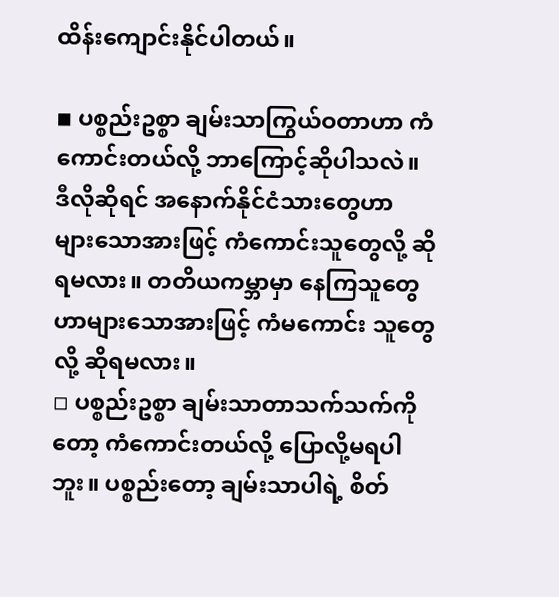ထိန်းကျောင်းနိုင်ပါတယ်။

◾ ပစ္စည်းဥစ္စာ ချမ်းသာကြွယ်ဝတာဟာ ကံကောင်းတယ်လို့ ဘာကြောင့်ဆိုပါသလဲ။ ဒီလိုဆိုရင် အနောက်နိုင်ငံသားတွေဟာ များသောအားဖြင့် ကံကောင်းသူတွေလို့ ဆိုရမလား။ တတိယကမ္ဘာမှာ နေကြသူတွေဟာများသောအားဖြင့် ကံမကောင်း သူတွေလို့ ဆိုရမလား။
◽ ပစ္စည်းဥစ္စာ ချမ်းသာတာသက်သက်ကိုတော့ ကံကောင်းတယ်လို့ ပြောလို့မရပါဘူး။ ပစ္စည်းတော့ ချမ်းသာပါရဲ့ စိတ်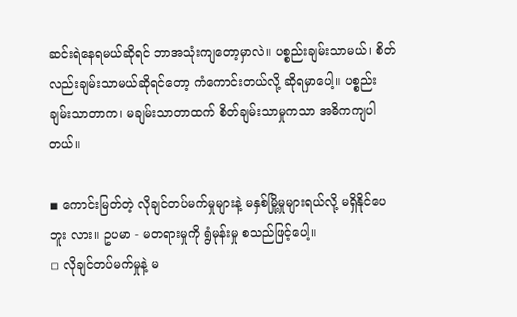ဆင်းရဲနေရမယ်ဆိုရင် ဘာအသုံးကျတော့မှာလဲ။ ပစ္စည်းချမ်းသာမယ်၊ စိတ်လည်းချမ်းသာမယ်ဆိုရင်တော့ ကံကောင်းတယ်လို့ ဆိုရမှာပေါ့။ ပစ္စည်းချမ်းသာတာက၊ မချမ်းသာတာထက် စိတ်ချမ်းသာမှုကသာ အဓိကကျပါတယ်။

◾ ကောင်းမြတ်တဲ့ လိုချင်တပ်မက်မှုများနဲ့ မနှစ်မြို့မှုများရယ်လို့ မရှိနိုင်ပေဘူး လား။ ဥပမာ - မတရားမှုကို ရွံမုန်းမှု စသည်ဖြင့်ပေါ့။
◽ လိုချင်တပ်မက်မှုနဲ့ မ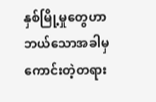နှစ်မြို့မှုတွေဟာ ဘယ်သောအခါမှ ကောင်းတဲ့တရား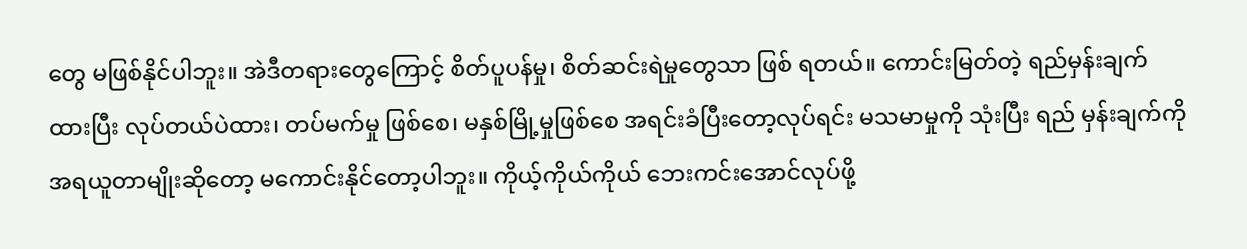တွေ မဖြစ်နိုင်ပါဘူး။ အဲဒီတရားတွေကြောင့် စိတ်ပူပန်မှု၊ စိတ်ဆင်းရဲမှုတွေသာ ဖြစ် ရတယ်။ ကောင်းမြတ်တဲ့ ရည်မှန်းချက်ထားပြီး လုပ်တယ်ပဲထား၊ တပ်မက်မှု ဖြစ်စေ၊ မနှစ်မြို့မှုဖြစ်စေ အရင်းခံပြီးတော့လုပ်ရင်း မသမာမှုကို သုံးပြီး ရည် မှန်းချက်ကို အရယူတာမျိုးဆိုတော့ မကောင်းနိုင်တော့ပါဘူး။ ကိုယ့်ကိုယ်ကိုယ် ဘေးကင်းအောင်လုပ်ဖို့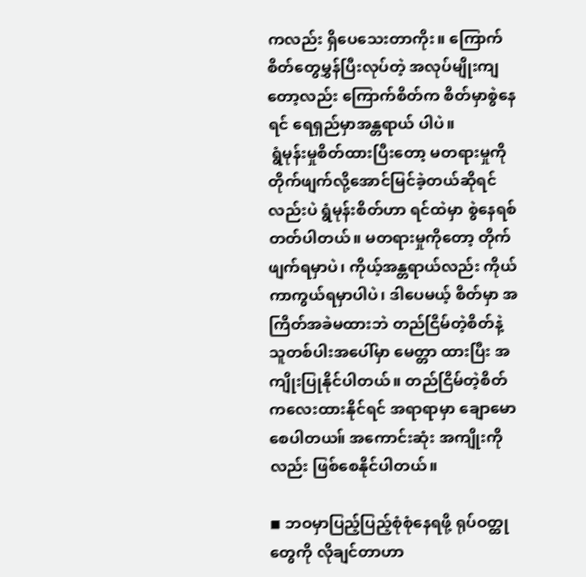ကလည်း ရှိပေသေးတာကိုး။ ကြောက်စိတ်တွေမွှန်ပြီးလုပ်တဲ့ အလုပ်မျိုးကျတော့လည်း ကြောက်စိတ်က စိတ်မှာစွဲနေရင် ရေရှည်မှာအန္တရာယ် ပါပဲ။
 ရွံမုန်းမှုစိတ်ထားပြီးတော့ မတရားမှုကို တိုက်ဖျက်လို့အောင်မြင်ခဲ့တယ်ဆိုရင် လည်းပဲ ရွံမုန်းစိတ်ဟာ ရင်ထဲမှာ စွဲနေရစ်တတ်ပါတယ်။ မတရားမှုကိုတော့ တိုက်ဖျက်ရမှာပဲ၊ ကိုယ့်အန္တရာယ်လည်း ကိုယ်ကာကွယ်ရမှာပါပဲ၊ ဒါပေမယ့် စိတ်မှာ အကြိတ်အခဲမထားဘဲ တည်ငြိမ်တဲ့စိတ်နဲ့ သူတစ်ပါးအပေါ်မှာ မေတ္တာ ထားပြီး အကျိုးပြုနိုင်ပါတယ်။ တည်ငြိမ်တဲ့စိတ်ကလေးထားနိုင်ရင် အရာရာမှာ ချောမောစေပါတယ။် အကောင်းဆုံး အကျိုးကိုလည်း ဖြစ်စေနိုင်ပါတယ်။

◾ ဘဝမှာပြည့်ပြည့်စုံစုံနေရဖို့ ရုပ်ဝတ္ထုတွေကို လိုချင်တာဟာ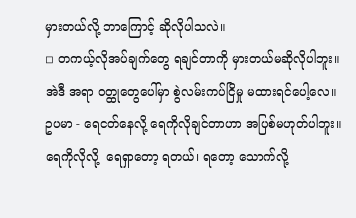မှားတယ်လို့ ဘာကြောင့် ဆိုလိုပါသလဲ။
◽ တကယ့်လိုအပ်ချက်တွေ ရချင်တာကို မှားတယ်မဆိုလိုပါဘူး။ အဲဒီ အရာ ဝတ္ထုတွေပေါ်မှာ စွဲလမ်းကပ်ငြိမှု မထားရင်ပေါ့လေ။ ဥပမာ - ရေငတ်နေလို့ ရေကိုလိုချင်တာဟာ အပြစ်မဟုတ်ပါဘူး။  ရေကိုလိုလို့  ရေရှာတော့ ရတယ်၊ ရတော့ သောက်လို့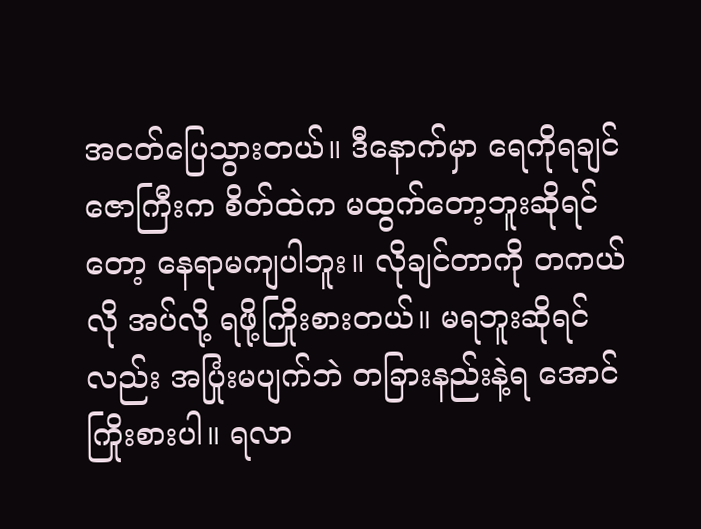အငတ်ပြေသွားတယ်။ ဒီနောက်မှာ ရေကိုရချင်ဇောကြီးက စိတ်ထဲက မထွက်တော့ဘူးဆိုရင်တော့ နေရာမကျပါဘူး။ လိုချင်တာကို တကယ်လို အပ်လို့ ရဖို့ကြိုးစားတယ်။ မရဘူးဆိုရင်လည်း အပြုံးမပျက်ဘဲ တခြားနည်းနဲ့ရ အောင်ကြိုးစားပါ။ ရလာ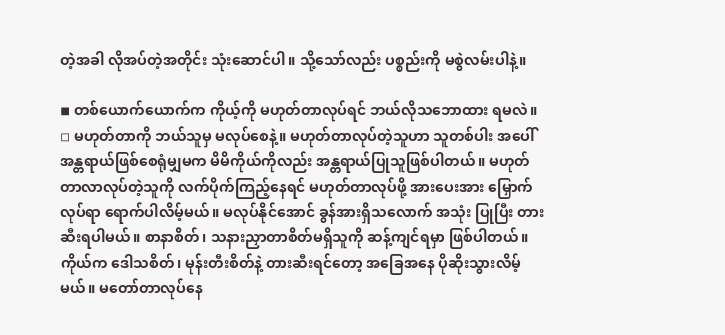တဲ့အခါ လိုအပ်တဲ့အတိုင်း သုံးဆောင်ပါ။ သို့သော်လည်း ပစ္စည်းကို မစွဲလမ်းပါနဲ့။

◾ တစ်ယောက်ယောက်က ကိုယ့်ကို မဟုတ်တာလုပ်ရင် ဘယ်လိုသဘောထား ရမလဲ။
◽ မဟုတ်တာကို ဘယ်သူမှ မလုပ်စေနဲ့။ မဟုတ်တာလုပ်တဲ့သူဟာ သူတစ်ပါး အပေါ် အန္တရာယ်ဖြစ်စေရုံမျှမက မိမိကိုယ်ကိုလည်း အန္တရာယ်ပြုသူဖြစ်ပါတယ်။ မဟုတ်တာလာလုပ်တဲ့သူကို လက်ပိုက်ကြည့်နေရင် မဟုတ်တာလုပ်ဖို့ အားပေးအား မြှောက်လုပ်ရာ ရောက်ပါလိမ့်မယ်။ မလုပ်နိုင်အောင် ခွန်အားရှိသလောက် အသုံး ပြုပြီး တားဆီးရပါမယ်။ စာနာစိတ်၊ သနားညှာတာစိတ်မရှိသူကို ဆန့်ကျင်ရမှာ ဖြစ်ပါတယ်။ ကိုယ်က ဒေါသစိတ်၊ မုန်းတီးစိတ်နဲ့ တားဆီးရင်တော့ အခြေအနေ ပိုဆိုးသွားလိမ့်မယ်။ မတော်တာလုပ်နေ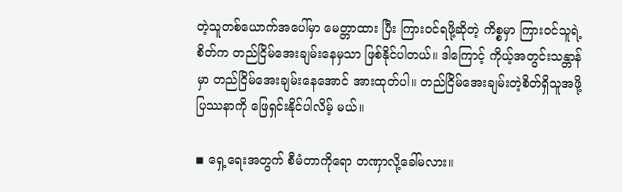တဲ့သူတစ်ယောက်အပေါ်မှာ မေတ္တာထား ပြီး ကြားဝင်ရဖို့ဆိုတဲ့ ကိစ္စမှာ ကြားဝင်သူရဲ့ စိတ်က တည်ငြိမ်အေးချမ်းနေမှသာ ဖြစ်နိုင်ပါတယ်။ ဒါကြောင့် ကိုယ့်အတွင်းသန္တာန်မှာ တည်ငြိမ်အေးချမ်းနေအောင် အားထုတ်ပါ။ တည်ငြိမ်အေးချမ်းတဲ့စိတ်ရှိသူအဖို့ ပြဿနာကို ဖြေရှင်းနိုင်ပါလိမ့် မယ်။

◾ ရှေ့ရေးအတွက် စီမံတာကိုရော တဏှာလို့ခေါ်မလား။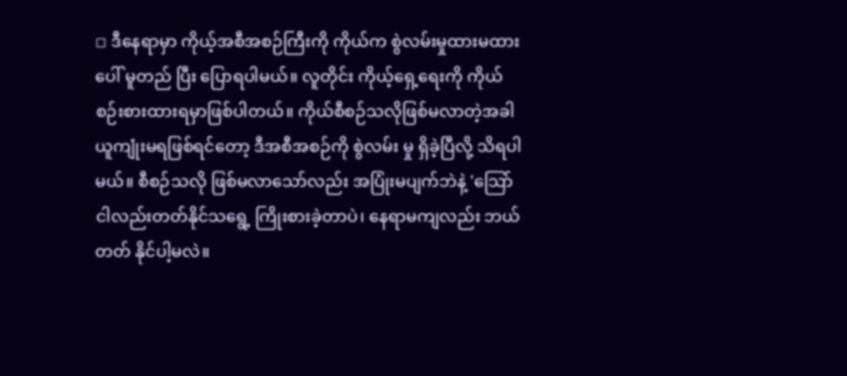◽ ဒီနေရာမှာ ကိုယ့်အစီအစဉ်ကြီးကို ကိုယ်က စွဲလမ်းမှုထားမထားပေါ် မူတည် ပြီး ပြောရပါမယ်။ လူတိုင်း ကိုယ့်ရှေ့ရေးကို ကိုယ်စဉ်းစားထားရမှာဖြစ်ပါတယ်။ ကိုယ်စီစဉ်သလိုဖြစ်မလာတဲ့အခါ ယူကျုံးမရဖြစ်ရင်တော့ ဒီအစီအစဉ်ကို စွဲလမ်း မှု ရှိခဲ့ပြီလို့ သိရပါမယ်။ စီစဉ်သလို ဖြစ်မလာသော်လည်း အပြုံးမပျက်ဘဲနဲ့ 'သြော် ငါလည်းတတ်နိုင်သရွေ့ ကြိုးစားခဲ့တာပဲ၊ နေရာမကျလည်း ဘယ်တတ် နိုင်ပါ့မလဲ။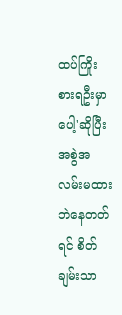ထပ်ကြိုးစားရဦးမှာပေါ့'ဆိုပြီး အစွဲအလမ်းမထားဘဲနေတတ်ရင် စိတ်ချမ်းသာ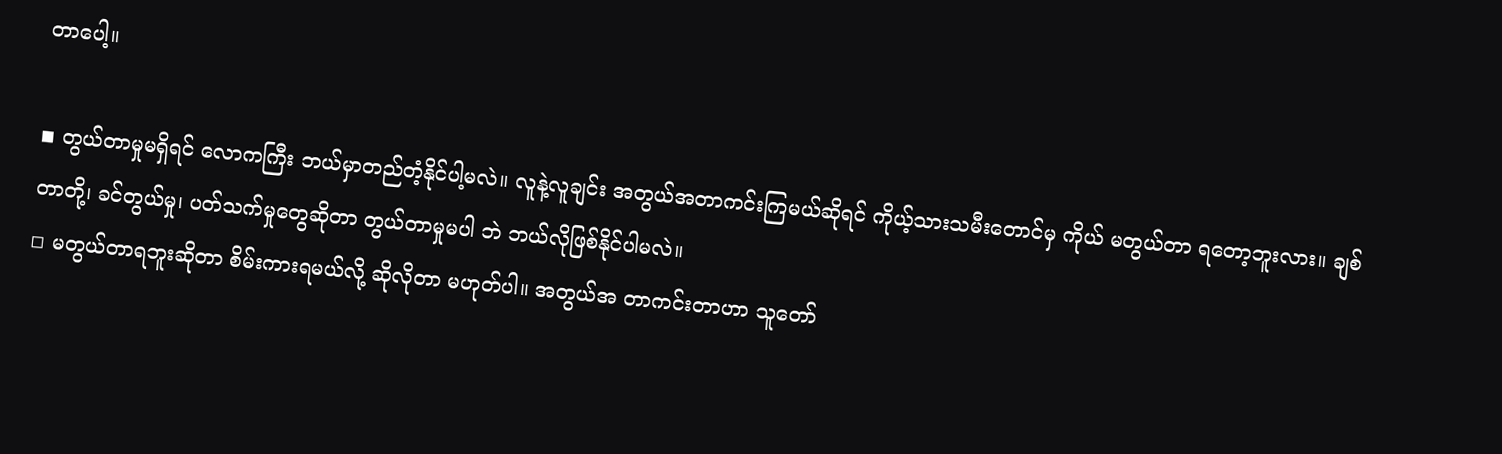တာပေါ့။

◾ တွယ်တာမှုမရှိရင် လောကကြီး ဘယ်မှာတည်တံ့နိုင်ပါ့မလဲ။ လူနဲ့လူချင်း အတွယ်အတာကင်းကြမယ်ဆိုရင် ကိုယ့်သားသမီးတောင်မှ ကိုယ် မတွယ်တာ ရတော့ဘူးလား။ ချစ်တာတို့၊ ခင်တွယ်မှု၊ ပတ်သက်မှုတွေဆိုတာ တွယ်တာမှုမပါ ဘဲ ဘယ်လိုဖြစ်နိုင်ပါမလဲ။
◽ မတွယ်တာရဘူးဆိုတာ စိမ်းကားရမယ်လို့ ဆိုလိုတာ မဟုတ်ပါ။ အတွယ်အ တာကင်းတာဟာ သူတော်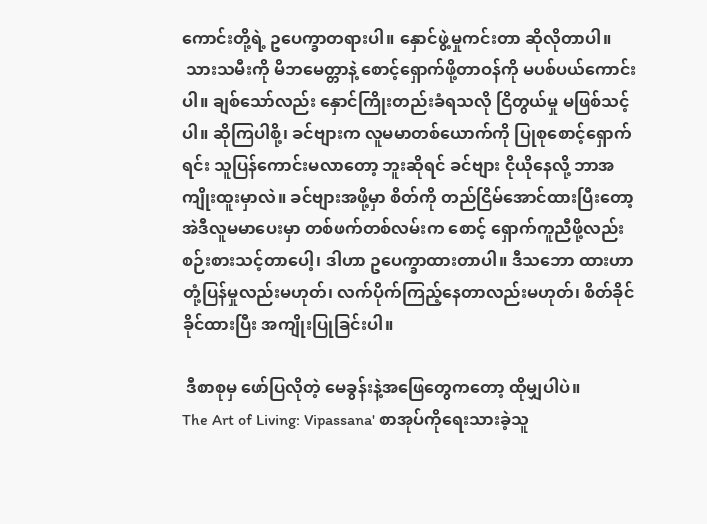ကောင်းတို့ရဲ့ ဥပေက္ခာတရားပါ။ နှောင်ဖွဲ့မှုကင်းတာ ဆိုလိုတာပါ။
 သားသမီးကို မိဘမေတ္တာနဲ့ စောင့်ရှောက်ဖို့တာဝန်ကို မပစ်ပယ်ကောင်းပါ။ ချစ်သော်လည်း နှောင်ကြိုးတည်းခံရသလို ငြိတွယ်မှု မဖြစ်သင့်ပါ။ ဆိုကြပါစို့၊ ခင်ဗျားက လူမမာတစ်ယောက်ကို ပြုစုစောင့်ရှောက်ရင်း သူပြန်ကောင်းမလာတော့ ဘူးဆိုရင် ခင်ဗျား ငိုယိုနေလို့ ဘာအကျိုးထူးမှာလဲ။ ခင်ဗျားအဖို့မှာ စိတ်ကို တည်ငြိမ်အောင်ထားပြီးတော့ အဲဒီလူမမာပေးမှာ တစ်ဖက်တစ်လမ်းက စောင့် ရှောက်ကူညီဖို့လည်း စဉ်းစားသင့်တာပေါ့၊ ဒါဟာ ဥပေက္ခာထားတာပါ။ ဒီသဘော ထားဟာ တုံ့ပြန်မှုလည်းမဟုတ်၊ လက်ပိုက်ကြည့်နေတာလည်းမဟုတ်၊ စိတ်ခိုင် ခိုင်ထားပြီး အကျိုးပြုခြင်းပါ။

 ဒီစာစုမှ ဖော်ပြလိုတဲ့ မေခွန်းနဲ့အဖြေတွေကတော့ ထိုမျှပါပဲ။
The Art of Living: Vipassana' စာအုပ်ကိုရေးသားခဲ့သူ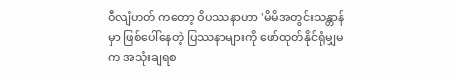ဝီလျံဟတ် ကတော့ ဝိပဿနာဟာ 'မိမိအတွင်းသန္တာန်မှာ ဖြစ်ပေါ်နေတဲ့ ပြဿနာများကို ဖော်ထုတ်နိုင်ရုံမျှမက အသုံးချရစ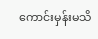ကောင်းမှန်းမသိ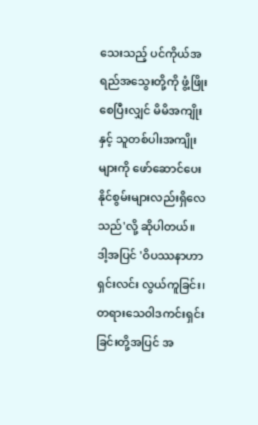သေးသည့် ပင်ကိုယ်အရည်အသွေးတို့ကို ဖွံ့ဖြိုးစေပြီးလျှင် မိမိအကျိုးနှင့် သူတစ်ပါးအကျိုးများကို ဖော်ဆောင်ပေး နိုင်စွမ်းများလည်းရှိလေသည်'လို့ ဆိုပါတယ်။
ဒါ့အပြင် 'ဝိပဿနာဟာ ရှင်းလင်း လွယ်ကူခြင်း၊ တရားသေဝါဒကင်းရှင်းခြင်းတို့အပြင် အ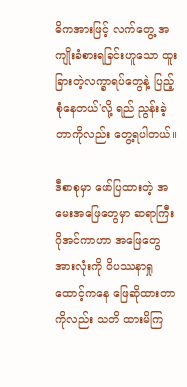ဓိကအားဖြင့် လက်တွေ့ အကျိုးခံစားရခြင်းဟူသော ထူးခြားတဲ့လက္ခာရပ်တွေနဲ့ ပြည့်စုံနေတယ်'လို့ ရည် ညွန်းခဲ့တာကိုလည်း တွေ့ရပါတယ်။

ဒီစာစုမှာ ဖော်ပြထားတဲ့ အမေးအဖြေတွေမှာ ဆရာကြီးဂိုအင်ကာဟာ အဖြေတွေ အားလုံးကို ဝိပဿနာရှုထောင့်ကနေ ဖြေဆိုထားတာကိုလည်း သတိ ထားမိကြ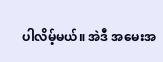ပါလိမ့်မယ်။ အဲဒီ အမေးအ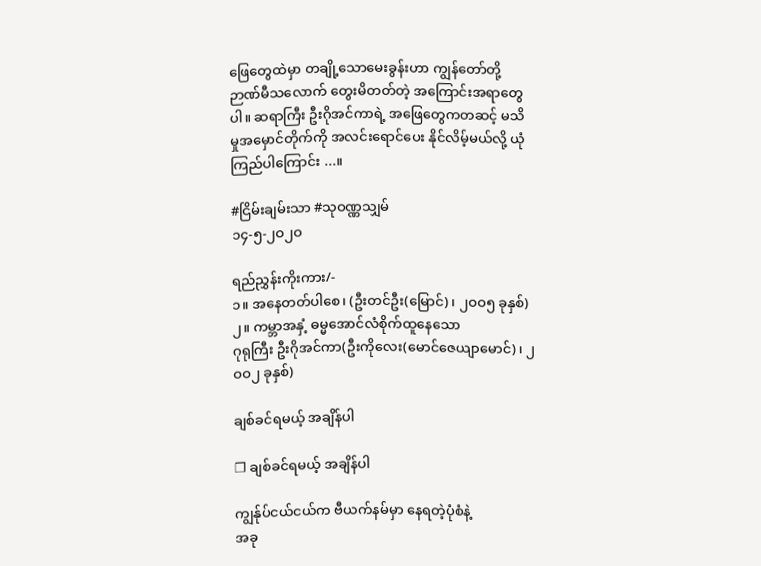ဖြေတွေထဲမှာ တချို့သောမေးခွန်းဟာ ကျွန်တော်တို့ဉာဏ်မီသလောက် တွေးမိတတ်တဲ့ အကြောင်းအရာတွေပါ။ ဆရာကြီး ဦးဂိုအင်ကာရဲ့ အဖြေတွေကတဆင့် မသိမှုအမှောင်တိုက်ကို အလင်းရောင်ပေး နိုင်လိမ့်မယ်လို့ ယုံကြည်ပါကြောင်း ...။

#ငြိမ်းချမ်းသာ #သုဝဏ္ဏသျှမ်
၁၄-၅-၂ဝ၂ဝ

ရည်ညွှန်းကိုးကား/-
၁။ အနေတတ်ပါစေ၊ (ဦးတင်ဦး(မြောင်)၊ ၂ဝဝ၅ ခုနှစ်)
၂။ ကမ္ဘာအနှံ့ ဓမ္မအောင်လံစိုက်ထူနေသော
ဂုရုကြီး ဦးဂိုအင်ကာ(ဦးကိုလေး(မောင်ဇေယျာမောင်)၊ ၂ဝဝ၂ ခုနှစ်)

ချစ်ခင်ရမယ့် အချိန်ပါ

❒ ချစ်ခင်ရမယ့် အချိန်ပါ

ကျွန်ုပ်ငယ်ငယ်က ဗီယက်နမ်မှာ နေရတဲ့ပုံစံနဲ့
အခု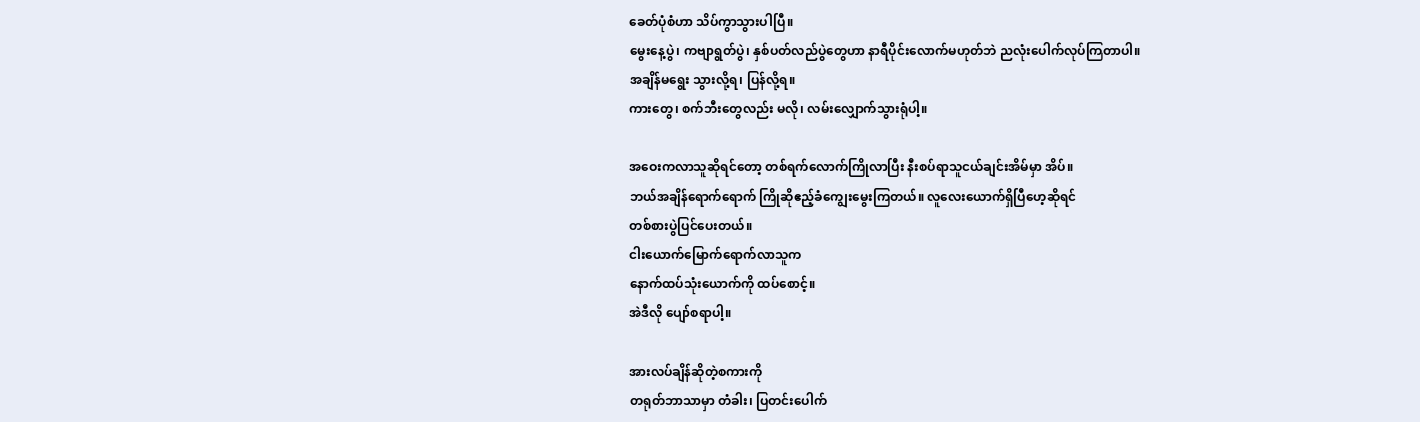ခေတ်ပုံစံဟာ သိပ်ကွာသွားပါပြီ။
မွေးနေ့ပွဲ၊ ကဗျာရွတ်ပွဲ၊ နှစ်ပတ်လည်ပွဲတွေဟာ နာရီပိုင်းလောက်မဟုတ်ဘဲ ညလုံးပေါက်လုပ်ကြတာပါ။
အချိန်မရွေး သွားလို့ရ၊ ပြန်လို့ရ။
ကားတွေ၊ စက်ဘီးတွေလည်း မလို၊ လမ်းလျှောက်သွားရုံပါ့။

အဝေးကလာသူဆိုရင်တော့ တစ်ရက်လောက်ကြိုလာပြီး နီးစပ်ရာသူငယ်ချင်းအိမ်မှာ အိပ်။
ဘယ်အချိန်ရောက်ရောက် ကြိုဆိုဧည့်ခံကျွေးမွေးကြတယ်။ လူလေးယောက်ရှိပြီဟေ့ဆိုရင်
တစ်စားပွဲပြင်ပေးတယ်။
ငါးယောက်မြောက်ရောက်လာသူက
နောက်ထပ်သုံးယောက်ကို ထပ်စောင့်။
အဲဒီလို ပျော်စရာပါ့။

အားလပ်ချိန်ဆိုတဲ့စကားကို
တရုတ်ဘာသာမှာ တံခါး၊ ပြတင်းပေါက်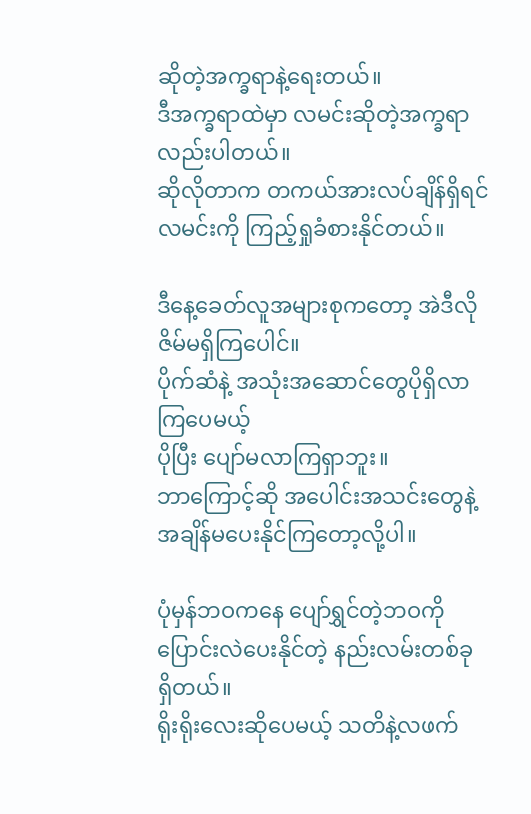ဆိုတဲ့အက္ခရာနဲ့ရေးတယ်။
ဒီအက္ခရာထဲမှာ လမင်းဆိုတဲ့အက္ခရာလည်းပါတယ်။
ဆိုလိုတာက တကယ်အားလပ်ချိန်ရှိရင်
လမင်းကို ကြည့်ရှုခံစားနိုင်တယ်။

ဒီနေ့ခေတ်လူအများစုကတော့ အဲဒီလိုဇိမ်မရှိကြပေါင်။
ပိုက်ဆံနဲ့ အသုံးအဆောင်တွေပိုရှိလာကြပေမယ့်
ပိုပြီး ပျော်မလာကြရှာဘူး။
ဘာကြောင့်ဆို အပေါင်းအသင်းတွေနဲ့
အချိန်မပေးနိုင်ကြတော့လို့ပါ။

ပုံမှန်ဘဝကနေ ပျော်ရွှင်တဲ့ဘဝကို
ပြောင်းလဲပေးနိုင်တဲ့ နည်းလမ်းတစ်ခု ရှိတယ်။
ရိုးရိုးလေးဆိုပေမယ့် သတိနဲ့လဖက်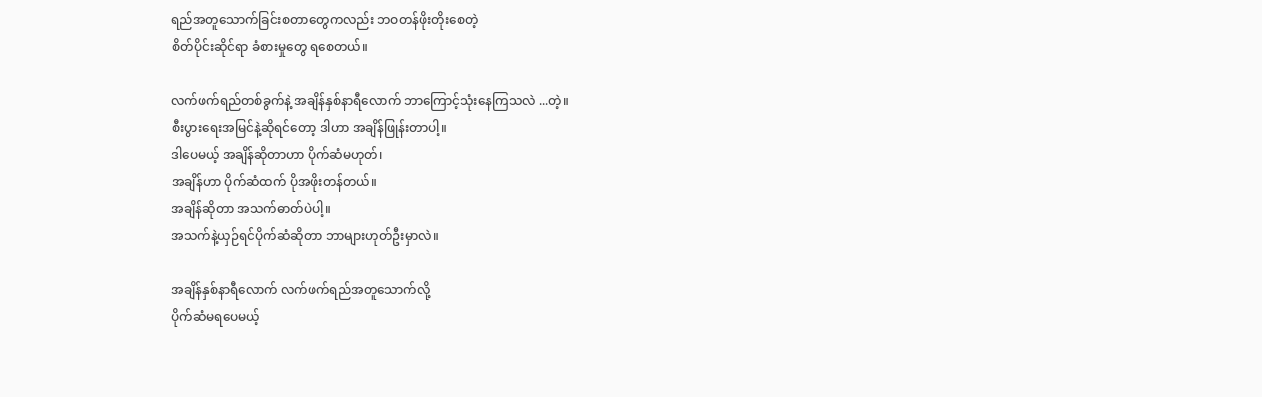ရည်အတူသောက်ခြင်းစတာတွေကလည်း ဘဝတန်ဖိုးတိုးစေတဲ့
စိတ်ပိုင်းဆိုင်ရာ ခံစားမှုတွေ ရစေတယ်။

လက်ဖက်ရည်တစ်ခွက်နဲ့ အချိန်နှစ်နာရီလောက် ဘာကြောင့်သုံးနေကြသလဲ ...တဲ့။
စီးပွားရေးအမြင်နဲ့ဆိုရင်တော့ ဒါဟာ အချိန်ဖြုန်းတာပါ့။
ဒါပေမယ့် အချိန်ဆိုတာဟာ ပိုက်ဆံမဟုတ်၊
အချိန်ဟာ ပိုက်ဆံထက် ပိုအဖိုးတန်တယ်။
အချိန်ဆိုတာ အသက်ဓာတ်ပဲပါ့။
အသက်နဲ့ယှဉ်ရင်ပိုက်ဆံဆိုတာ ဘာများဟုတ်ဦးမှာလဲ။

အချိန်နှစ်နာရီလောက် လက်ဖက်ရည်အတူသောက်လို့
ပိုက်ဆံမရပေမယ့်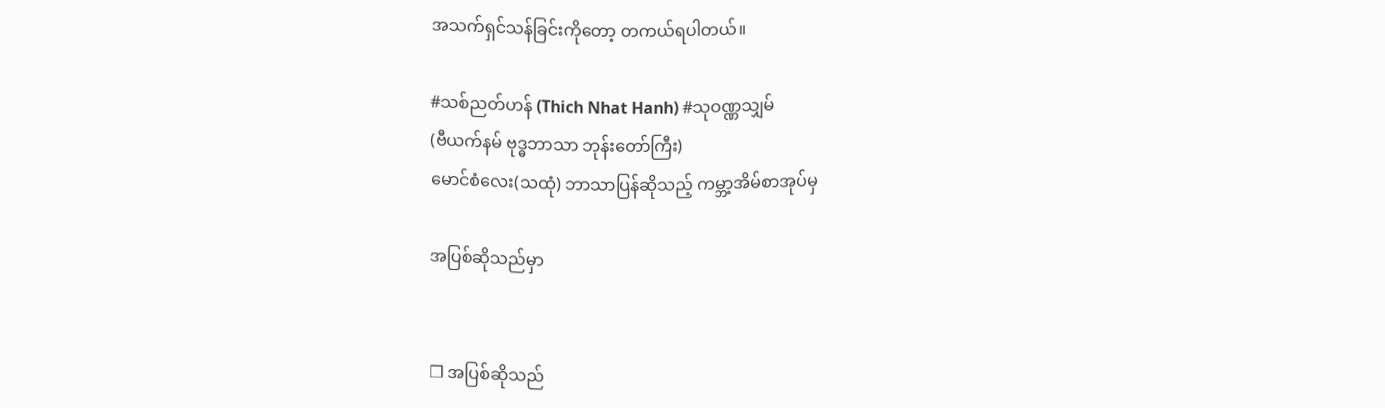အသက်ရှင်သန်ခြင်းကိုတော့ တကယ်ရပါတယ်။

#သစ်ညတ်ဟန် (Thich Nhat Hanh) #သုဝဏ္ဏသျှမ်
(ဗီယက်နမ် ဗုဒ္ဓဘာသာ ဘုန်းတော်ကြီး)
မောင်စံလေး(သထုံ) ဘာသာပြန်ဆိုသည့် ကမ္ဘာ့အိမ်စာအုပ်မှ

အပြစ်ဆိုသည်မှာ


❒ အပြစ်ဆိုသည်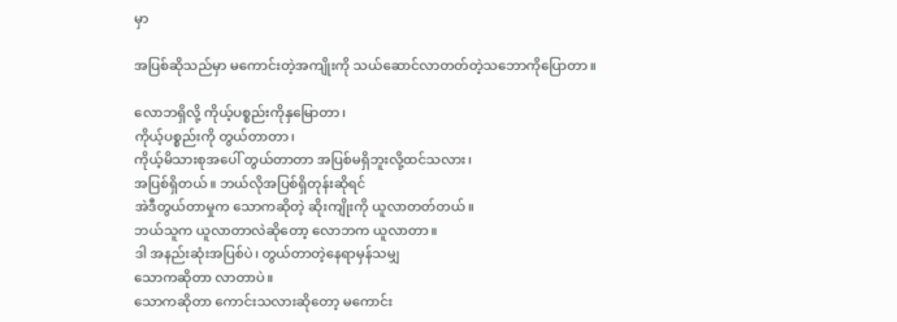မှာ

အပြစ်ဆိုသည်မှာ မကောင်းတဲ့အကျိုးကို သယ်ဆောင်လာတတ်တဲ့သဘောကိုပြောတာ။

လောဘရှိလို့ ကိုယ့်ပစ္စည်းကိုနှမြောတာ၊
ကိုယ့်ပစ္စည်းကို တွယ်တာတာ၊
ကိုယ့်မိသားစုအပေါ် တွယ်တာတာ အပြစ်မရှိဘူးလို့ထင်သလား၊
အပြစ်ရှိတယ်။ ဘယ်လိုအပြစ်ရှိတုန်းဆိုရင်
အဲဒီတွယ်တာမှုက သောကဆိုတဲ့ ဆိုးကျိုးကို ယူလာတတ်တယ်။
ဘယ်သူက ယူလာတာလဲဆိုတော့ လောဘက ယူလာတာ။
ဒါ အနည်းဆုံးအပြစ်ပဲ၊ တွယ်တာတဲ့နေရာမှန်သမျှ
သောကဆိုတာ လာတာပဲ။
သောကဆိုတာ ကောင်းသလားဆိုတော့ မကောင်း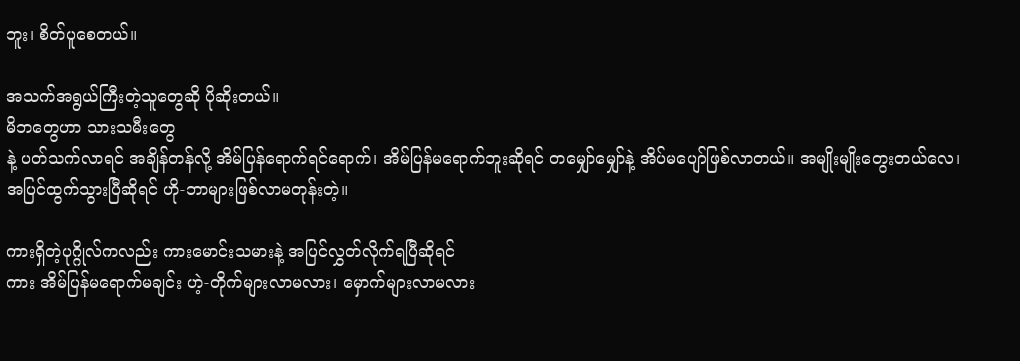ဘူး၊ စိတ်ပူစေတယ်။

အသက်အရွယ်ကြီးတဲ့သူတွေဆို ပိုဆိုးတယ်။
မိဘတွေဟာ သားသမီးတွေ
နဲ့ ပတ်သက်လာရင် အချိန်တန်လို့ အိမ်ပြန်ရောက်ရင်ရောက်၊ အိမ်ပြန်မရောက်ဘူးဆိုရင် တမျှော်မျှော်နဲ့ အိပ်မပျော်ဖြစ်လာတယ်။ အမျိုးမျိုးတွေးတယ်လေ၊
အပြင်ထွက်သွားပြီဆိုရင် ဟို-ဘာများဖြစ်လာမတုန်းတဲ့။

ကားရှိတဲ့ပုဂ္ဂိုလ်ကလည်း ကားမောင်းသမားနဲ့ အပြင်လွှတ်လိုက်ရပြီဆိုရင်
ကား အိမ်ပြန်မရောက်မချင်း ဟဲ့-တိုက်များလာမလား၊ မှောက်များလာမလား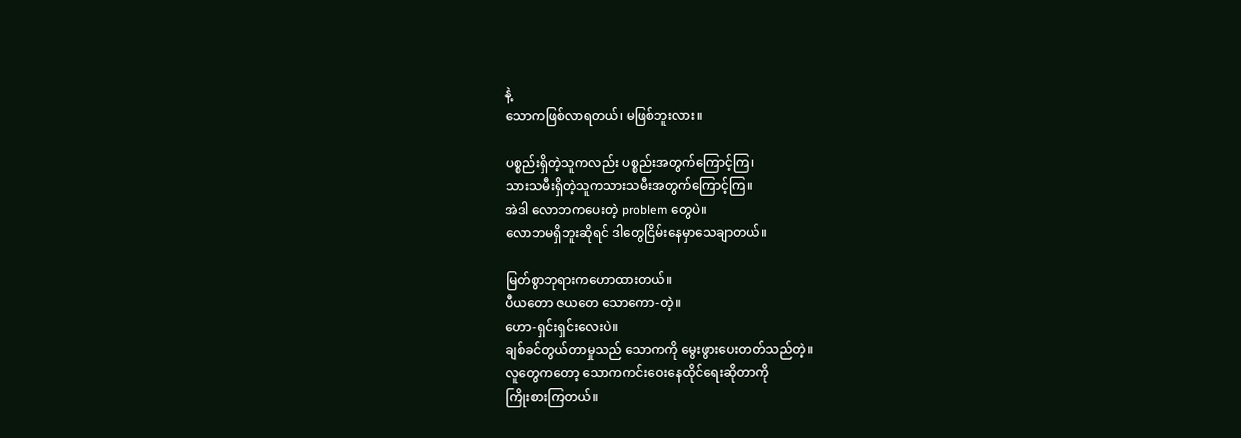နဲ့
သောကဖြစ်လာရတယ်၊ မဖြစ်ဘူးလား။

ပစ္စည်းရှိတဲ့သူကလည်း ပစ္စည်းအတွက်ကြောင့်ကြ၊
သားသမီးရှိတဲ့သူကသားသမီးအတွက်ကြောင့်ကြ။
အဲဒါ လောဘကပေးတဲ့ problem တွေပဲ။
လောဘမရှိဘူးဆိုရင် ဒါတွေငြိမ်းနေမှာသေချာတယ်။

မြတ်စွာဘုရားကဟောထားတယ်။
ပီယတော ဇယတေ သောကော-တဲ့။
ဟော-ရှင်းရှင်းလေးပဲ။
ချစ်ခင်တွယ်တာမှုသည် သောကကို မွေးဖွားပေးတတ်သည်တဲ့။
လူတွေကတော့ သောကကင်းဝေးနေထိုင်ရေးဆိုတာကို
ကြိုးစားကြတယ်။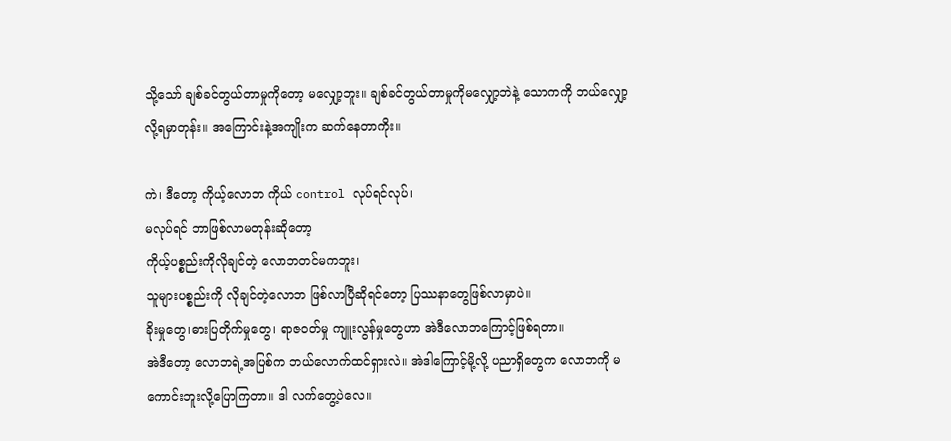သို့သော် ချစ်ခင်တွယ်တာမှုကိုတော့ မလျှော့ဘူး။ ချစ်ခင်တွယ်တာမှုကိုမလျှော့ဘဲနဲ့ သောကကို ဘယ်လျှော့လို့ရမှာတုန်း။ အကြောင်းနဲ့အကျိုးက ဆက်နေတာကိုး။

ကဲ၊ ဒီတော့ ကိုယ့်လောဘ ကိုယ် control လုပ်ရင်လုပ်၊
မလုပ်ရင် ဘာဖြစ်လာမတုန်းဆိုတော့
ကိုယ့်ပစ္စည်းကိုလိုချင်တဲ့ လောဘတင်မကဘူး၊
သူများပစ္စည်းကို လိုချင်တဲ့လောဘ ဖြစ်လာပြီဆိုရင်တော့ ပြဿနာတွေဖြစ်လာမှာပဲ။
ခိုးမှုတွေ၊ဓားပြတိုက်မှုတွေ၊ ရာဇဝတ်မှု ကျူးလွန်မှုတွေဟာ အဲဒီလောဘကြောင့်ဖြစ်ရတာ။
အဲဒီတော့ လောဘရဲ့အပြစ်က ဘယ်လောက်ထင်ရှားလဲ။ အဲဒါကြောင့်မို့လို့ ပညာရှိတွေက လောဘကို မကောင်းဘူးလို့ပြောကြတာ။ ဒါ လက်တွေ့ပဲလေ။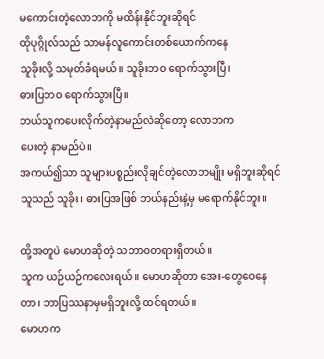မကောင်းတဲ့လောဘကို မထိန်းနိုင်ဘူးဆိုရင်
ထိုပုဂ္ဂိုလ်သည် သာမန်လူကောင်းတစ်ယောက်ကနေ
သူခိုးလို့ သမုတ်ခံရမယ်။ သူခိုးဘဝ ရောက်သွားပြီ၊
ဓားပြဘဝ ရောက်သွားပြီ။
ဘယ်သူကပေးလိုက်တဲ့နာမည်လဲဆိုတော့ လောဘက
ပေးတဲ့ နာမည်ပဲ။
အကယ်၍သာ သူများပစ္စည်းလိုချင်တဲ့လောဘမျိုး မရှိဘူးဆိုရင်
သူသည် သူခိုး၊ ဓားပြအဖြစ် ဘယ်နည်းနဲ့မှ မရောက်နိုင်ဘူး။

ထို့အတူပဲ မောဟဆိုတဲ့ သဘာဝတရားရှိတယ်။
သူက ယဉ်ယဉ်ကလေးရယ်။ မောဟဆိုတာ အေး-တွေဝေနေတာ၊ ဘာပြဿနာမှမရှိဘူးလို့ ထင်ရတယ်။
မောဟက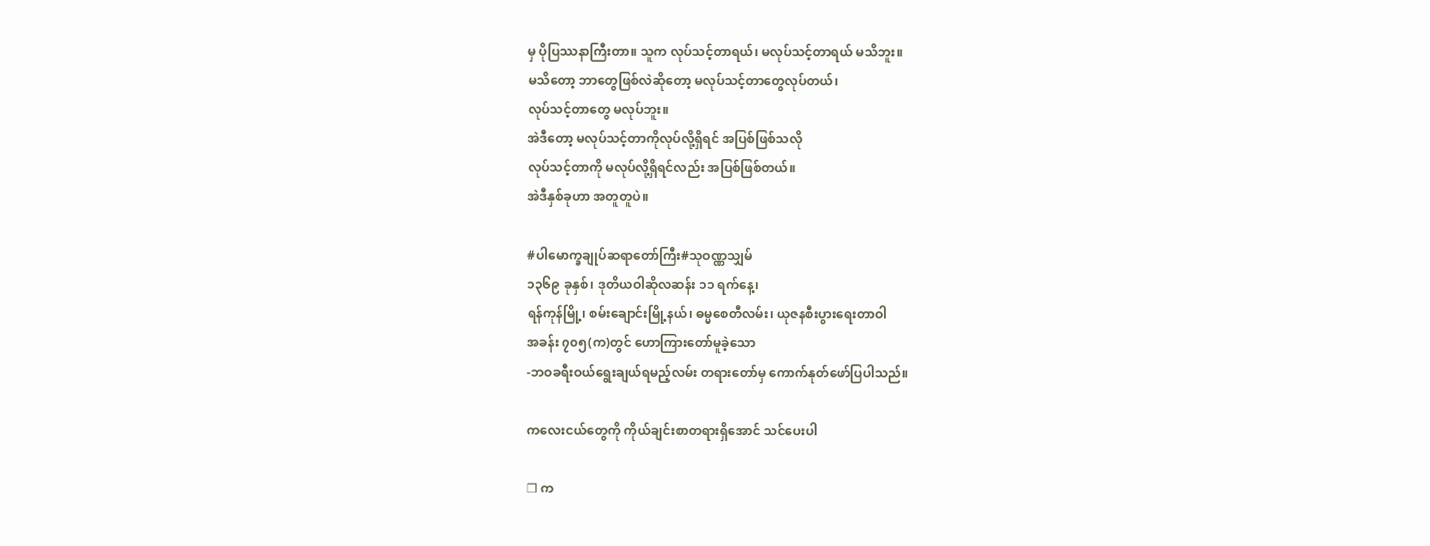မှ ပိုပြဿနာကြီးတာ။ သူက လုပ်သင့်တာရယ်၊ မလုပ်သင့်တာရယ် မသိဘူး။
မသိတော့ ဘာတွေဖြစ်လဲဆိုတော့ မလုပ်သင့်တာတွေလုပ်တယ်၊
လုပ်သင့်တာတွေ မလုပ်ဘူး။
အဲဒီတော့ မလုပ်သင့်တာကိုလုပ်လို့ရှိရင် အပြစ်ဖြစ်သလို
လုပ်သင့်တာကို မလုပ်လို့ရှိရင်လည်း အပြစ်ဖြစ်တယ်။
အဲဒီနှစ်ခုဟာ အတူတူပဲ။

#ပါမောက္ခချုပ်ဆရာတော်ကြီး#သုဝဏ္ဏသျှမ်
၁၃၆၉ ခုနှစ်၊ ဒုတိယဝါဆိုလဆန်း ၁၁ ရက်နေ့၊
ရန်ကုန်မြို့၊ စမ်းချောင်းမြို့နယ်၊ ဓမ္မစေတီလမ်း၊ ယုဇနစီးပွားရေးတာဝါ
အခန်း ၇၀၅(က)တွင် ဟောကြားတော်မူခဲ့သော
-ဘဝခရီးဝယ်ရွေးချယ်ရမည့်လမ်း တရားတော်မှ ကောက်နုတ်ဖော်ပြပါသည်။

ကလေးငယ်တွေကို ကိုယ်ချင်းစာတရားရှိအောင် သင်ပေးပါ

❒ က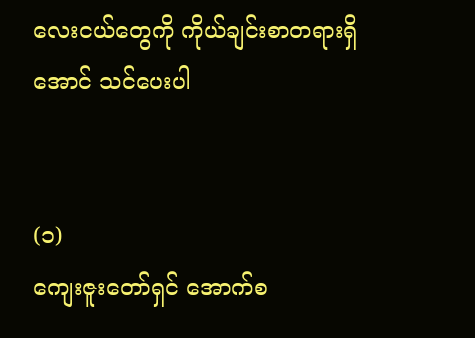လေးငယ်တွေကို ကိုယ်ချင်းစာတရားရှိအောင် သင်ပေးပါ


(၁)
ကျေးဇူးတော်ရှင် အောက်စ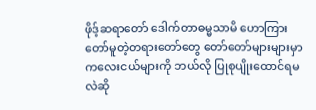ဖိုဒ့်ဆရာတော် ဒေါက်တာဓမ္မသာမိ ဟောကြားတော်မူတဲ့တရားတော်တွေ တော်တော်များများမှာ ကလေးငယ်များကို ဘယ်လို ပြုစုပျိုးထောင်ရမလဲဆို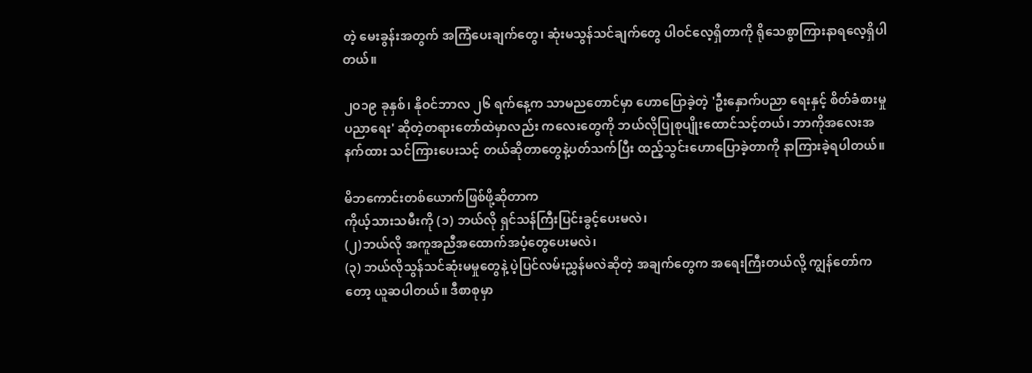တဲ့ မေးခွန်းအတွက် အကြံပေးချက်တွေ၊ ဆုံးမသွန်သင်ချက်တွေ ပါဝင်လေ့ရှိတာကို ရိုသေစွာကြားနာရလေ့ရှိပါတယ်။

၂ဝ၁၉ ခုနှစ်၊ နိုဝင်ဘာလ ၂၆ ရက်နေ့က သာမညတောင်မှာ ဟောပြောခဲ့တဲ့ 'ဦးနှောက်ပညာ ရေးနှင့် စိတ်ခံစားမှုပညာရေး' ဆိုတဲ့တရားတော်ထဲမှာလည်း ကလေးတွေကို ဘယ်လိုပြုစုပျိုးထောင်သင့်တယ်၊ ဘာကိုအလေးအနက်ထား သင်ကြားပေးသင့် တယ်ဆိုတာတွေနဲ့ပတ်သက်ပြီး ထည့်သွင်းဟောပြောခဲ့တာကို နာကြားခဲ့ရပါတယ်။

မိဘကောင်းတစ်ယောက်ဖြစ်ဖို့ဆိုတာက
ကိုယ့်သားသမီးကို (၁) ဘယ်လို ရှင်သန်ကြီးပြင်းခွင့်ပေးမလဲ၊
(၂)ဘယ်လို အကူအညီအထောက်အပံ့တွေပေးမလဲ၊
(၃) ဘယ်လိုသွန်သင်ဆုံးမမှုတွေနဲ့ ပဲ့ပြင်လမ်းညွှန်မလဲဆိုတဲ့ အချက်တွေက အရေးကြီးတယ်လို့ ကျွန်တော်ကတော့ ယူဆပါတယ်။ ဒီစာစုမှာ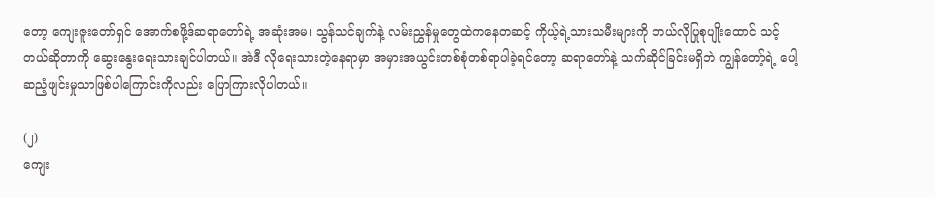တော့ ကျေးဇူးတော်ရှင် အောက်စဖို့ဒ်ဆရာတော်ရဲ့ အဆုံးအမ၊ သွန်သင်ချက်နဲ့ လမ်းညွှန်မှုတွေထဲကနေတဆင့် ကိုယ့်ရဲ့သားသမီးများကို ဘယ်လိုပြုစုပျိုးထောင် သင့်တယ်ဆိုတာကို ဆွေးနွေးရေးသားချင်ပါတယ်။ အဲဒီ လိုရေးသားတဲ့နေရာမှာ အမှားအယွင်းတစ်စုံတစ်ရာပါခဲ့ရင်တော့ ဆရာတော်နဲ့ သက်ဆိုင်ခြင်းမရှိဘဲ ကျွန်တော့်ရဲ့ ပေါ့ဆညံ့ဖျင်းမှုသာဖြစ်ပါကြောင်းကိုလည်း ပြောကြားလိုပါတယ်။

(၂)
ကျေး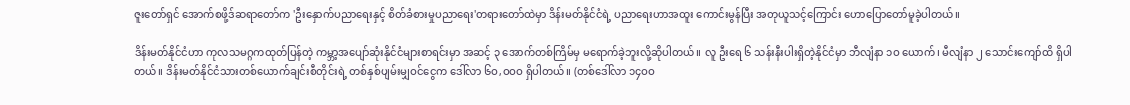ဇူးတော်ရှင် အောက်စဖို့ဒ်ဆရာတော်က 'ဦးနှောက်ပညာရေးနှင့် စိတ်ခံစားမှုပညာရေး'တရားတော်ထဲမှာ ဒိန်းမတ်နိုင်ငံရဲ့ ပညာရေးဟာအထူး ကောင်းမွန်ပြီး အတုယူသင့်ကြောင်း ဟောပြောတော်မူခဲ့ပါတယ်။

ဒိန်းမတ်နိုင်ငံဟာ ကုလသမဂ္ဂကထုတ်ပြန်တဲ့ ကမ္ဘာ့အပျော်ဆုံးနိုင်ငံများစာရင်းမှာ အဆင့် ၃ အောက်တစ်ကြိမ်မှ မရောက်ခဲ့ဘူးလို့ဆိုပါတယ်။ လူ ဦးရေ ၆ သန်းနီးပါးရှိတဲ့နိုင်ငံမှာ ဘီလျံနာ ၁ဝ ယောက်၊ မီလျံနာ ၂ သောင်းကျော်ထိ ရှိပါတယ်။ ဒိန်းမတ်နိုင်ငံသားတစ်ယောက်ချင်းစီတိုင်းရဲ့ တစ်နှစ်ပျမ်းမျှဝင်ငွေက ဒေါ်လာ ၆ဝ,ဝဝဝ ရှိပါတယ်။ (တစ်ဒေါ်လာ ၁၄ဝဝ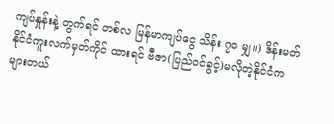ကျပ်နှုန်းနဲ့ တွက်ရင် တစ်လ မြန်မာကျပ်ငွေ သိန်း ၇ဝ မျှ။) ဒိန်းမတ်နိုင်ငံကူးလက်မှတ်ကိုင် ထားရင် ဗီဇာ(ပြည်ဝင်ခွင့်)မလိုတဲ့နိုင်ငံက များတယ်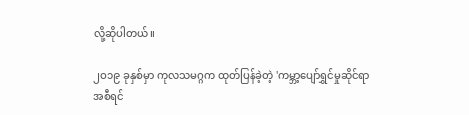လို့ဆိုပါတယ်။

၂ဝ၁၉ ခုနှစ်မှာ ကုလသမဂ္ဂက ထုတ်ပြန်ခဲ့တဲ့ 'ကမ္ဘာ့ပျော်ရွှင်မှုဆိုင်ရာ အစီရင်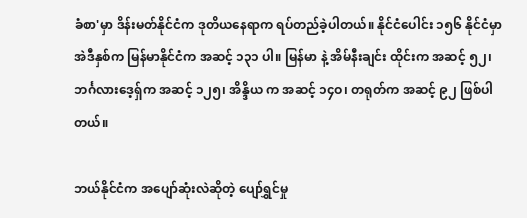ခံစာ'မှာ ဒိန်းမတ်နိုင်ငံက ဒုတိယနေရာက ရပ်တည်ခဲ့ပါတယ်။ နိုင်ငံပေါင်း ၁၅၆ နိုင်ငံမှာ အဲဒီနှစ်က မြန်မာနိုင်ငံက အဆင့် ၁၃၁ ပါ။ မြန်မာ နဲ့ အိမ်နီးချင်း ထိုင်းက အဆင့် ၅၂၊ ဘင်္ဂလားဒေ့ရှ်က အဆင့် ၁၂၅၊ အိန္ဒိယ က အဆင့် ၁၄ဝ၊ တရုတ်က အဆင့် ၉၂ ဖြစ်ပါတယ်။

ဘယ်နိုင်ငံက အပျော်ဆုံးလဲဆိုတဲ့ ပျော်ရွှင်မှု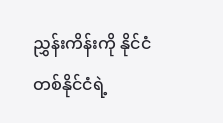ညွှန်းကိန်းကို နိုင်ငံတစ်နိုင်ငံရဲ့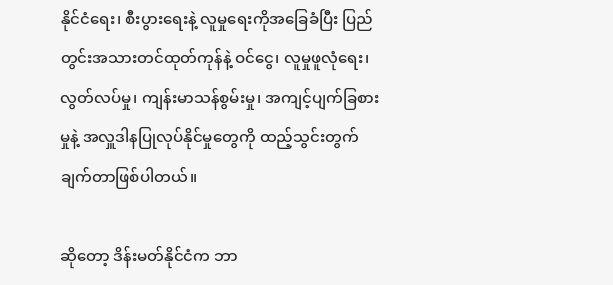နိုင်ငံရေး၊ စီးပွားရေးနဲ့ လူမှုရေးကိုအခြေခံပြီး ပြည်တွင်းအသားတင်ထုတ်ကုန်နဲ့ ဝင်ငွေ၊ လူမှုဖူလုံရေး၊ လွတ်လပ်မှု၊ ကျန်းမာသန်စွမ်းမှု၊ အကျင့်ပျက်ခြစားမှုနဲ့ အလှူဒါနပြုလုပ်နိုင်မှုတွေကို ထည့်သွင်းတွက်ချက်တာဖြစ်ပါတယ်။

ဆိုတော့ ဒိန်းမတ်နိုင်ငံက ဘာ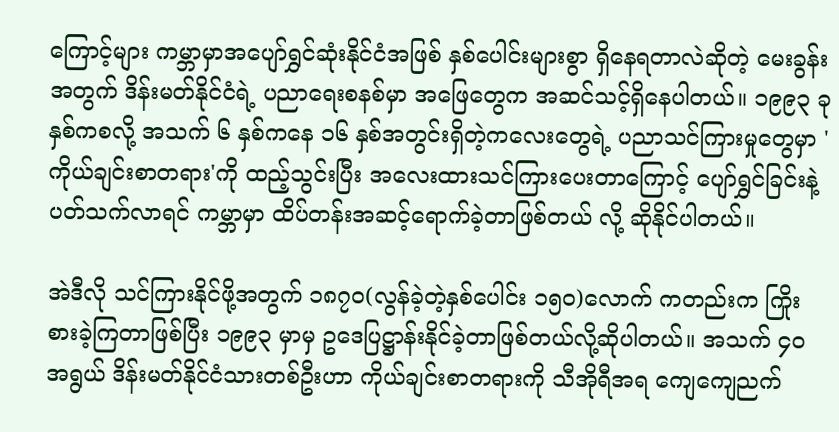ကြောင့်များ ကမ္ဘာမှာအပျော်ရွှင်ဆုံးနိုင်ငံအဖြစ် နှစ်ပေါင်းများစွာ ရှိနေရတာလဲဆိုတဲ့ မေးခွန်းအတွက် ဒိန်းမတ်နိုင်ငံရဲ့ ပညာရေးစနစ်မှာ အဖြေတွေက အဆင်သင့်ရှိနေပါတယ်။ ၁၉၉၃ ခုနှစ်ကစလို့ အသက် ၆ နှစ်ကနေ ၁၆ နှစ်အတွင်းရှိတဲ့ကလေးတွေရဲ့ ပညာသင်ကြားမှုတွေမှာ 'ကိုယ်ချင်းစာတရား'ကို ထည့်သွင်းပြီး အလေးထားသင်ကြားပေးတာကြောင့် ပျော်ရွှင်ခြင်းနဲ့ပတ်သက်လာရင် ကမ္ဘာမှာ ထိပ်တန်းအဆင့်ရောက်ခဲ့တာဖြစ်တယ် လို့ ဆိုနိုင်ပါတယ်။

အဲဒီလို သင်ကြားနိုင်ဖို့အတွက် ၁၈၇ဝ(လွန်ခဲ့တဲ့နှစ်ပေါင်း ၁၅ဝ)လောက် ကတည်းက ကြိုးစားခဲ့ကြတာဖြစ်ပြီး ၁၉၉၃ မှာမှ ဥဒေပြဋ္ဌာန်းနိုင်ခဲ့တာဖြစ်တယ်လို့ဆိုပါတယ်။ အသက် ၄ဝ အရွယ် ဒိန်းမတ်နိုင်ငံသားတစ်ဦးဟာ ကိုယ်ချင်းစာတရားကို သီအိုရီအရ ကျေကျေညက်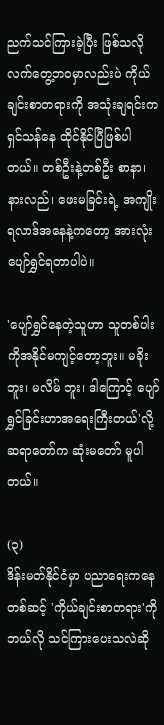ညက်သင်ကြားခဲ့ပြီး ဖြစ်သလို လက်တွေ့ဘဝမှာလည်းပဲ ကိုယ်ချင်းစာတရားကို အသုံးချရင်းက ရှင်သန်နေ ထိုင်နိုင်ပြီဖြစ်ပါတယ်။ တစ်ဦးနဲ့တစ်ဦး စာနာ၊ နားလည်၊ ဖေးမခြင်းရဲ့ အကျိုးရလာဒ်အနေနဲ့ကတော့ အားလုံး ပျော်ရွှင်ရတာပါပဲ။

'ပျော်ရွှင်နေတဲ့သူဟာ သူတစ်ပါးကိုအနိုင်မကျင့်တော့ဘူး။ မခိုးဘူး၊ မလိမ် ဘူး၊ ဒါကြောင့် ပျော်ရွှင်ခြင်းဟာအရေးကြီးတယ်'လို့ ဆရာတော်က ဆုံးမတော် မူပါတယ်။

(၃)
ဒိန်းမတ်နိုင်ငံမှာ ပညာရေးကနေတစ်ဆင့် 'ကိုယ်ချင်းစာတရား'ကို ဘယ်လို သင်ကြားပေးသလဲဆို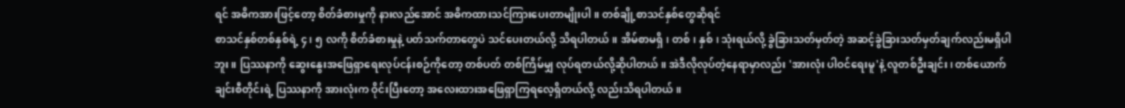ရင် အဓိကအားဖြင့်တော့ စိတ်ခံစားမှုကို နားလည်အောင် အဓိကထားသင်ကြားပေးတာမျိုးပါ။ တစ်ချို့စာသင်နှစ်တွေဆိုရင်
စာသင်နှစ်တစ်နှစ်ရဲ့ ၄၊ ၅ လကို စိတ်ခံစားမှုနဲ့ ပတ်သက်တာတွေပဲ သင်ပေးတယ်လို့ သိရပါတယ်။ အိမ်စာမရှိ၊ တစ်၊ နှစ်၊ သုံးရယ်လို့ ခွဲခြားသတ်မှတ်တဲ့ အဆင့်ခွဲခြားသတ်မှတ်ချက်လည်းမရှိပါဘူး။ ပြဿနာကို ဆွေးနွေးအဖြေရှာရေးလုပ်ငန်းစဉ်ကိုတော့ တစ်ပတ် တစ်ကြိမ်မျှ လုပ်ရတယ်လို့ဆိုပါတယ်။ အဲဒီလိုလုပ်တဲ့နေရာမှာလည်း 'အားလုံး ပါဝင်ရေးမူ'နဲ့ လူတစ်ဦးချင်း၊ တစ်ယောက်ချင်းစီတိုင်းရဲ့ ပြဿနာကို အားလုံးက ဝိုင်းပြီးတော့ အလေးထားအဖြေရှာကြရလေ့ရှိတယ်လို့ လည်းသိရပါတယ်။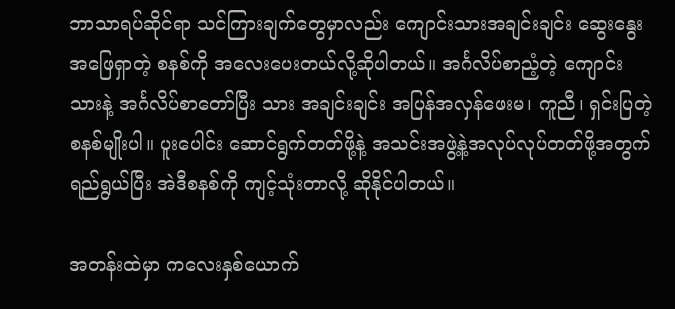ဘာသာရပ်ဆိုင်ရာ သင်ကြားချက်တွေမှာလည်း ကျောင်းသားအချင်းချင်း ဆွေးနွေးအဖြေရှာတဲ့ စနစ်ကို အလေးပေးတယ်လို့ဆိုပါတယ်။ အင်္ဂလိပ်စာညံ့တဲ့ ကျောင်းသားနဲ့ အင်္ဂလိပ်စာတော်ပြီး သား အချင်းချင်း အပြန်အလှန်ဖေးမ၊ ကူညီ၊ ရှင်းပြတဲ့ စနစ်မျိုးပါ။ ပူးပေါင်း ဆောင်ရွက်တတ်ဖို့နဲ့ အသင်းအဖွဲ့နဲ့အလုပ်လုပ်တတ်ဖို့အတွက် ရည်ရွယ်ပြီး အဲဒီစနစ်ကို ကျင့်သုံးတာလို့ ဆိုနိုင်ပါတယ်။

အတန်းထဲမှာ ကလေးနှစ်ယောက်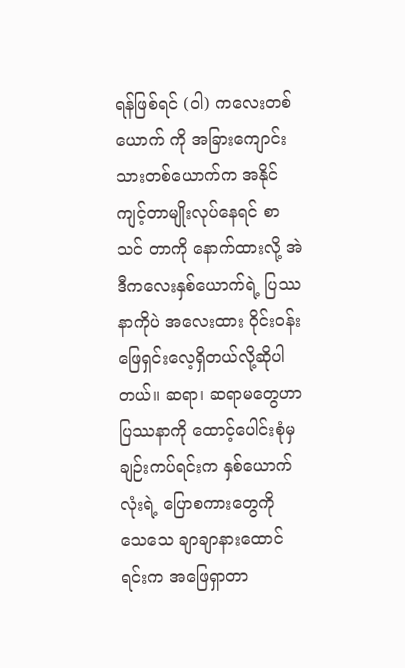ရန်ဖြစ်ရင် (ဝါ) ကလေးတစ်ယောက် ကို အခြားကျောင်းသားတစ်ယောက်က အနိုင်ကျင့်တာမျိုးလုပ်နေရင် စာသင် တာကို နောက်ထားလို့ အဲဒီကလေးနှစ်ယောက်ရဲ့ ပြဿနာကိုပဲ အလေးထား ဝိုင်းဝန်းဖြေရှင်းလေ့ရှိတယ်လို့ဆိုပါတယ်။ ဆရာ၊ ဆရာမတွေဟာ ပြဿနာကို ထောင့်ပေါင်းစုံမှချဉ်းကပ်ရင်းက နှစ်ယောက်လုံးရဲ့ ပြောစကားတွေကို သေသေ ချာချာနားထောင်ရင်းက အဖြေရှာတာ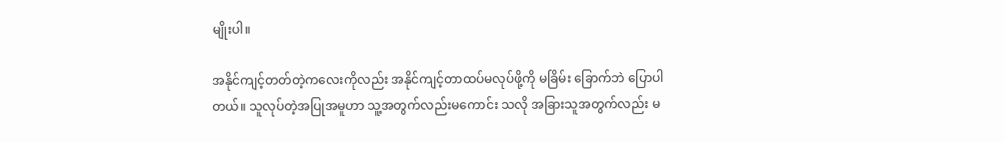မျိုးပါ။

အနိုင်ကျင့်တတ်တဲ့ကလေးကိုလည်း အနိုင်ကျင့်တာထပ်မလုပ်ဖို့ကို မခြိမ်း ခြောက်ဘဲ ပြောပါတယ်။ သူလုပ်တဲ့အပြုအမူဟာ သူ့အတွက်လည်းမကောင်း သလို အခြားသူအတွက်လည်း မ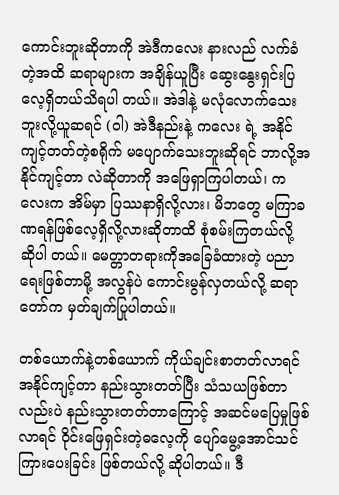ကောင်းဘူးဆိုတာကို အဲဒီကလေး နားလည် လက်ခံတဲ့အထိ ဆရာများက အချိန်ယူပြီး ဆွေးနွေးရှင်းပြလေ့ရှိတယ်သိရပါ တယ်။ အဲဒါနဲ့ မလုံလောက်သေးဘူးလို့ယူဆရင် (ဝါ) အဲဒီနည်းနဲ့ ကလေး ရဲ့ အနိုင်ကျင့်တတ်တဲ့စရိုက် မပျောက်သေးဘူးဆိုရင် ဘာလို့အနိုင်ကျင့်တာ လဲဆိုတာကို အဖြေရှာကြပါတယ်၊ ကလေးက အိမ်မှာ ပြဿနာရှိလို့လား၊ မိဘတွေ မကြာခဏရန်ဖြစ်လေ့ရှိလို့လားဆိုတာထိ စုံစမ်းကြတယ်လို့ ဆိုပါ တယ်။ မေတ္တာတရားကိုအခြေခံထားတဲ့ ပညာရေးဖြစ်တာမို့ အလွန်ပဲ ကောင်းမွန်လှတယ်လို့ ဆရာတော်က မှတ်ချက်ပြုပါတယ်။

တစ်ယောက်နဲ့တစ်ယောက် ကိုယ်ချင်းစာတတ်လာရင် အနိုင်ကျင့်တာ နည်းသွားတတ်ပြီး သံသယဖြစ်တာလည်းပဲ နည်းသွားတတ်တာကြောင့် အဆင်မပြေမှုဖြစ်လာရင် ဝိုင်းဖြေရှင်းတဲ့ဓလေ့ကို ပျော်မွေ့အောင်သင်ကြားပေးခြင်း ဖြစ်တယ်လို့ ဆိုပါတယ်။ ဒီ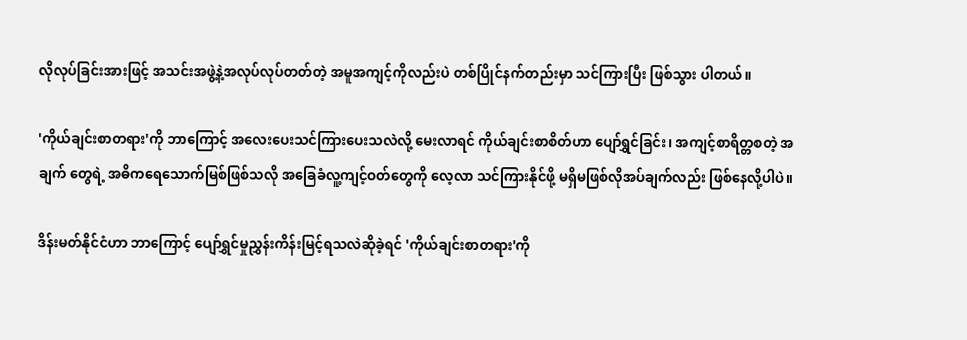လိုလုပ်ခြင်းအားဖြင့် အသင်းအဖွဲ့နဲ့အလုပ်လုပ်တတ်တဲ့ အမူအကျင့်ကိုလည်းပဲ တစ်ပြိုင်နက်တည်းမှာ သင်ကြားပြီး ဖြစ်သွား ပါတယ်။

'ကိုယ်ချင်းစာတရား'ကို ဘာကြောင့် အလေးပေးသင်ကြားပေးသလဲလို့ မေးလာရင် ကိုယ်ချင်းစာစိတ်ဟာ ပျော်ရွှင်ခြင်း၊ အကျင့်စာရိတ္တစတဲ့ အချက် တွေရဲ့ အဓိကရေသောက်မြစ်ဖြစ်သလို အခြေခံလူ့ကျင့်ဝတ်တွေကို လေ့လာ သင်ကြားနိုင်ဖို့ မရှိမဖြစ်လိုအပ်ချက်လည်း ဖြစ်နေလို့ပါပဲ။

ဒိန်းမတ်နိုင်ငံဟာ ဘာကြောင့် ပျော်ရွှင်မှုညွှန်းကိန်းမြင့်ရသလဲဆိုခဲ့ရင် 'ကိုယ်ချင်းစာတရား'ကို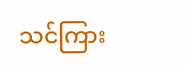သင်ကြား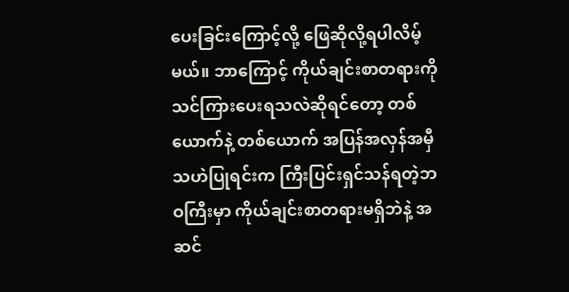ပေးခြင်းကြောင့်လို့ ဖြေဆိုလို့ရပါလိမ့်မယ်။ ဘာကြောင့် ကိုယ်ချင်းစာတရားကို သင်ကြားပေးရသလဲဆိုရင်တော့ တစ်ယောက်နဲ့ တစ်ယောက် အပြန်အလှန်အမှီသဟဲပြုရင်းက ကြီးပြင်းရှင်သန်ရတဲ့ဘဝကြီးမှာ ကိုယ်ချင်းစာတရားမရှိဘဲနဲ့ အဆင်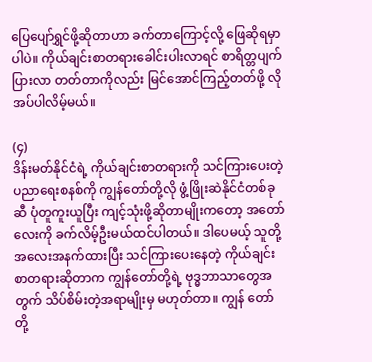ပြေပျော်ရွှင်ဖို့ဆိုတာဟာ ခက်တာကြောင့်လို့ ဖြေဆိုရမှာပါပဲ။ ကိုယ်ချင်းစာတရားခေါင်းပါးလာရင် စာရိတ္တပျက်ပြားလာ တတ်တာကိုလည်း မြင်အောင်ကြည့်တတ်ဖို့ လိုအပ်ပါလိမ့်မယ်။

(၄)
ဒိန်းမတ်နိုင်ငံရဲ့ ကိုယ်ချင်းစာတရားကို သင်ကြားပေးတဲ့ ပညာရေးစနစ်ကို ကျွန်တော်တို့လို ဖွံ့ဖြိုးဆဲနိုင်ငံတစ်ခုဆီ ပုံတူကူးယူပြီး ကျင့်သုံးဖို့ဆိုတာမျိုးကတော့ အတော်လေးကို ခက်လိမ့်ဦးမယ်ထင်ပါတယ်။ ဒါပေမယ့် သူတို့ အလေးအနက်ထားပြီး သင်ကြားပေးနေတဲ့ ကိုယ်ချင်းစာတရားဆိုတာက ကျွန်တော်တို့ရဲ့ ဗုဒ္ဓဘာသာတွေအတွက် သိပ်စိမ်းတဲ့အရာမျိုးမှ မဟုတ်တာ။ ကျွန် တော်တို့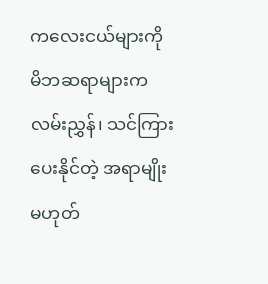ကလေးငယ်များကို မိဘဆရာများက လမ်းညွှန်၊ သင်ကြားပေးနိုင်တဲ့ အရာမျိုးမဟုတ်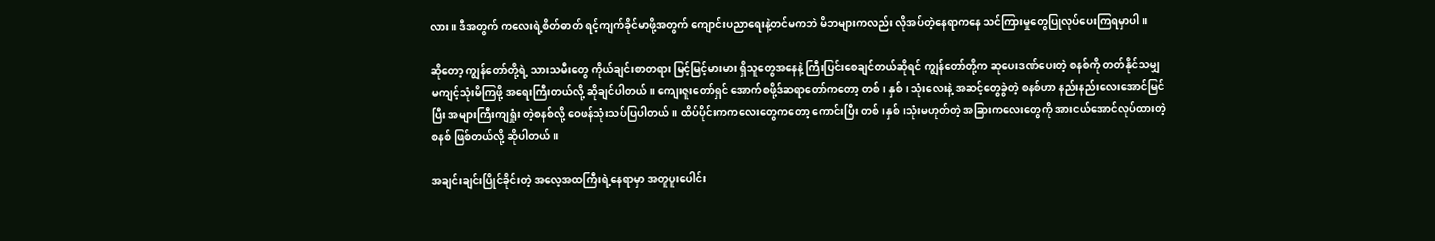လား။ ဒီအတွက် ကလေးရဲ့စိတ်ဓာတ် ရင့်ကျက်ခိုင်မာဖို့အတွက် ကျောင်းပညာရေးနဲ့တင်မကဘဲ မိဘများကလည်း လိုအပ်တဲ့နေရာကနေ သင်ကြားမှုတွေပြုလုပ်ပေးကြရမှာပါ။

ဆိုတော့ ကျွန်တော်တို့ရဲ့ သားသမီးတွေ ကိုယ်ချင်းစာတရား မြင့်မြင့်မားမား ရှိသူတွေအနေနဲ့ ကြီးပြင်းစေချင်တယ်ဆိုရင် ကျွန်တော်တို့က ဆုပေးဒဏ်ပေးတဲ့ စနစ်ကို တတ်နိုင်သမျှ မကျင့်သုံးမိကြဖို့ အရေးကြီးတယ်လို့ ဆိုချင်ပါတယ်။ ကျေးဇူးတော်ရှင် အောက်စဖို့ဒ်ဆရာတော်ကတော့ တစ်၊ နှစ်၊ သုံးလေးနဲ့ အဆင့်တွေခွဲတဲ့ စနစ်ဟာ နည်းနည်းလေးအောင်မြင်ပြီး အများကြီးကျရှုံး တဲ့စနစ်လို့ ဝေဖန်သုံးသပ်ပြပါတယ်။ ထိပ်ပိုင်းကကလေးတွေကတော့ ကောင်းပြီး တစ်၊နှစ်၊သုံးမဟုတ်တဲ့ အခြားကလေးတွေကို အားငယ်အောင်လုပ်ထားတဲ့စနစ် ဖြစ်တယ်လို့ ဆိုပါတယ်။

အချင်းချင်းပြိုင်ခိုင်းတဲ့ အလေ့အထကြီးရဲ့နေရာမှာ အတူပူးပေါင်း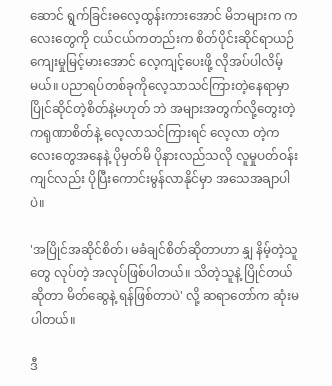ဆောင် ရွက်ခြင်းဓလေ့ထွန်းကားအောင် မိဘများက ကလေးတွေကို ငယ်ငယ်ကတည်းက စိတ်ပိုင်းဆိုင်ရာယဉ်ကျေးမှုမြင့်မားအောင် လေ့ကျင့်ပေးဖို့ လိုအပ်ပါလိမ့် မယ်။ ပညာရပ်တစ်ခုကိုလေ့သာသင်ကြားတဲ့နေရာမှာ ပြိုင်ဆိုင်တဲ့စိတ်နဲ့မဟုတ် ဘဲ အများအတွက်လို့တွေးတဲ့ ကရုဏာစိတ်နဲ့ လေ့လာသင်ကြားရင် လေ့လာ တဲ့ကလေးတွေအနေနဲ့ ပိုမှတ်မိ ပိုနားလည်သလို လူမှုပတ်ဝန်းကျင်လည်း ပိုပြီးကောင်းမွန်လာနိုင်မှာ အသေအချာပါပဲ။

'အပြိုင်အဆိုင်စိတ်၊ မခံချင်စိတ်ဆိုတာဟာ နျှ နိမ့်တဲ့သူတွေ လုပ်တဲ့ အလုပ်ဖြစ်ပါတယ်။ သိတဲ့သူနဲ့ ပြိုင်တယ်ဆိုတာ မိတ်ဆွေနဲ့ ရန်ဖြစ်တာပဲ' လို့ ဆရာတော်က ဆုံးမပါတယ်။

ဒီ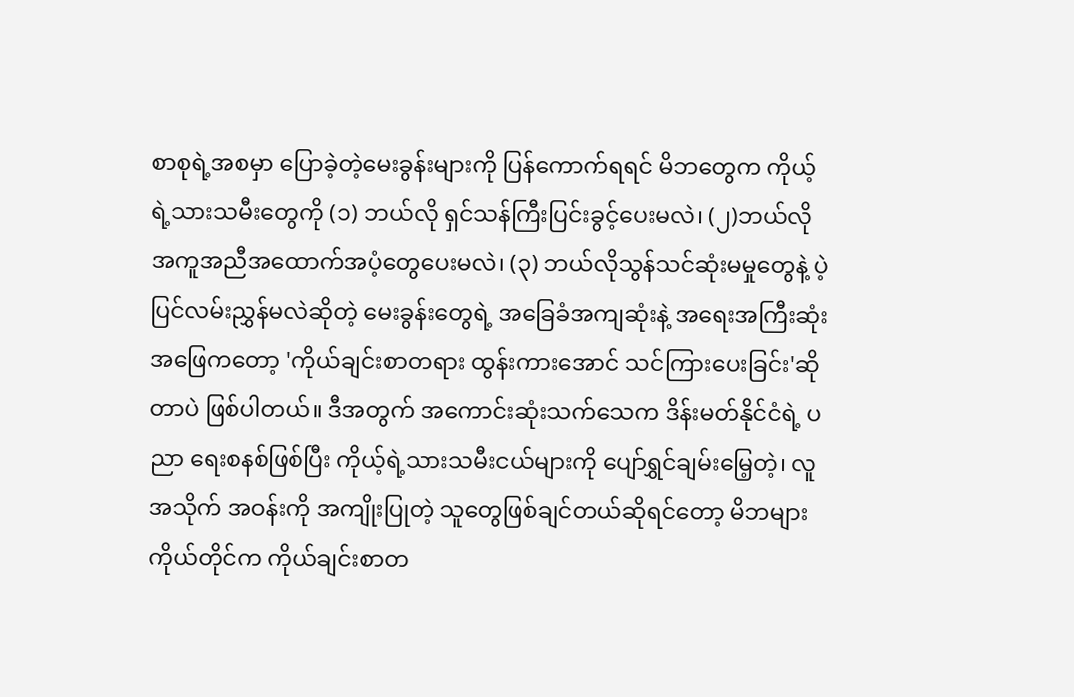စာစုရဲ့အစမှာ ပြောခဲ့တဲ့မေးခွန်းများကို ပြန်ကောက်ရရင် မိဘတွေက ကိုယ့်ရဲ့သားသမီးတွေကို (၁) ဘယ်လို ရှင်သန်ကြီးပြင်းခွင့်ပေးမလဲ၊ (၂)ဘယ်လို အကူအညီအထောက်အပံ့တွေပေးမလဲ၊ (၃) ဘယ်လိုသွန်သင်ဆုံးမမှုတွေနဲ့ ပဲ့ပြင်လမ်းညွှန်မလဲဆိုတဲ့ မေးခွန်းတွေရဲ့ အခြေခံအကျဆုံးနဲ့ အရေးအကြီးဆုံး အဖြေကတော့ 'ကိုယ်ချင်းစာတရား ထွန်းကားအောင် သင်ကြားပေးခြင်း'ဆိုတာပဲ ဖြစ်ပါတယ်။ ဒီအတွက် အကောင်းဆုံးသက်သေက ဒိန်းမတ်နိုင်ငံရဲ့ ပညာ ရေးစနစ်ဖြစ်ပြီး ကိုယ့်ရဲ့သားသမီးငယ်များကို ပျော်ရွှင်ချမ်းမြေ့တဲ့၊ လူအသိုက် အဝန်းကို အကျိုးပြုတဲ့ သူတွေဖြစ်ချင်တယ်ဆိုရင်တော့ မိဘများကိုယ်တိုင်က ကိုယ်ချင်းစာတ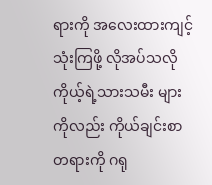ရားကို အလေးထားကျင့်သုံးကြဖို့ လိုအပ်သလို ကိုယ့်ရဲ့သားသမီး များကိုလည်း ကိုယ်ချင်းစာတရားကို ဂရု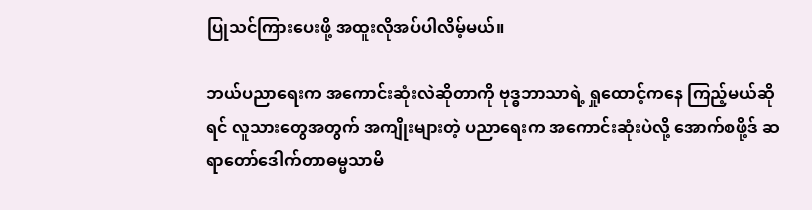ပြုသင်ကြားပေးဖို့ အထူးလိုအပ်ပါလိမ့်မယ်။

ဘယ်ပညာရေးက အကောင်းဆုံးလဲဆိုတာကို ဗုဒ္ဓဘာသာရဲ့ ရှုထောင့်ကနေ ကြည့်မယ်ဆိုရင် လူသားတွေအတွက် အကျိုးများတဲ့ ပညာရေးက အကောင်းဆုံးပဲလို့ အောက်စဖို့ဒ် ဆရာတော်ဒေါက်တာဓမ္မသာမိ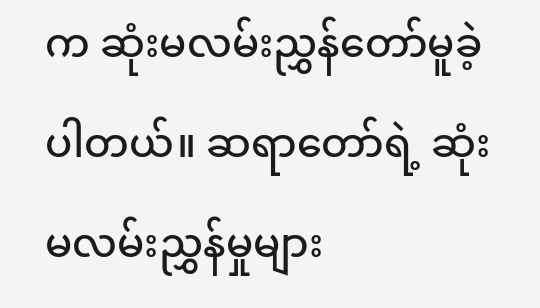က ဆုံးမလမ်းညွှန်တော်မူခဲ့ပါတယ်။ ဆရာတော်ရဲ့ ဆုံးမလမ်းညွှန်မှုများ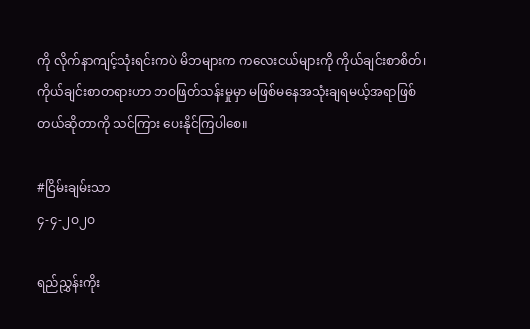ကို လိုက်နာကျင့်သုံးရင်းကပဲ မိဘများက ကလေးငယ်များကို ကိုယ်ချင်းစာစိတ်၊ ကိုယ်ချင်းစာတရားဟာ ဘဝဖြတ်သန်းမှုမှာ မဖြစ်မနေအသုံးချရမယ့်အရာဖြစ်တယ်ဆိုတာကို သင်ကြား ပေးနိုင်ကြပါစေ။

#ငြိမ်းချမ်းသာ
၄-၄-၂ဝ၂ဝ

ရည်ညွှန်းကိုး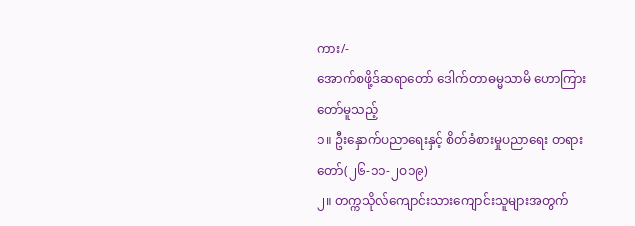ကား/-
အောက်စဖို့ဒ်ဆရာတော် ဒေါက်တာဓမ္မသာမိ ဟောကြားတော်မူသည့်
၁။ ဦးနှောက်ပညာရေးနှင့် စိတ်ခံစားမှုပညာရေး တရားတော်(၂၆-၁၁-၂ဝ၁၉)
၂။ တက္ကသိုလ်ကျောင်းသားကျောင်းသူများအတွက်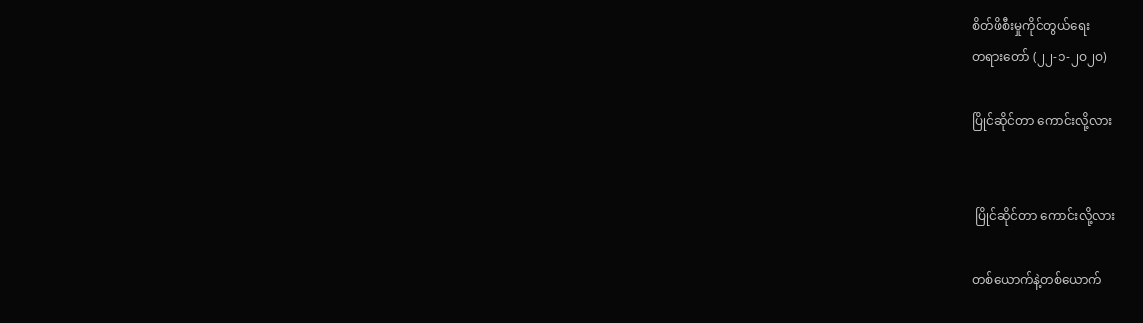စိတ်ဖိစီးမှုကိုင်တွယ်ရေး
တရားတော် (၂၂-၁-၂ဝ၂ဝ)

ပြိုင်ဆိုင်တာ ကောင်းလို့လား


 ပြိုင်ဆိုင်တာ ကောင်းလို့လား

တစ်ယောက်နဲ့တစ်ယောက်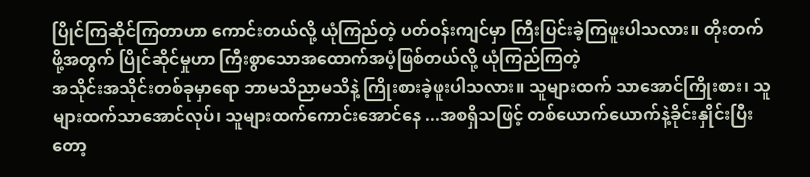ပြိုင်ကြဆိုင်ကြတာဟာ ကောင်းတယ်လို့ ယုံကြည်တဲ့ ပတ်ဝန်းကျင်မှာ ကြီးပြင်းခဲ့ကြဖူးပါသလား။ တိုးတက်ဖို့အတွက် ပြိုင်ဆိုင်မှုဟာ ကြီးစွာသောအထောက်အပံ့ဖြစ်တယ်လို့ ယုံကြည်ကြတဲ့
အသိုင်းအသိုင်းတစ်ခုမှာရော ဘာမသိညာမသိနဲ့ ကြိုးစားခဲ့ဖူးပါသလား။ သူများထက် သာအောင်ကြိုးစား၊ သူများထက်သာအောင်လုပ်၊ သူများထက်ကောင်းအောင်နေ ...အစရှိသဖြင့် တစ်ယောက်ယောက်နဲ့ခိုင်းနှိုင်းပြီးတော့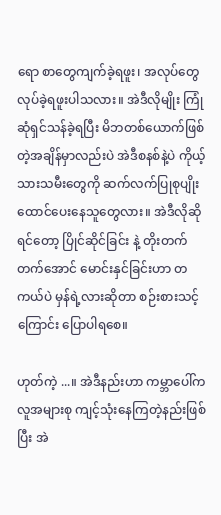ရော စာတွေကျက်ခဲ့ရဖူး၊ အလုပ်တွေလုပ်ခဲ့ရဖူးပါသလား။ အဲဒီလိုမျိုး ကြုံဆုံရှင်သန်ခဲ့ရပြီး မိဘတစ်ယောက်ဖြစ်တဲ့အချိန်မှာလည်းပဲ အဲဒီစနစ်နဲ့ပဲ ကိုယ့်သားသမီးတွေကို ဆက်လက်ပြုစုပျိုးထောင်ပေးနေသူတွေလား။ အဲဒီလိုဆိုရင်တော့ ပြိုင်ဆိုင်ခြင်း နဲ့ တိုးတက်တက်အောင် မောင်းနှင်ခြင်းဟာ တကယ်ပဲ မှန်ရဲ့လားဆိုတာ စဉ်းစားသင့်ကြောင်း ပြောပါရစေ။

ဟုတ်ကဲ့ ...။ အဲဒီနည်းဟာ ကမ္ဘာပေါ်က လူအများစု ကျင့်သုံးနေကြတဲ့နည်းဖြစ်ပြီး အဲ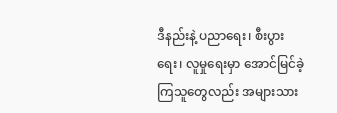ဒီနည်းနဲ့ ပညာရေး၊ စီးပွားရေး၊ လူမှုရေးမှာ အောင်မြင်ခဲ့ကြသူတွေလည်း အများသား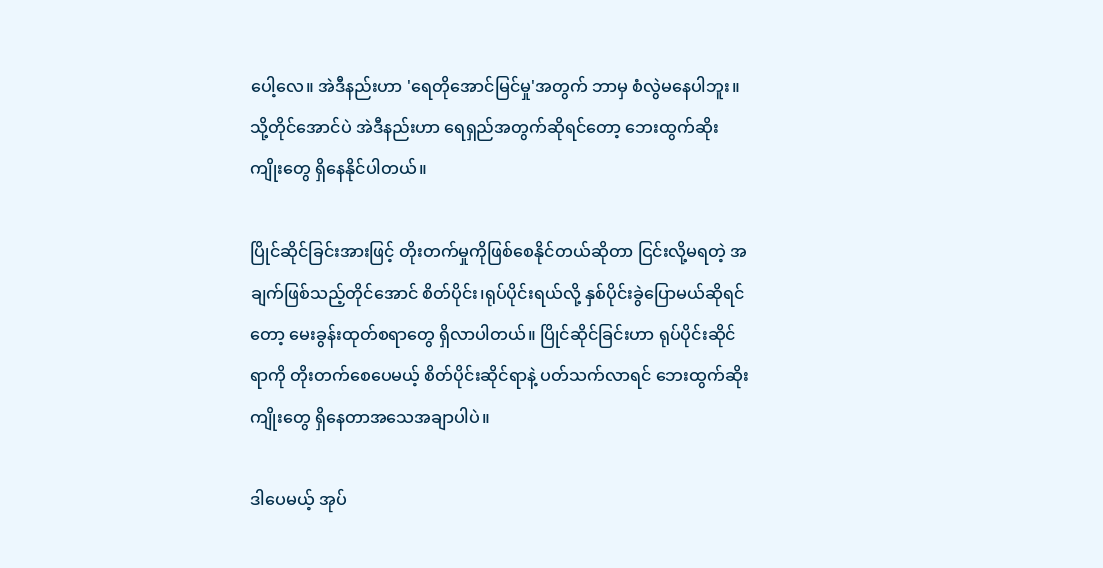ပေါ့လေ။ အဲဒီနည်းဟာ 'ရေတိုအောင်မြင်မှု'အတွက် ဘာမှ စံလွဲမနေပါဘူး။ သို့တိုင်အောင်ပဲ အဲဒီနည်းဟာ ရေရှည်အတွက်ဆိုရင်တော့ ဘေးထွက်ဆိုးကျိုးတွေ ရှိနေနိုင်ပါတယ်။

ပြိုင်ဆိုင်ခြင်းအားဖြင့် တိုးတက်မှုကိုဖြစ်စေနိုင်တယ်ဆိုတာ ငြင်းလို့မရတဲ့ အချက်ဖြစ်သည့်တိုင်အောင် စိတ်ပိုင်း၊ရုပ်ပိုင်းရယ်လို့ နှစ်ပိုင်းခွဲပြောမယ်ဆိုရင်တော့ မေးခွန်းထုတ်စရာတွေ ရှိလာပါတယ်။ ပြိုင်ဆိုင်ခြင်းဟာ ရုပ်ပိုင်းဆိုင်ရာကို တိုးတက်စေပေမယ့် စိတ်ပိုင်းဆိုင်ရာနဲ့ ပတ်သက်လာရင် ဘေးထွက်ဆိုးကျိုးတွေ ရှိနေတာအသေအချာပါပဲ။

ဒါပေမယ့် အုပ်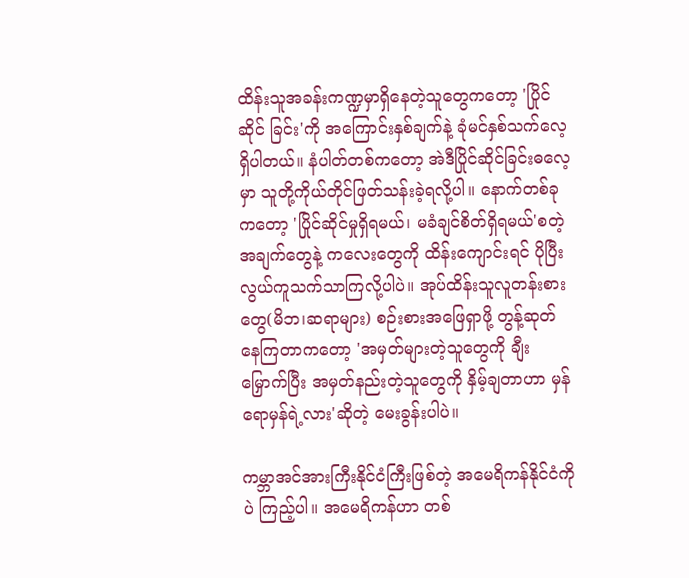ထိန်းသူအခန်းကဏ္ဍမှာရှိနေတဲ့သူတွေကတော့ 'ပြိုင်ဆိုင် ခြင်း'ကို အကြောင်းနှစ်ချက်နဲ့ ခုံမင်နှစ်သက်လေ့ရှိပါတယ်။ နံပါတ်တစ်ကတော့ အဲဒီပြိုင်ဆိုင်ခြင်းဓလေ့မှာ သူတို့ကိုယ်တိုင်ဖြတ်သန်းခဲ့ရလို့ပါ။ နောက်တစ်ခုကတော့ 'ပြိုင်ဆိုင်မှုရှိရမယ်၊ မခံချင်စိတ်ရှိရမယ်'စတဲ့အချက်တွေနဲ့ ကလေးတွေကို ထိန်းကျောင်းရင် ပိုပြီးလွယ်ကူသက်သာကြလို့ပါပဲ။ အုပ်ထိန်းသူလူတန်းစားတွေ(မိဘ၊ဆရာများ) စဉ်းစားအဖြေရှာဖို့ တွန့်ဆုတ်နေကြတာကတော့ 'အမှတ်များတဲ့သူတွေကို ချီးမြှောက်ပြီး အမှတ်နည်းတဲ့သူတွေကို နှိမ့်ချတာဟာ မှန်ရောမှန်ရဲ့လား'ဆိုတဲ့ မေးခွန်းပါပဲ။

ကမ္ဘာအင်အားကြီးနိုင်ငံကြီးဖြစ်တဲ့ အမေရိကန်နိုင်ငံကိုပဲ ကြည့်ပါ။ အမေရိကန်ဟာ တစ်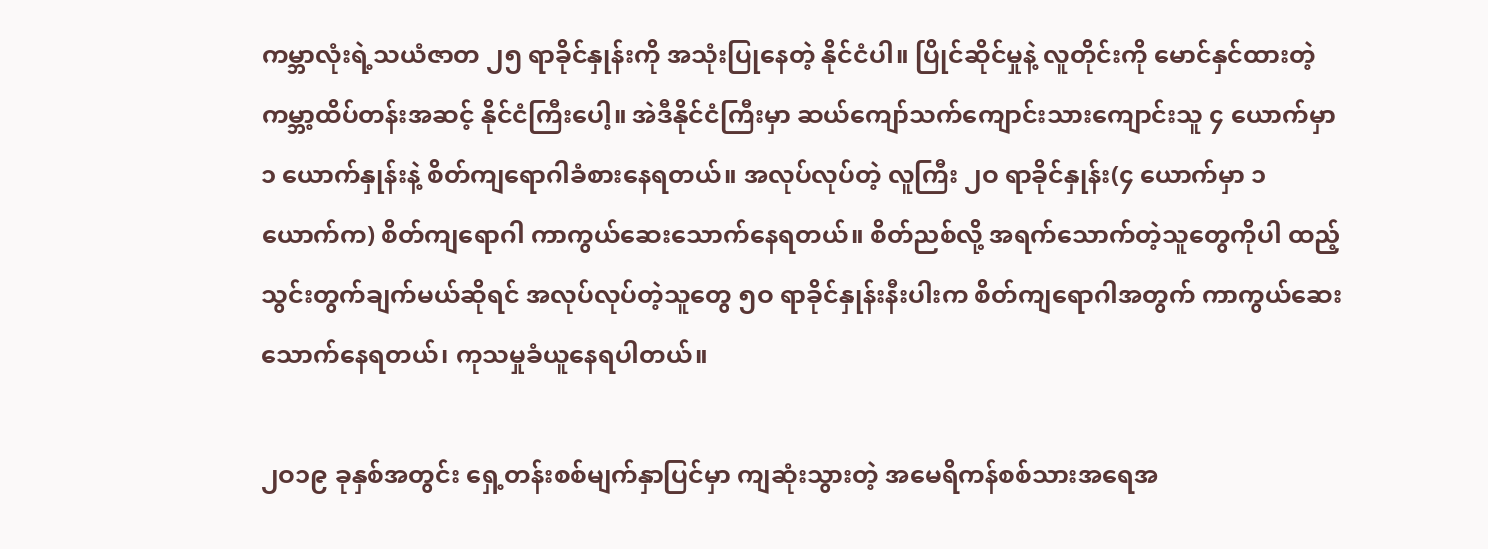ကမ္ဘာလုံးရဲ့သယံဇာတ ၂၅ ရာခိုင်နှုန်းကို အသုံးပြုနေတဲ့ နိုင်ငံပါ။ ပြိုင်ဆိုင်မှုနဲ့ လူတိုင်းကို မောင်နှင်ထားတဲ့ ကမ္ဘာ့ထိပ်တန်းအဆင့် နိုင်ငံကြီးပေါ့။ အဲဒီနိုင်ငံကြီးမှာ ဆယ်ကျော်သက်ကျောင်းသားကျောင်းသူ ၄ ယောက်မှာ ၁ ယောက်နှုန်းနဲ့ စိတ်ကျရောဂါခံစားနေရတယ်။ အလုပ်လုပ်တဲ့ လူကြီး ၂ဝ ရာခိုင်နှုန်း(၄ ယောက်မှာ ၁ ယောက်က) စိတ်ကျရောဂါ ကာကွယ်ဆေးသောက်နေရတယ်။ စိတ်ညစ်လို့ အရက်သောက်တဲ့သူတွေကိုပါ ထည့်သွင်းတွက်ချက်မယ်ဆိုရင် အလုပ်လုပ်တဲ့သူတွေ ၅ဝ ရာခိုင်နှုန်းနီးပါးက စိတ်ကျရောဂါအတွက် ကာကွယ်ဆေးသောက်နေရတယ်၊ ကုသမှုခံယူနေရပါတယ်။

၂ဝ၁၉ ခုနှစ်အတွင်း ရှေ့တန်းစစ်မျက်နှာပြင်မှာ ကျဆုံးသွားတဲ့ အမေရိကန်စစ်သားအရေအ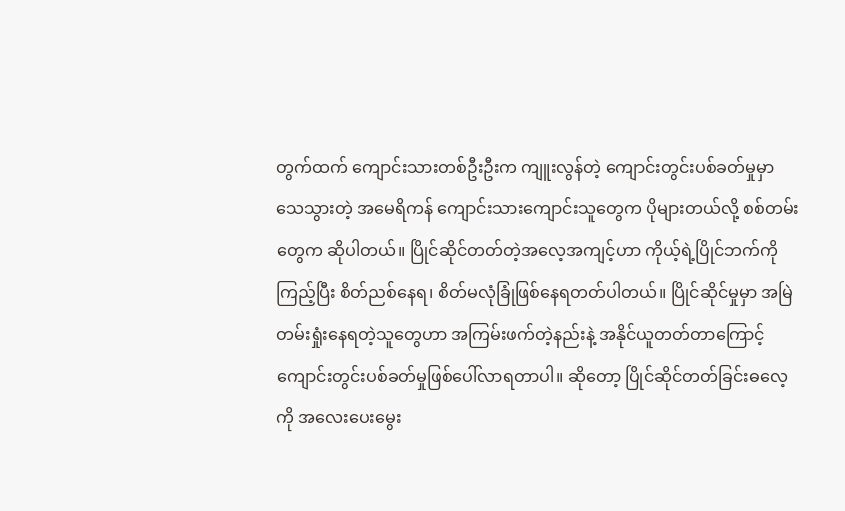တွက်ထက် ကျောင်းသားတစ်ဦးဦးက ကျူးလွန်တဲ့ ကျောင်းတွင်းပစ်ခတ်မှုမှာသေသွားတဲ့ အမေရိကန် ကျောင်းသားကျောင်းသူတွေက ပိုများတယ်လို့ စစ်တမ်းတွေက ဆိုပါတယ်။ ပြိုင်ဆိုင်တတ်တဲ့အလေ့အကျင့်ဟာ ကိုယ့်ရဲ့ပြိုင်ဘက်ကိုကြည့်ပြီး စိတ်ညစ်နေရ၊ စိတ်မလုံခြုံဖြစ်နေရတတ်ပါတယ်။ ပြိုင်ဆိုင်မှုမှာ အမြဲတမ်းရှုံးနေရတဲ့သူတွေဟာ အကြမ်းဖက်တဲ့နည်းနဲ့ အနိုင်ယူတတ်တာကြောင့် ကျောင်းတွင်းပစ်ခတ်မှုဖြစ်ပေါ်လာရတာပါ။ ဆိုတော့ ပြိုင်ဆိုင်တတ်ခြင်းဓလေ့ကို အလေးပေးမွေး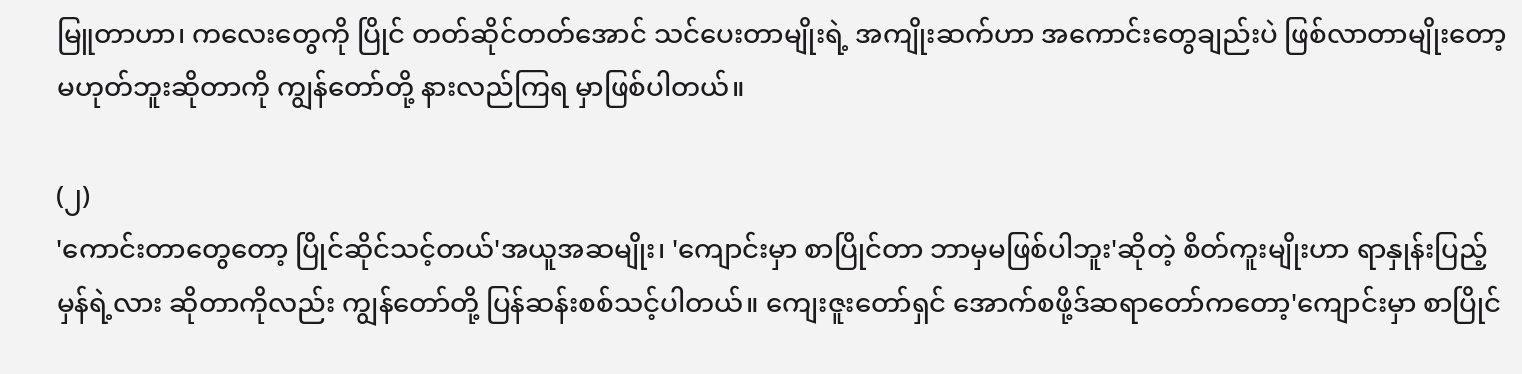မြူတာဟာ၊ ကလေးတွေကို ပြိုင် တတ်ဆိုင်တတ်အောင် သင်ပေးတာမျိုးရဲ့ အကျိုးဆက်ဟာ အကောင်းတွေချည်းပဲ ဖြစ်လာတာမျိုးတော့ မဟုတ်ဘူးဆိုတာကို ကျွန်တော်တို့ နားလည်ကြရ မှာဖြစ်ပါတယ်။

(၂)
'ကောင်းတာတွေတော့ ပြိုင်ဆိုင်သင့်တယ်'အယူအဆမျိုး၊ 'ကျောင်းမှာ စာပြိုင်တာ ဘာမှမဖြစ်ပါဘူး'ဆိုတဲ့ စိတ်ကူးမျိုးဟာ ရာနှုန်းပြည့်မှန်ရဲ့လား ဆိုတာကိုလည်း ကျွန်တော်တို့ ပြန်ဆန်းစစ်သင့်ပါတယ်။ ကျေးဇူးတော်ရှင် အောက်စဖို့ဒ်ဆရာတော်ကတော့'ကျောင်းမှာ စာပြိုင်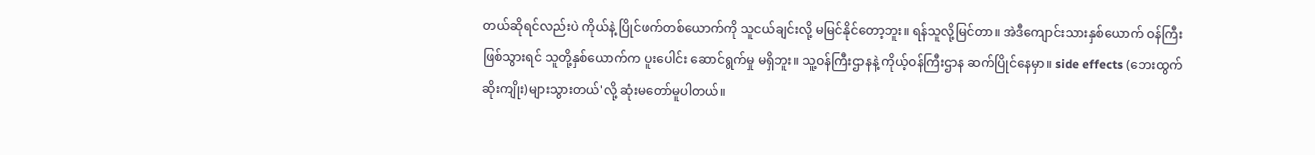တယ်ဆိုရင်လည်းပဲ ကိုယ်နဲ့ ပြိုင်ဖက်တစ်ယောက်ကို သူငယ်ချင်းလို့ မမြင်နိုင်တော့ဘူး။ ရန်သူလို့မြင်တာ။ အဲဒီကျောင်းသားနှစ်ယောက် ဝန်ကြီးဖြစ်သွားရင် သူတို့နှစ်ယောက်က ပူးပေါင်း ဆောင်ရွက်မှု မရှိဘူး။ သူ့ဝန်ကြီးဌာနနဲ့ ကိုယ့်ဝန်ကြီးဌာန ဆက်ပြိုင်နေမှာ။ side effects (ဘေးထွက်ဆိုးကျိုး)များသွားတယ်'လို့ ဆုံးမတော်မူပါတယ်။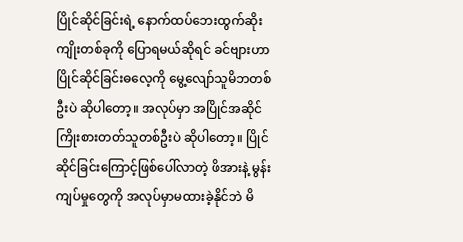ပြိုင်ဆိုင်ခြင်းရဲ့ နောက်ထပ်ဘေးထွက်ဆိုးကျိုးတစ်ခုကို ပြောရမယ်ဆိုရင် ခင်ဗျားဟာ ပြိုင်ဆိုင်ခြင်းဓလေ့ကို မွေ့လျော်သူမိဘတစ်ဦးပဲ ဆိုပါတော့။ အလုပ်မှာ အပြိုင်အဆိုင်ကြိုးစားတတ်သူတစ်ဦးပဲ ဆိုပါတော့။ ပြိုင်ဆိုင်ခြင်းကြောင့်ဖြစ်ပေါ်လာတဲ့ ဖိအားနဲ့ မွန်းကျပ်မှုတွေကို အလုပ်မှာမထားခဲ့နိုင်ဘဲ မိ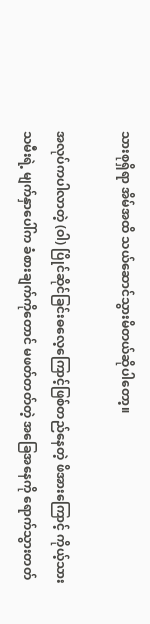သားစုရှိရာ အိမ်အထိ သယ်ဆောင်သွားမိတယ်ဆိုပါတော့။

အလုပ်ကပါလာတဲ့ (ဝါ) ပြိုင်ဆိုင်ခြင်းဓလေ့ကြောင့်ဖြစ်တည်နေတဲ့ ဖိအားကြောင့် ကိုယ့်သားသမီးရဲ့ မျက်နှာပေါ်က ခံစားချက်ကိုတောင် မဖတ်တတ်တဲ့ အခြေအနေကို ရောက်သွားတတ်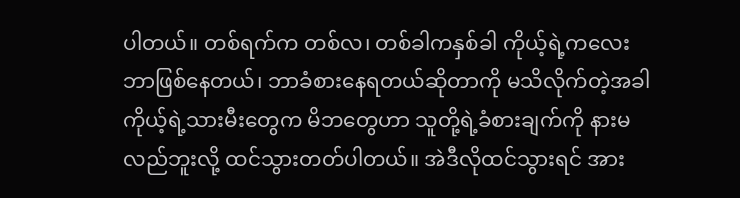ပါတယ်။ တစ်ရက်က တစ်လ၊ တစ်ခါကနှစ်ခါ ကိုယ့်ရဲ့ကလေး ဘာဖြစ်နေတယ်၊ ဘာခံစားနေရတယ်ဆိုတာကို မသိလိုက်တဲ့အခါ ကိုယ့်ရဲ့သားမီးတွေက မိဘတွေဟာ သူတို့ရဲ့ခံစားချက်ကို နားမလည်ဘူးလို့ ထင်သွားတတ်ပါတယ်။ အဲဒီလိုထင်သွားရင် အား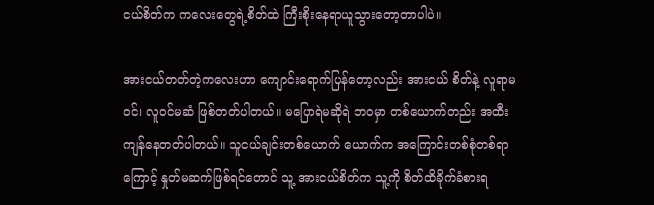ငယ်စိတ်က ကလေးတွေရဲ့စိတ်ထဲ ကြီးစိုးနေရာယူသွားတော့တာပါပဲ။

အားငယ်တတ်တဲ့ကလေးဟာ ကျောင်းရောက်ပြန်တော့လည်း အားငယ် စိတ်နဲ့ လူရာမဝင်၊ လူဝင်မဆံ ဖြစ်တတ်ပါတယ်။ မပြောရဲမဆိုရဲ ဘဝမှာ တစ်ယောက်တည်း အထီးကျန်နေတတ်ပါတယ်။ သူငယ်ချင်းတစ်ယောက် ယောက်က အကြောင်းတစ်စုံတစ်ရာကြောင့် နှုတ်မဆက်ဖြစ်ရင်တောင် သူ့ အားငယ်စိတ်က သူ့ကို စိတ်ထိခိုက်ခံစားရ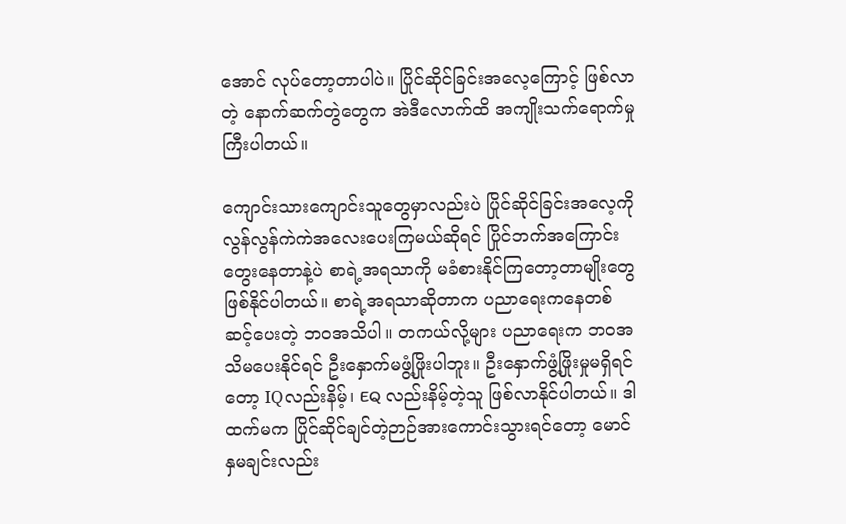အောင် လုပ်တော့တာပါပဲ။ ပြိုင်ဆိုင်ခြင်းအလေ့ကြောင့် ဖြစ်လာတဲ့ နောက်ဆက်တွဲတွေက အဲဒီလောက်ထိ အကျိုးသက်ရောက်မှုကြီးပါတယ်။

ကျောင်းသားကျောင်းသူတွေမှာလည်းပဲ ပြိုင်ဆိုင်ခြင်းအလေ့ကို လွန်လွန်ကဲကဲအလေးပေးကြမယ်ဆိုရင် ပြိုင်ဘက်အကြောင်းတွေးနေတာနဲ့ပဲ စာရဲ့အရသာကို မခံစားနိုင်ကြတော့တာမျိုးတွေ ဖြစ်နိုင်ပါတယ်။ စာရဲ့အရသာဆိုတာက ပညာရေးကနေတစ်ဆင့်ပေးတဲ့ ဘဝအသိပါ။ တကယ်လို့များ ပညာရေးက ဘဝအသိမပေးနိုင်ရင် ဦးနှောက်မဖွံ့ဖြိုးပါဘူး။ ဦးနှောက်ဖွံ့ဖြိုးမှုမရှိရင်တော့ IQလည်းနိမ့်၊ EQ လည်းနိမ့်တဲ့သူ ဖြစ်လာနိုင်ပါတယ်။ ဒါထက်မက ပြိုင်ဆိုင်ချင်တဲ့ဉာဉ်အားကောင်းသွားရင်တော့ မောင်နှမချင်းလည်း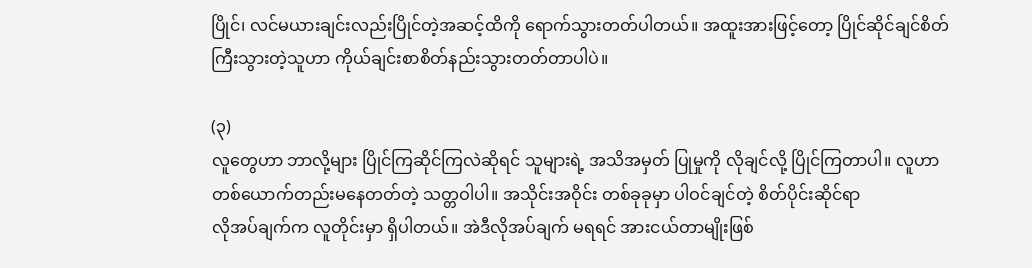ပြိုင်၊ လင်မယားချင်းလည်းပြိုင်တဲ့အဆင့်ထိကို ရောက်သွားတတ်ပါတယ်။ အထူးအားဖြင့်တော့ ပြိုင်ဆိုင်ချင်စိတ်ကြီးသွားတဲ့သူဟာ ကိုယ်ချင်းစာစိတ်နည်းသွားတတ်တာပါပဲ။

(၃)
လူတွေဟာ ဘာလို့များ ပြိုင်ကြဆိုင်ကြလဲဆိုရင် သူများရဲ့ အသိအမှတ် ပြုမှုကို လိုချင်လို့ ပြိုင်ကြတာပါ။ လူဟာ တစ်ယောက်တည်းမနေတတ်တဲ့ သတ္တဝါပါ။ အသိုင်းအဝိုင်း တစ်ခုခုမှာ ပါဝင်ချင်တဲ့ စိတ်ပိုင်းဆိုင်ရာ
လိုအပ်ချက်က လူတိုင်းမှာ ရှိပါတယ်။ အဲဒီလိုအပ်ချက် မရရင် အားငယ်တာမျိုးဖြစ်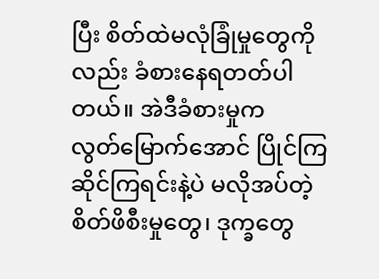ပြီး စိတ်ထဲမလုံခြုံမှုတွေကိုလည်း ခံစားနေရတတ်ပါတယ်။ အဲဒီခံစားမှုက
လွတ်မြောက်အောင် ပြိုင်ကြဆိုင်ကြရင်းနဲ့ပဲ မလိုအပ်တဲ့စိတ်ဖိစီးမှုတွေ၊ ဒုက္ခတွေ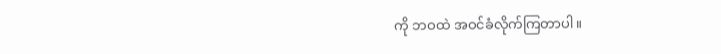ကို ဘဝထဲ အဝင်ခံလိုက်ကြတာပါ။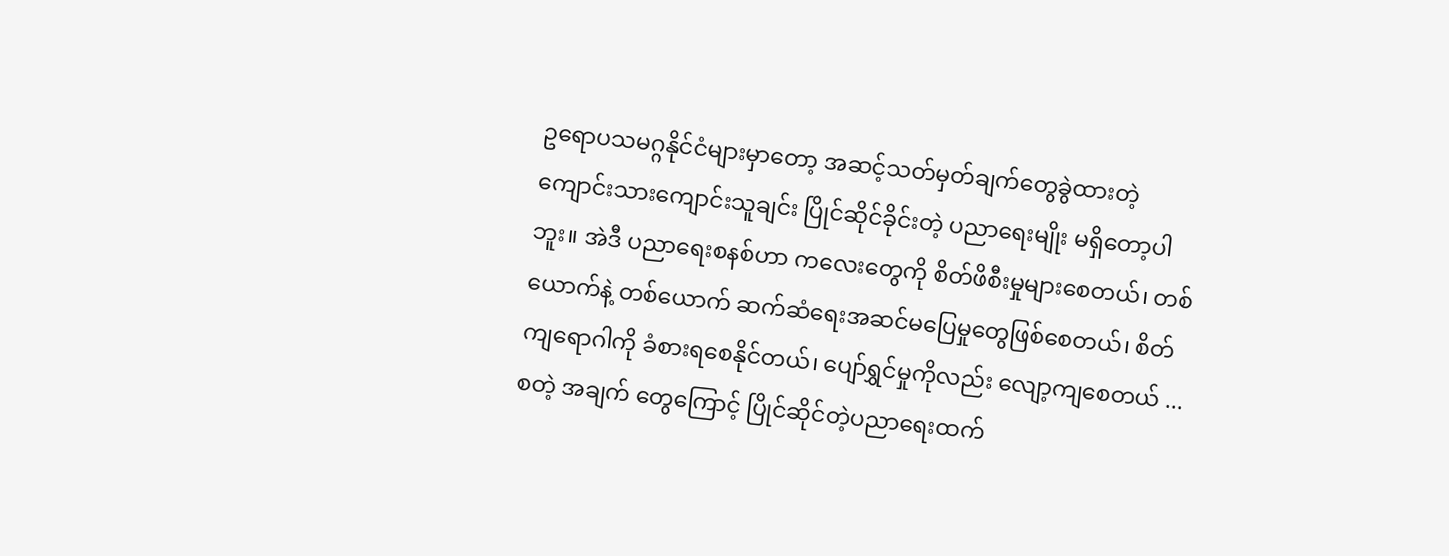ဥရောပသမဂ္ဂနိုင်ငံများမှာတော့ အဆင့်သတ်မှတ်ချက်တွေခွဲထားတဲ့ ကျောင်းသားကျောင်းသူချင်း ပြိုင်ဆိုင်ခိုင်းတဲ့ ပညာရေးမျိုး မရှိတော့ပါဘူး။ အဲဒီ ပညာရေးစနစ်ဟာ ကလေးတွေကို စိတ်ဖိစီးမှုများစေတယ်၊ တစ်ယောက်နဲ့ တစ်ယောက် ဆက်ဆံရေးအဆင်မပြေမှုတွေဖြစ်စေတယ်၊ စိတ်ကျရောဂါကို ခံစားရစေနိုင်တယ်၊ ပျော်ရွှင်မှုကိုလည်း လျော့ကျစေတယ် ...စတဲ့ အချက် တွေကြောင့် ပြိုင်ဆိုင်တဲ့ပညာရေးထက်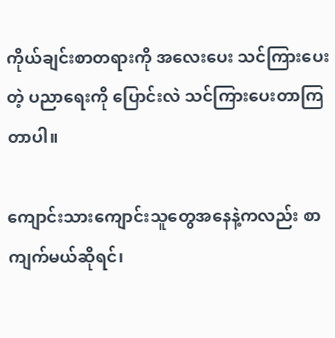ကိုယ်ချင်းစာတရားကို အလေးပေး သင်ကြားပေးတဲ့ ပညာရေးကို ပြောင်းလဲ သင်ကြားပေးတာကြတာပါ။

ကျောင်းသားကျောင်းသူတွေအနေနဲ့ကလည်း စာကျက်မယ်ဆိုရင်၊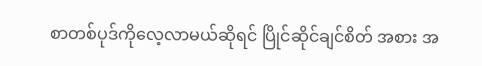စာတစ်ပုဒ်ကိုလေ့လာမယ်ဆိုရင် ပြိုင်ဆိုင်ချင်စိတ် အစား အ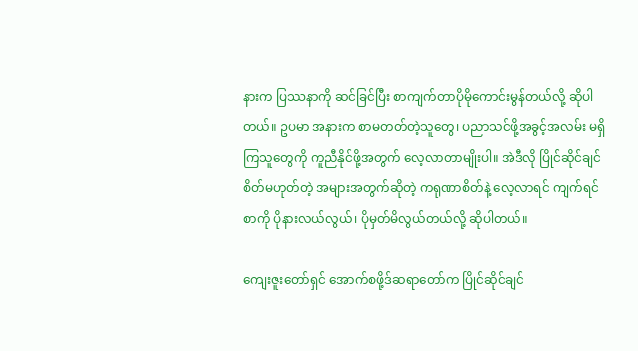နားက ပြဿနာကို ဆင်ခြင်ပြီး စာကျက်တာပိုမိုကောင်းမွန်တယ်လို့ ဆိုပါတယ်။ ဥပမာ အနားက စာမတတ်တဲ့သူတွေ၊ ပညာသင်ဖို့အခွင့်အလမ်း မရှိကြသူတွေကို ကူညီနိုင်ဖို့အတွက် လေ့လာတာမျိုးပါ။ အဲဒီလို ပြိုင်ဆိုင်ချင် စိတ်မဟုတ်တဲ့ အများအတွက်ဆိုတဲ့ ကရုဏာစိတ်နဲ့ လေ့လာရင် ကျက်ရင် စာကို ပိုနားလယ်လွယ်၊ ပိုမှတ်မိလွယ်တယ်လို့ ဆိုပါတယ်။

ကျေးဇူးတော်ရှင် အောက်စဖို့ဒ်ဆရာတော်က ပြိုင်ဆိုင်ချင်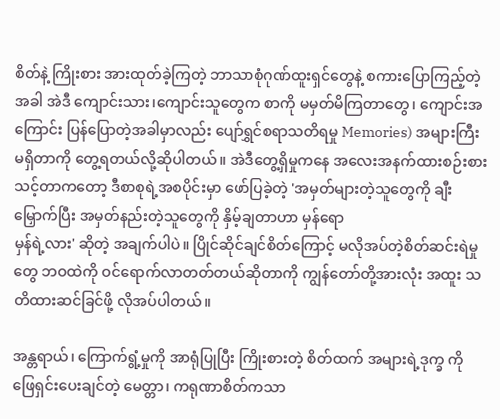စိတ်နဲ့ ကြိုးစား အားထုတ်ခဲ့ကြတဲ့ ဘာသာစုံဂုဏ်ထူးရှင်တွေနဲ့ စကားပြောကြည့်တဲ့အခါ အဲဒီ ကျောင်းသား၊ကျောင်းသူတွေက စာကို မမှတ်မိကြတာတွေ၊ ကျောင်းအကြောင်း ပြန်ပြောတဲ့အခါမှာလည်း ပျော်ရွှင်စရာသတိရမှု Memories) အများကြီးမရှိတာကို တွေ့ရတယ်လို့ဆိုပါတယ်။ အဲဒီတွေ့ရှိမှုကနေ အလေးအနက်ထားစဉ်းစားသင့်တာကတော့ ဒီစာစုရဲ့အစပိုင်းမှာ ဖော်ပြခဲ့တဲ့ 'အမှတ်များတဲ့သူတွေကို ချီးမြှောက်ပြီး အမှတ်နည်းတဲ့သူတွေကို နှိမ့်ချတာဟာ မှန်ရော
မှန်ရဲ့လား' ဆိုတဲ့ အချက်ပါပဲ။ ပြိုင်ဆိုင်ချင်စိတ်ကြောင့် မလိုအပ်တဲ့စိတ်ဆင်းရဲမှုတွေ ဘဝထဲကို ဝင်ရောက်လာတတ်တယ်ဆိုတာကို ကျွန်တော်တို့အားလုံး အထူး သတိထားဆင်ခြင်ဖို့ လိုအပ်ပါတယ်။

အန္တရာယ်၊ ကြောက်ရွံ့မှုကို အာရုံပြုပြီး ကြိုးစားတဲ့ စိတ်ထက် အများရဲ့ဒုက္ခ ကို ဖြေရှင်းပေးချင်တဲ့ မေတ္တာ၊ ကရုဏာစိတ်ကသာ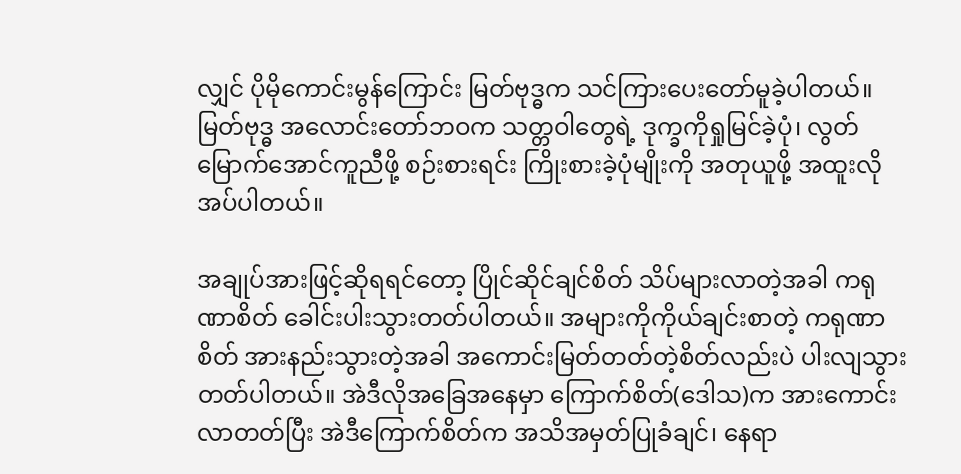လျှင် ပိုမိုကောင်းမွန်ကြောင်း မြတ်ဗုဒ္ဓက သင်ကြားပေးတော်မူခဲ့ပါတယ်။ မြတ်ဗုဒ္ဓ အလောင်းတော်ဘဝက သတ္တဝါတွေရဲ့ ဒုက္ခကိုရှုမြင်ခဲ့ပုံ၊ လွတ်မြောက်အောင်ကူညီဖို့ စဉ်းစားရင်း ကြိုးစားခဲ့ပုံမျိုးကို အတုယူဖို့ အထူးလိုအပ်ပါတယ်။

အချုပ်အားဖြင့်ဆိုရရင်တော့ ပြိုင်ဆိုင်ချင်စိတ် သိပ်များလာတဲ့အခါ ကရုဏာစိတ် ခေါင်းပါးသွားတတ်ပါတယ်။ အများကိုကိုယ်ချင်းစာတဲ့ ကရုဏာစိတ် အားနည်းသွားတဲ့အခါ အကောင်းမြတ်တတ်တဲ့စိတ်လည်းပဲ ပါးလျသွားတတ်ပါတယ်။ အဲဒီလိုအခြေအနေမှာ ကြောက်စိတ်(ဒေါသ)က အားကောင်းလာတတ်ပြီး အဲဒီကြောက်စိတ်က အသိအမှတ်ပြုခံချင်၊ နေရာ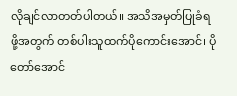လိုချင်လာတတ်ပါတယ်။ အသိအမှတ်ပြုခံရဖို့အတွက် တစ်ပါးသူထက်ပိုကောင်းအောင်၊ ပိုတော်အောင်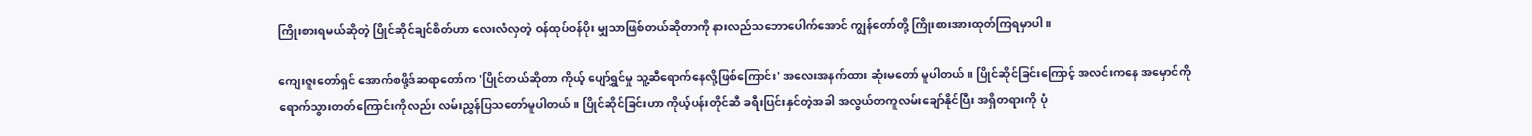ကြိုးစားရမယ်ဆိုတဲ့ ပြိုင်ဆိုင်ချင်စိတ်ဟာ လေးလံလှတဲ့ ဝန်ထုပ်ဝန်ပိုး မျှသာဖြစ်တယ်ဆိုတာကို နားလည်သဘောပေါက်အောင် ကျွန်တော်တို့ ကြိုးစားအားထုတ်ကြရမှာပါ။

ကျေးဇူးတော်ရှင် အောက်စဖို့ဒ်ဆရာတော်က 'ပြိုင်တယ်ဆိုတာ ကိုယ့် ပျော်ရွှင်မှု သူ့ဆီရောက်နေလို့ဖြစ်ကြောင်း' အလေးအနက်ထား ဆုံးမတော် မူပါတယ်။ ပြိုင်ဆိုင်ခြင်းကြောင့် အလင်းကနေ အမှောင်ကို
ရောက်သွားတတ်ကြောင်းကိုလည်း လမ်းညွှန်ပြသတော်မူပါတယ်။ ပြိုင်ဆိုင်ခြင်းဟာ ကိုယ့်ပန်းတိုင်ဆီ ခရီးပြင်းနှင်တဲ့အခါ အလွယ်တကူလမ်းချော်နိုင်ပြီး အရှိတရားကို ပုံ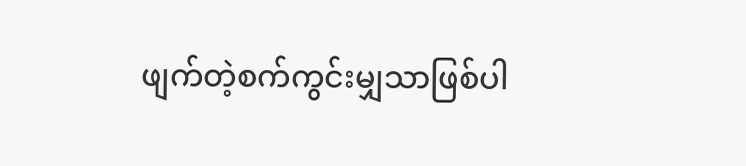ဖျက်တဲ့စက်ကွင်းမျှသာဖြစ်ပါ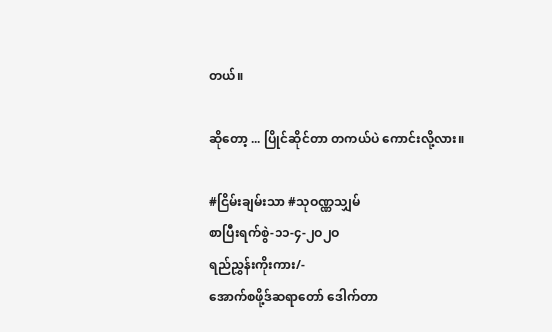တယ်။

ဆိုတော့ ... ပြိုင်ဆိုင်တာ တကယ်ပဲ ကောင်းလို့လား။

#ငြိမ်းချမ်းသာ #သုဝဏ္ဏသျှမ်
စာပြီးရက်စွဲ-၁၁-၄-၂ဝ၂ဝ
ရည်ညွှန်းကိုးကား/-
အောက်စဖို့ဒ်ဆရာတော် ဒေါက်တာ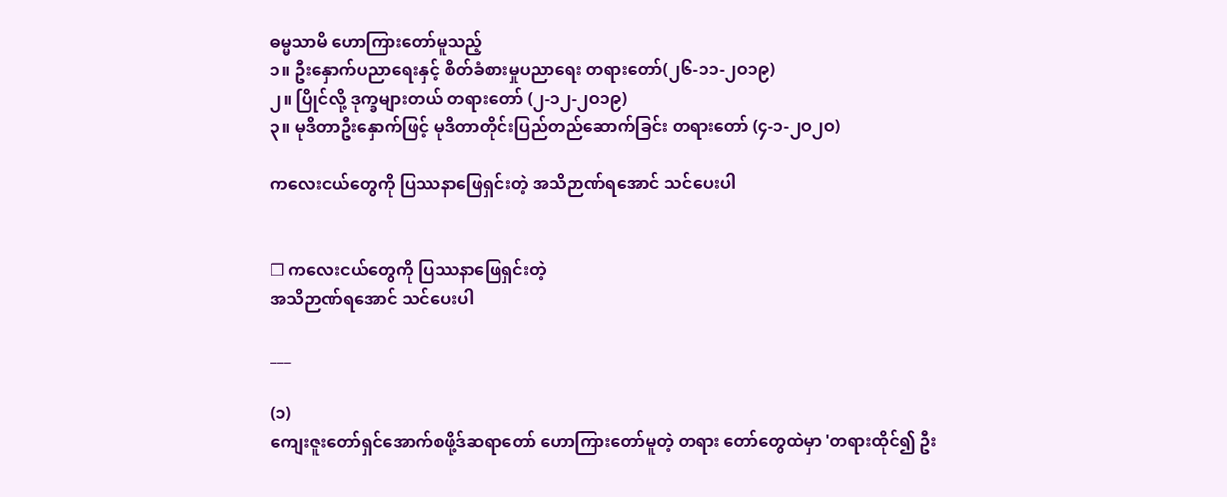ဓမ္မသာမိ ဟောကြားတော်မူသည့်
၁။ ဦးနှောက်ပညာရေးနှင့် စိတ်ခံစားမှုပညာရေး တရားတော်(၂၆-၁၁-၂ဝ၁၉)
၂။ ပြိုင်လို့ ဒုက္ခများတယ် တရားတော် (၂-၁၂-၂ဝ၁၉)
၃။ မုဒိတာဦးနှောက်ဖြင့် မုဒိတာတိုင်းပြည်တည်ဆောက်ခြင်း တရားတော် (၄-၁-၂ဝ၂ဝ)

ကလေးငယ်တွေကို ပြဿနာဖြေရှင်းတဲ့ အသိဉာဏ်ရအောင် သင်ပေးပါ


❒ ကလေးငယ်တွေကို ပြဿနာဖြေရှင်းတဲ့
အသိဉာဏ်ရအောင် သင်ပေးပါ

___

(၁)
ကျေးဇူးတော်ရှင်အောက်စဖို့ဒ်ဆရာတော် ဟောကြားတော်မူတဲ့ တရား တော်တွေထဲမှာ 'တရားထိုင်၍ ဦး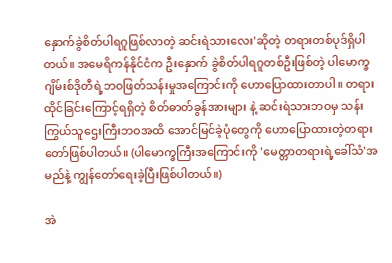နှောက်ခွဲစိတ်ပါရဂူဖြစ်လာတဲ့ ဆင်းရဲသားလေး'ဆိုတဲ့ တရားတစ်ပုဒ်ရှိပါတယ်။ အမေရိကန်နိုင်ငံက ဦးနှောက် ခွဲစိတ်ပါရဂူတစ်ဦးဖြစ်တဲ့ ပါမောက္ခ ဂျိမ်းစ်ဒိုတီရဲ့ဘဝဖြတ်သန်းမှုအကြောင်းကို ဟောပြောထားတာပါ။ တရားထိုင်ခြင်းကြောင့်ရရှိတဲ့ စိတ်ဓာတ်ခွန်အားများ နဲ့ ဆင်းရဲသားဘဝမှ သန်းကြွယ်သူဌေးကြီးဘဝအထိ အောင်မြင်ခဲ့ပုံတွေကို ဟောပြောထားတဲ့တရားတော်ဖြစ်ပါတယ်။ (ပါမောက္ခကြီးအကြောင်းကို 'မေတ္တာတရားရဲ့ခေါ်သံ'အမည်နဲ့ ကျွန်တော်ရေးခဲ့ပြီးဖြစ်ပါတယ်။)

အဲ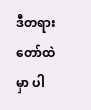ဒီတရားတော်ထဲမှာ ပါ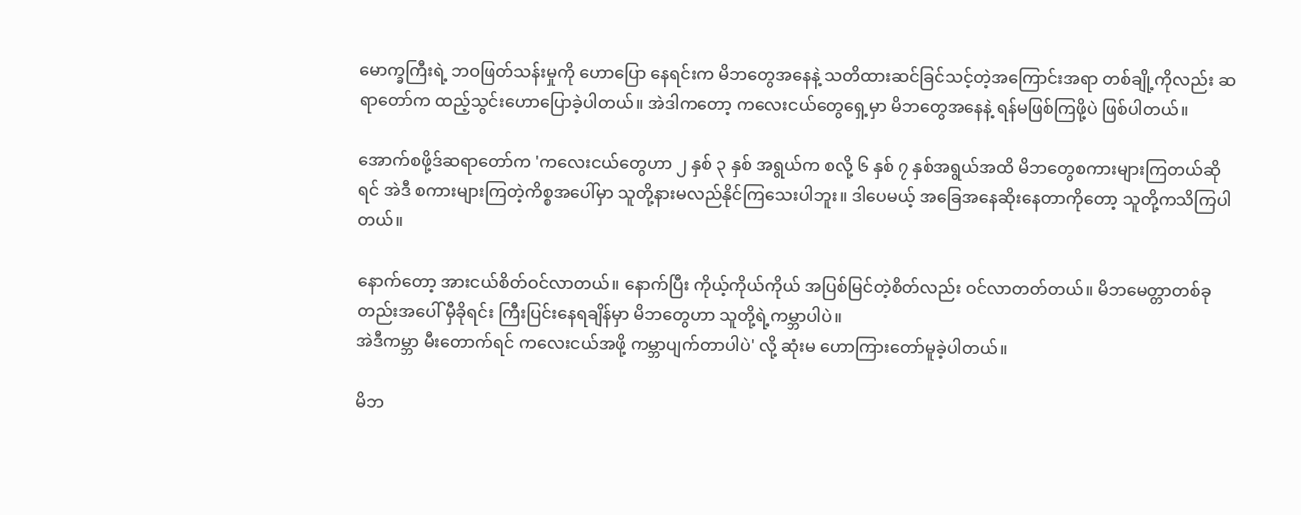မောက္ခကြီးရဲ့ ဘဝဖြတ်သန်းမှုကို ဟောပြော နေရင်းက မိဘတွေအနေနဲ့ သတိထားဆင်ခြင်သင့်တဲ့အကြောင်းအရာ တစ်ချို့ကိုလည်း ဆရာတော်က ထည့်သွင်းဟောပြောခဲ့ပါတယ်။ အဲဒါကတော့ ကလေးငယ်တွေရှေ့မှာ မိဘတွေအနေနဲ့ ရန်မဖြစ်ကြဖို့ပဲ ဖြစ်ပါတယ်။

အောက်စဖို့ဒ်ဆရာတော်က 'ကလေးငယ်တွေဟာ ၂ နှစ် ၃ နှစ် အရွယ်က စလို့ ၆ နှစ် ၇ နှစ်အရွယ်အထိ မိဘတွေစကားများကြတယ်ဆိုရင် အဲဒီ စကားများကြတဲ့ကိစ္စအပေါ်မှာ သူတို့နားမလည်နိုင်ကြသေးပါဘူး။ ဒါပေမယ့် အခြေအနေဆိုးနေတာကိုတော့ သူတို့ကသိကြပါတယ်။

နောက်တော့ အားငယ်စိတ်ဝင်လာတယ်။ နောက်ပြီး ကိုယ့်ကိုယ်ကိုယ် အပြစ်မြင်တဲ့စိတ်လည်း ဝင်လာတတ်တယ်။ မိဘမေတ္တာတစ်ခုတည်းအပေါ် မှီခိုရင်း ကြီးပြင်းနေရချိန်မှာ မိဘတွေဟာ သူတို့ရဲ့ကမ္ဘာပါပဲ။
အဲဒီကမ္ဘာ မီးတောက်ရင် ကလေးငယ်အဖို့ ကမ္ဘာပျက်တာပါပဲ' လို့ ဆုံးမ ဟောကြားတော်မူခဲ့ပါတယ်။

မိဘ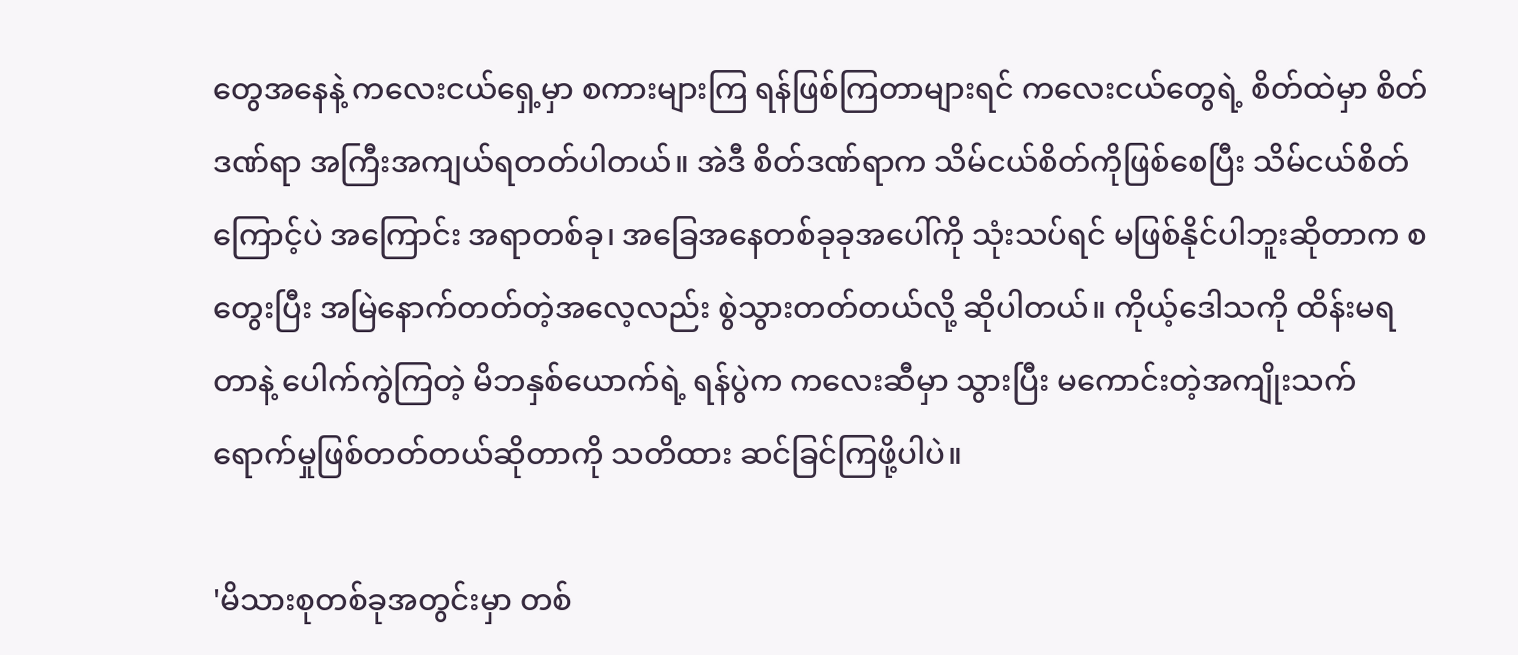တွေအနေနဲ့ ကလေးငယ်ရှေ့မှာ စကားများကြ ရန်ဖြစ်ကြတာများရင် ကလေးငယ်တွေရဲ့ စိတ်ထဲမှာ စိတ်ဒဏ်ရာ အကြီးအကျယ်ရတတ်ပါတယ်။ အဲဒီ စိတ်ဒဏ်ရာက သိမ်ငယ်စိတ်ကိုဖြစ်စေပြီး သိမ်ငယ်စိတ်ကြောင့်ပဲ အကြောင်း အရာတစ်ခု၊ အခြေအနေတစ်ခုခုအပေါ်ကို သုံးသပ်ရင် မဖြစ်နိုင်ပါဘူးဆိုတာက စတွေးပြီး အမြဲနောက်တတ်တဲ့အလေ့လည်း စွဲသွားတတ်တယ်လို့ ဆိုပါတယ်။ ကိုယ့်ဒေါသကို ထိန်းမရတာနဲ့ ပေါက်ကွဲကြတဲ့ မိဘနှစ်ယောက်ရဲ့ ရန်ပွဲက ကလေးဆီမှာ သွားပြီး မကောင်းတဲ့အကျိုးသက်ရောက်မှုဖြစ်တတ်တယ်ဆိုတာကို သတိထား ဆင်ခြင်ကြဖို့ပါပဲ။

'မိသားစုတစ်ခုအတွင်းမှာ တစ်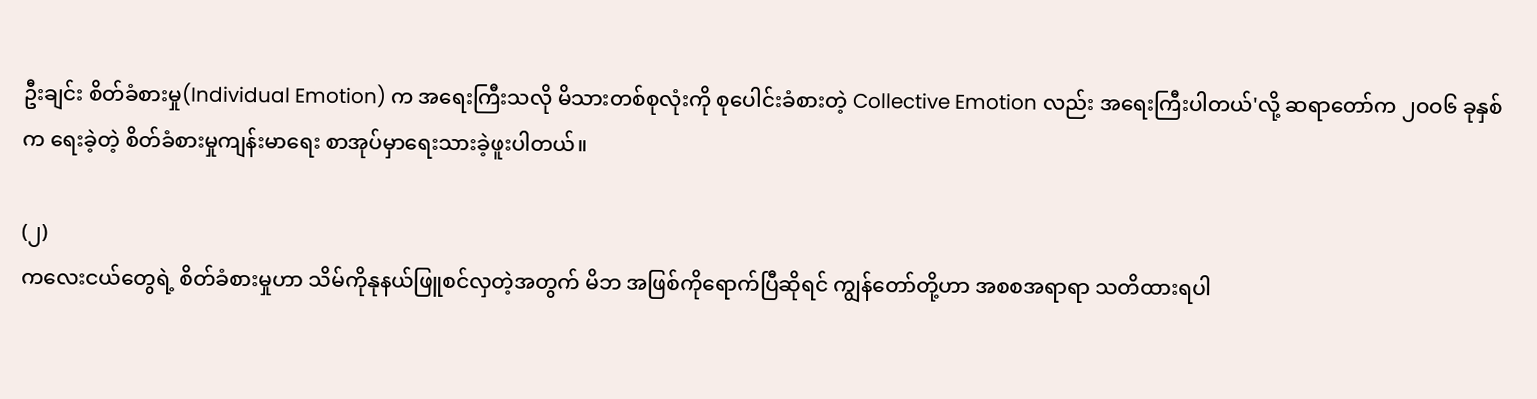ဦးချင်း စိတ်ခံစားမှု(Individual Emotion) က အရေးကြီးသလို မိသားတစ်စုလုံးကို စုပေါင်းခံစားတဲ့ Collective Emotion လည်း အရေးကြီးပါတယ်'လို့ ဆရာတော်က ၂ဝဝ၆ ခုနှစ်က ရေးခဲ့တဲ့ စိတ်ခံစားမှုကျန်းမာရေး စာအုပ်မှာရေးသားခဲ့ဖူးပါတယ်။

(၂)
ကလေးငယ်တွေရဲ့ စိတ်ခံစားမှုဟာ သိမ်ကိုနုနယ်ဖြူစင်လှတဲ့အတွက် မိဘ အဖြစ်ကိုရောက်ပြီဆိုရင် ကျွန်တော်တို့ဟာ အစစအရာရာ သတိထားရပါ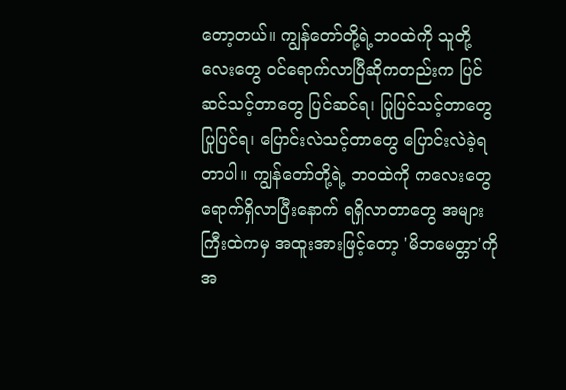တော့တယ်။ ကျွန်တော်တို့ရဲ့ဘဝထဲကို သူတို့လေးတွေ ဝင်ရောက်လာပြီဆိုကတည်းက ပြင်ဆင်သင့်တာတွေ ပြင်ဆင်ရ၊ ပြုပြင်သင့်တာတွေ ပြုပြင်ရ၊ ပြောင်းလဲသင့်တာတွေ ပြောင်းလဲခဲ့ရတာပါ။ ကျွန်တော်တို့ရဲ့ ဘဝထဲကို ကလေးတွေ ရောက်ရှိလာပြီးနောက် ရရှိလာတာတွေ အများကြီးထဲကမှ အထူးအားဖြင့်တော့ 'မိဘမေတ္တာ'ကို အ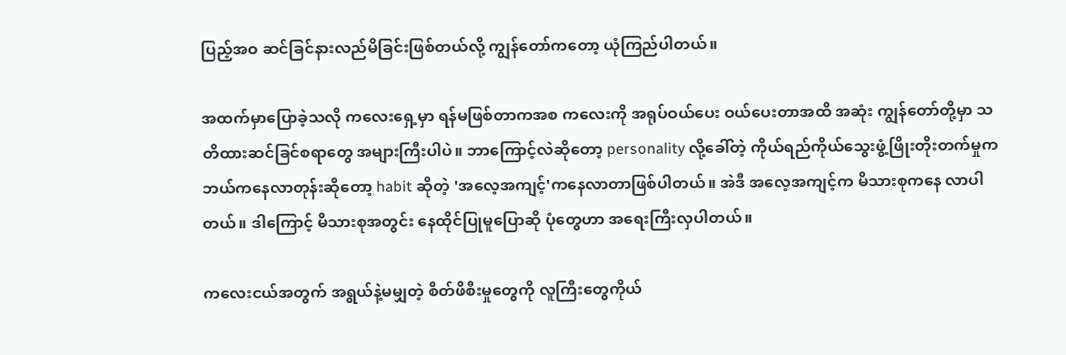ပြည့်အဝ ဆင်ခြင်နားလည်မိခြင်းဖြစ်တယ်လို့ ကျွန်တော်ကတော့ ယုံကြည်ပါတယ်။

အထက်မှာပြောခဲ့သလို ကလေးရှေ့မှာ ရန်မဖြစ်တာကအစ ကလေးကို အရုပ်ဝယ်ပေး ဝယ်ပေးတာအထိ အဆုံး ကျွန်တော်တို့မှာ သတိထားဆင်ခြင်စရာတွေ အများကြီးပါပဲ။ ဘာကြောင့်လဲဆိုတော့ personality လို့ခေါ်တဲ့ ကိုယ်ရည်ကိုယ်သွေးဖွံ့ဖြိုးတိုးတက်မှုက ဘယ်ကနေလာတုန်းဆိုတော့ habit ဆိုတဲ့ 'အလေ့အကျင့်'ကနေလာတာဖြစ်ပါတယ်။ အဲဒီ အလေ့အကျင့်က မိသားစုကနေ လာပါတယ်။ ဒါကြောင့် မိသားစုအတွင်း နေထိုင်ပြုမူပြောဆို ပုံတွေဟာ အရေးကြီးလှပါတယ်။

ကလေးငယ်အတွက် အရွယ်နဲ့မမျှတဲ့ စိတ်ဖိစီးမှုတွေကို လူကြီးတွေကိုယ်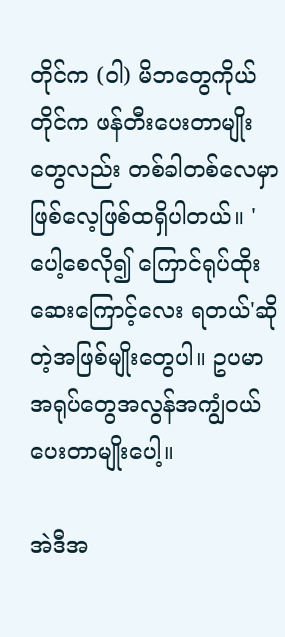တိုင်က (ဝါ) မိဘတွေကိုယ်တိုင်က ဖန်တီးပေးတာမျိုးတွေလည်း တစ်ခါတစ်လေမှာ ဖြစ်လေ့ဖြစ်ထရှိပါတယ်။ 'ပေါ့စေလို၍ ကြောင်ရုပ်ထိုး ဆေးကြောင့်လေး ရတယ်'ဆိုတဲ့အဖြစ်မျိုးတွေပါ။ ဥပမာ အရုပ်တွေအလွန်အကျွံဝယ်ပေးတာမျိုးပေါ့။

အဲဒီအ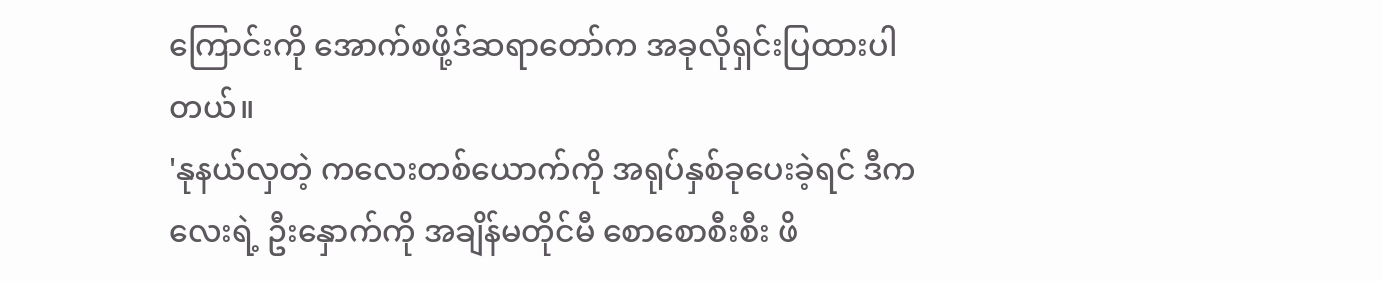ကြောင်းကို အောက်စဖို့ဒ်ဆရာတော်က အခုလိုရှင်းပြထားပါတယ်။
'နုနယ်လှတဲ့ ကလေးတစ်ယောက်ကို အရုပ်နှစ်ခုပေးခဲ့ရင် ဒီကလေးရဲ့ ဦးနှောက်ကို အချိန်မတိုင်မီ စောစောစီးစီး ဖိ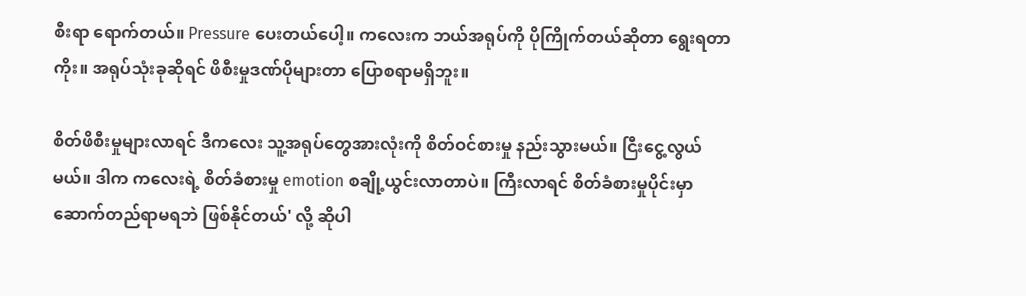စီးရာ ရောက်တယ်။ Pressure ပေးတယ်ပေါ့။ ကလေးက ဘယ်အရုပ်ကို ပိုကြိုက်တယ်ဆိုတာ ရွေးရတာကိုး။ အရုပ်သုံးခုဆိုရင် ဖိစီးမှုဒဏ်ပိုများတာ ပြောစရာမရှိဘူး။

စိတ်ဖိစီးမှုများလာရင် ဒီကလေး သူ့အရုပ်တွေအားလုံးကို စိတ်ဝင်စားမှု နည်းသွားမယ်။ ငြီးငွေ့လွယ်မယ်။ ဒါက ကလေးရဲ့ စိတ်ခံစားမှု emotion စချို့ယွင်းလာတာပဲ။ ကြီးလာရင် စိတ်ခံစားမှုပိုင်းမှာ ဆောက်တည်ရာမရဘဲ ဖြစ်နိုင်တယ်' လို့ ဆိုပါ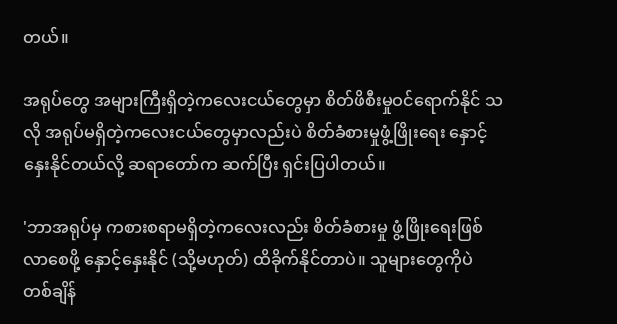တယ်။

အရုပ်တွေ အများကြီးရှိတဲ့ကလေးငယ်တွေမှာ စိတ်ဖိစီးမှုဝင်ရောက်နိုင် သလို အရုပ်မရှိတဲ့ကလေးငယ်တွေမှာလည်းပဲ စိတ်ခံစားမှုဖွံ့ဖြိုးရေး နှောင့်နှေးနိုင်တယ်လို့ ဆရာတော်က ဆက်ပြီး ရှင်းပြပါတယ်။

'ဘာအရုပ်မှ ကစားစရာမရှိတဲ့ကလေးလည်း စိတ်ခံစားမှု ဖွံ့ဖြိုးရေးဖြစ် လာစေဖို့ နှောင့်နှေးနိုင် (သို့မဟုတ်) ထိခိုက်နိုင်တာပဲ။ သူများတွေကိုပဲ တစ်ချိန်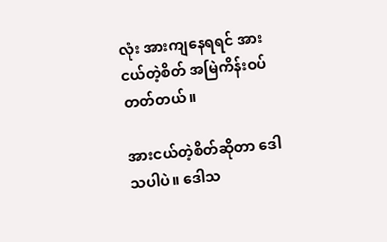လုံး အားကျနေရရင် အားငယ်တဲ့စိတ် အမြဲကိန်းဝပ်တတ်တယ်။

အားငယ်တဲ့စိတ်ဆိုတာ ဒေါသပါပဲ။ ဒေါသ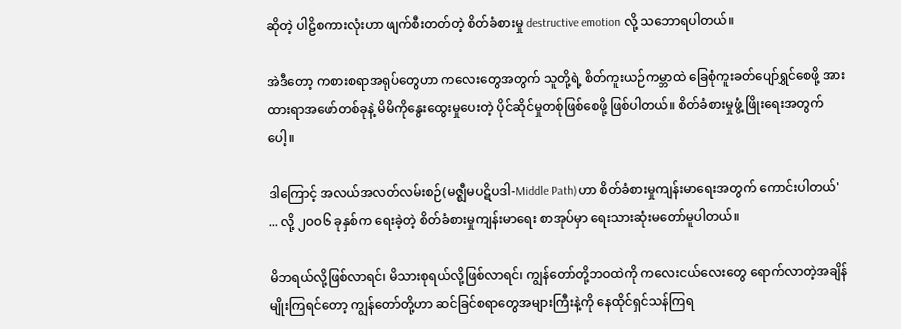ဆိုတဲ့ ပါဠိစကားလုံးဟာ ဖျက်စီးတတ်တဲ့ စိတ်ခံစားမှု destructive emotion လို့ သဘောရပါတယ်။

အဲဒီတော့ ကစားစရာအရုပ်တွေဟာ ကလေးတွေအတွက် သူတို့ရဲ့ စိတ်ကူးယဉ်ကမ္ဘာထဲ ခြေစုံကူးခတ်ပျော်ရွှင်စေဖို့ အားထားရာအဖော်တစ်ခုနဲ့ မိမိကိုနွေးထွေးမှုပေးတဲ့ ပိုင်ဆိုင်မှုတစ်ုဖြစ်စေဖို့ ဖြစ်ပါတယ်။ စိတ်ခံစားမှုဖွံ့ ဖြိုးရေးအတွက်ပေါ့။

ဒါကြောင့် အလယ်အလတ်လမ်းစဉ်(မဇ္ဈီမပဋိပဒါ-Middle Path)ဟာ စိတ်ခံစားမှုကျန်းမာရေးအတွက် ကောင်းပါတယ်' ... လို့ ၂ဝဝ၆ ခုနှစ်က ရေးခဲ့တဲ့ စိတ်ခံစားမှုကျန်းမာရေး စာအုပ်မှာ ရေးသားဆုံးမတော်မူပါတယ်။

မိဘရယ်လို့ဖြစ်လာရင်၊ မိသားစုရယ်လို့ဖြစ်လာရင်၊ ကျွန်တော်တို့ဘဝထဲကို ကလေးငယ်လေးတွေ ရောက်လာတဲ့အချိန်မျိုးကြရင်တော့ ကျွန်တော်တို့ဟာ ဆင်ခြင်စရာတွေအများကြီးနဲ့ကို နေထိုင်ရှင်သန်ကြရ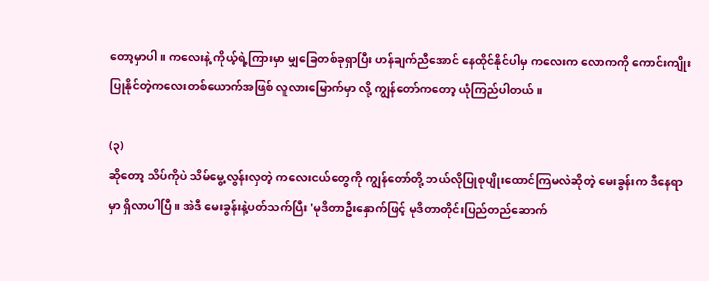တော့မှာပါ။ ကလေးနဲ့ ကိုယ့်ရဲ့ကြားမှာ မျှခြေတစ်ခုရှာပြီး ဟန်ချက်ညီအောင် နေထိုင်နိုင်ပါမှ ကလေးက လောကကို ကောင်းကျိုးပြုနိုင်တဲ့ကလေးတစ်ယောက်အဖြစ် လူလားမြောက်မှာ လို့ ကျွန်တော်ကတော့ ယုံကြည်ပါတယ်။

(၃)
ဆိုတော့ သိပ်ကိုပဲ သိမ်မွေ့လွန်းလှတဲ့ ကလေးငယ်တွေကို ကျွန်တော်တို့ ဘယ်လိုပြုစုပျိုးထောင်ကြမလဲဆိုတဲ့ မေးခွန်းက ဒီနေရာမှာ ရှိလာပါပြီ။ အဲဒီ မေးခွန်းနဲ့ပတ်သက်ပြီး 'မုဒိတာဦးနှောက်ဖြင့် မုဒိတာတိုင်းပြည်တည်ဆောက်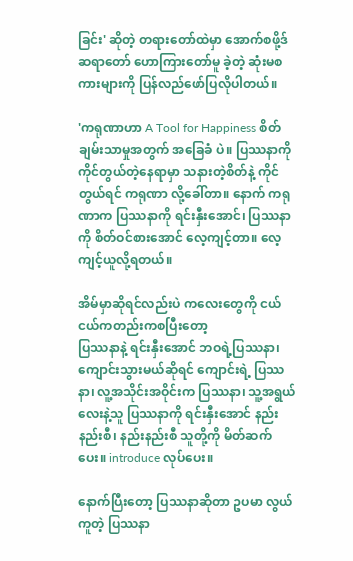ခြင်း' ဆိုတဲ့ တရားတော်ထဲမှာ အောက်စဖို့ဒ်ဆရာတော် ဟောကြားတော်မူ ခဲ့တဲ့ ဆုံးမစကားများကို ပြန်လည်ဖော်ပြလိုပါတယ်။

'ကရုဏာဟာ A Tool for Happiness စိတ်ချမ်းသာမှုအတွက် အခြေခံ ပဲ။ ပြဿနာကို ကိုင်တွယ်တဲ့နေရာမှာ သနားတဲ့စိတ်နဲ့ ကိုင်တွယ်ရင် ကရုဏာ လို့ခေါ်တာ။ နောက် ကရုဏာက ပြဿနာကို ရင်းနှီးအောင်၊ ပြဿနာကို စိတ်ဝင်စားအောင် လေ့ကျင့်တာ။ လေ့ကျင့်ယူလို့ရတယ်။

အိမ်မှာဆိုရင်လည်းပဲ ကလေးတွေကို ငယ်ငယ်ကတည်းကစပြီးတော့
ပြဿနာနဲ့ ရင်းနှီးအောင် ဘဝရဲ့ပြဿနာ၊ ကျောင်းသွားမယ်ဆိုရင် ကျောင်းရဲ့ ပြဿနာ၊ လူ့အသိုင်းအဝိုင်းက ပြဿနာ၊ သူ့အရွယ်လေးနဲ့သူ ပြဿနာကို ရင်းနှီးအောင် နည်းနည်းစီ၊ နည်းနည်းစီ သူတို့ကို မိတ်ဆက်ပေး။ introduce လုပ်ပေး။

နောက်ပြီးတော့ ပြဿနာဆိုတာ ဥပမာ လွယ်ကူတဲ့ ပြဿနာ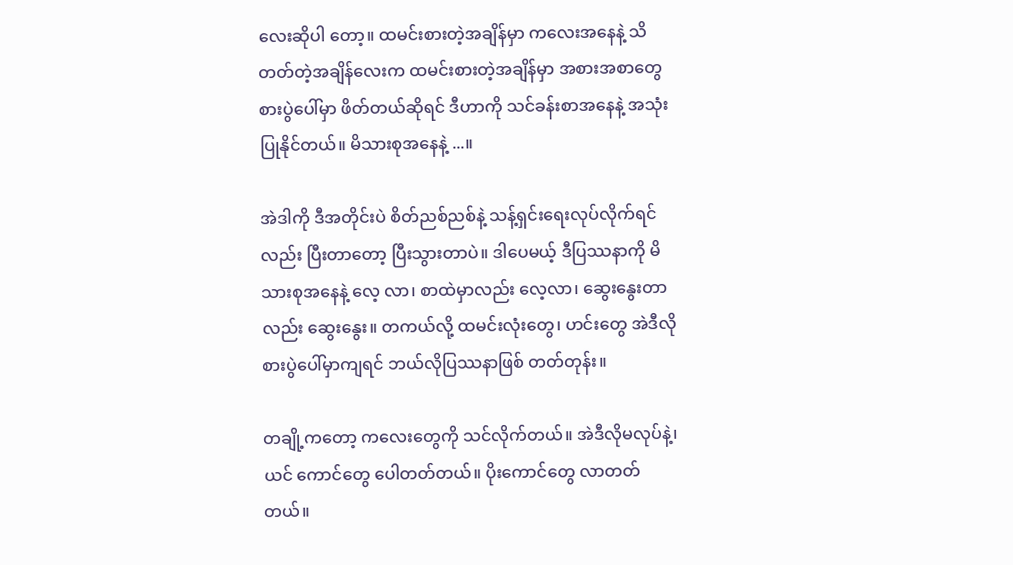လေးဆိုပါ တော့။ ထမင်းစားတဲ့အချိန်မှာ ကလေးအနေနဲ့ သိတတ်တဲ့အချိန်လေးက ထမင်းစားတဲ့အချိန်မှာ အစားအစာတွေ စားပွဲပေါ်မှာ ဖိတ်တယ်ဆိုရင် ဒီဟာကို သင်ခန်းစာအနေနဲ့ အသုံးပြုနိုင်တယ်။ မိသားစုအနေနဲ့ ...။

အဲဒါကို ဒီအတိုင်းပဲ စိတ်ညစ်ညစ်နဲ့ သန့်ရှင်းရေးလုပ်လိုက်ရင်လည်း ပြီးတာတော့ ပြီးသွားတာပဲ။ ဒါပေမယ့် ဒီပြဿနာကို မိသားစုအနေနဲ့ လေ့ လာ၊ စာထဲမှာလည်း လေ့လာ၊ ဆွေးနွေးတာလည်း ဆွေးနွေး။ တကယ်လို့ ထမင်းလုံးတွေ၊ ဟင်းတွေ အဲဒီလို စားပွဲပေါ်မှာကျရင် ဘယ်လိုပြဿနာဖြစ် တတ်တုန်း။

တချို့ကတော့ ကလေးတွေကို သင်လိုက်တယ်။ အဲဒီလိုမလုပ်နဲ့၊ ယင် ကောင်တွေ ပေါတတ်တယ်။ ပိုးကောင်တွေ လာတတ်တယ်။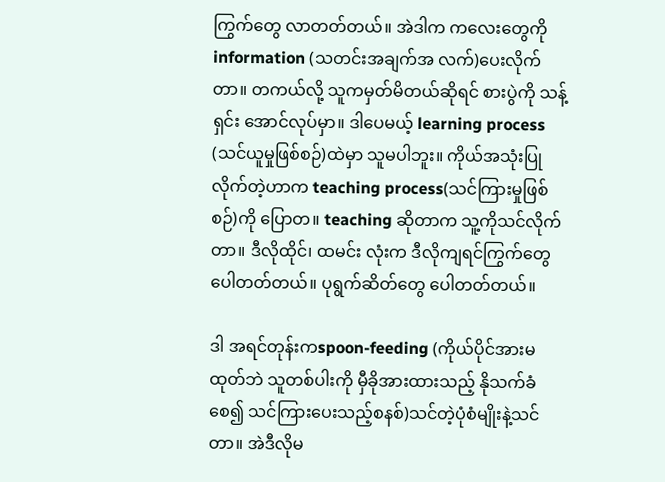ကြွက်တွေ လာတတ်တယ်။ အဲဒါက ကလေးတွေကို information (သတင်းအချက်အ လက်)ပေးလိုက်တာ။ တကယ်လို့ သူကမှတ်မိတယ်ဆိုရင် စားပွဲကို သန့်ရှင်း အောင်လုပ်မှာ။ ဒါပေမယ့် learning process (သင်ယူမှုဖြစ်စဉ်)ထဲမှာ သူမပါဘူး။ ကိုယ်အသုံးပြုလိုက်တဲ့ဟာက teaching process(သင်ကြားမှုဖြစ် စဉ်)ကို ပြောတ။ teaching ဆိုတာက သူ့ကိုသင်လိုက်တာ။ ဒီလိုထိုင်၊ ထမင်း လုံးက ဒီလိုကျရင်ကြွက်တွေပေါတတ်တယ်။ ပုရွက်ဆိတ်တွေ ပေါတတ်တယ်။

ဒါ အရင်တုန်းကspoon-feeding (ကိုယ်ပိုင်အားမထုတ်ဘဲ သူတစ်ပါးကို မှီခိုအားထားသည့် နိုသက်ခံစေ၍ သင်ကြားပေးသည့်စနစ်)သင်တဲ့ပုံစံမျိုးနဲ့သင်တာ။ အဲဒီလိုမ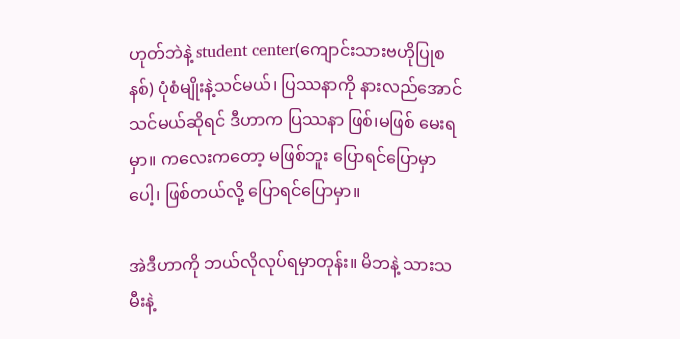ဟုတ်ဘဲနဲ့ student center(ကျောင်းသားဗဟိုပြုစနစ်) ပုံစံမျိုးနဲ့သင်မယ်၊ ပြဿနာကို နားလည်အောင် သင်မယ်ဆိုရင် ဒီဟာက ပြဿနာ ဖြစ်၊မဖြစ် မေးရမှာ။ ကလေးကတော့ မဖြစ်ဘူး ပြောရင်ပြောမှာပေါ့၊ ဖြစ်တယ်လို့ ပြောရင်ပြောမှာ။

အဲဒီဟာကို ဘယ်လိုလုပ်ရမှာတုန်း။ မိဘနဲ့ သားသမီးနဲ့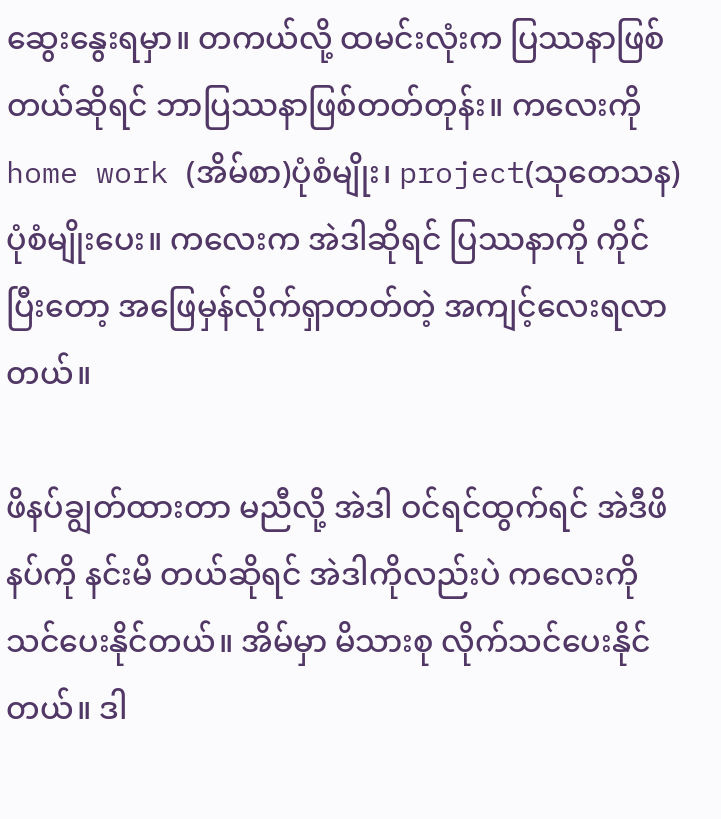ဆွေးနွေးရမှာ။ တကယ်လို့ ထမင်းလုံးက ပြဿနာဖြစ်တယ်ဆိုရင် ဘာပြဿနာဖြစ်တတ်တုန်း။ ကလေးကို home work (အိမ်စာ)ပုံစံမျိုး၊ project(သုတေသန)ပုံစံမျိုးပေး။ ကလေးက အဲဒါဆိုရင် ပြဿနာကို ကိုင်ပြီးတော့ အဖြေမှန်လိုက်ရှာတတ်တဲ့ အကျင့်လေးရလာတယ်။

ဖိနပ်ချွတ်ထားတာ မညီလို့ အဲဒါ ဝင်ရင်ထွက်ရင် အဲဒီဖိနပ်ကို နင်းမိ တယ်ဆိုရင် အဲဒါကိုလည်းပဲ ကလေးကို သင်ပေးနိုင်တယ်။ အိမ်မှာ မိသားစု လိုက်သင်ပေးနိုင်တယ်။ ဒါ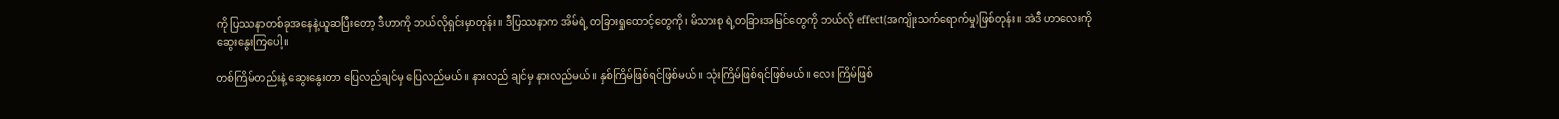ကို ပြဿနာတစ်ခုအနေနဲ့ယူဆပြီးတော့ ဒီဟာကို ဘယ်လိုရှင်းမှာတုန်း။ ဒီပြဿနာက အိမ်ရဲ့ တခြားရှုထောင့်တွေကို၊ မိသားစု ရဲ့တခြားအမြင်တွေကို ဘယ်လို effect(အကျိုးသက်ရောက်မှု)ဖြစ်တုန်း။ အဲဒီ ဟာလေးကို ဆွေးနွေးကြပေါ့။

တစ်ကြိမ်တည်းနဲ့ ဆွေးနွေးတာ ပြေလည်ချင်မှ ပြေလည်မယ်။ နားလည် ချင်မှ နားလည်မယ်။ နှစ်ကြိမ်ဖြစ်ရင်ဖြစ်မယ်။ သုံးကြိမ်ဖြစ်ရင်ဖြစ်မယ်။ လေး ကြိမ်ဖြစ်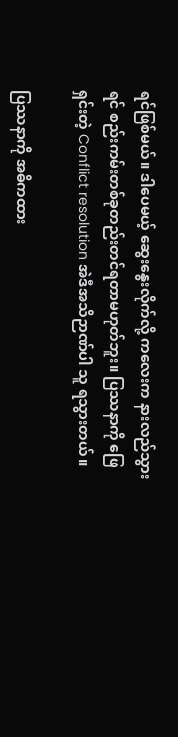ရင်ဖြစ်မယ်။ ဒါပေမယ့် ဆွေးနွေးလိုက်လို့ ကလေးက နားလည်သွား ရင် စည်းကမ်းတစ်ခုတည်းတင်ရတာမဟုတ်ဘူး။ ပြဿနာကို ဖြေရှင်းတဲ့ Conflict resolution အဲဒီအသိဉာဏ်ပါ သူ ရသွားတယ်။

ပြဿနာကို အဓိကထား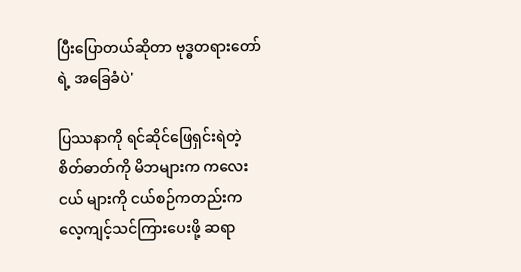ပြီးပြောတယ်ဆိုတာ ဗုဒ္ဓတရားတော်ရဲ့ အခြေခံပဲ'

ပြဿနာကို ရင်ဆိုင်ဖြေရှင်းရဲတဲ့ စိတ်ဓာတ်ကို မိဘများက ကလေးငယ် များကို ငယ်စဉ်ကတည်းက လေ့ကျင့်သင်ကြားပေးဖို့ ဆရာ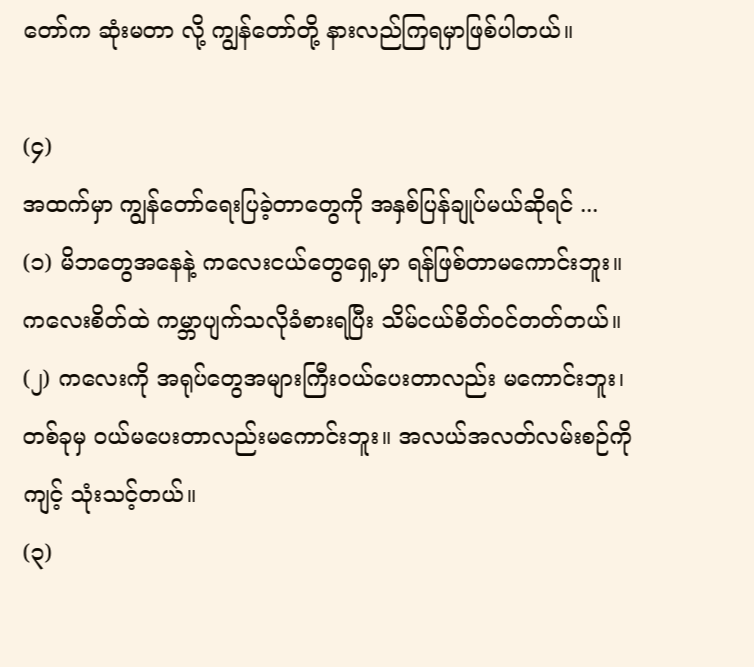တော်က ဆုံးမတာ လို့ ကျွန်တော်တို့ နားလည်ကြရမှာဖြစ်ပါတယ်။

(၄)
အထက်မှာ ကျွန်တော်ရေးပြခဲ့တာတွေကို အနှစ်ပြန်ချုပ်မယ်ဆိုရင် ...
(၁) မိဘတွေအနေနဲ့ ကလေးငယ်တွေရှေ့မှာ ရန်ဖြစ်တာမကောင်းဘူး။ ကလေးစိတ်ထဲ ကမ္ဘာပျက်သလိုခံစားရပြီး သိမ်ငယ်စိတ်ဝင်တတ်တယ်။
(၂) ကလေးကို အရုပ်တွေအများကြီးဝယ်ပေးတာလည်း မကောင်းဘူး၊ တစ်ခုမှ ဝယ်မပေးတာလည်းမကောင်းဘူး။ အလယ်အလတ်လမ်းစဉ်ကို ကျင့် သုံးသင့်တယ်။
(၃)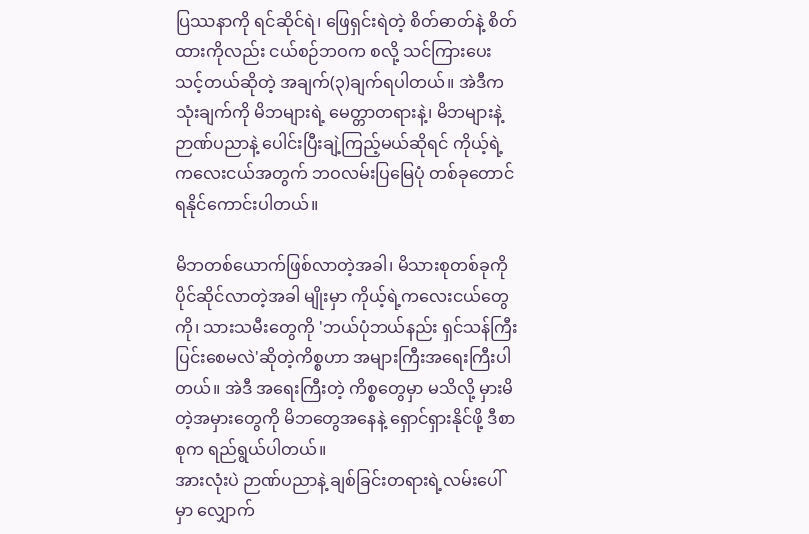ပြဿနာကို ရင်ဆိုင်ရဲ၊ ဖြေရှင်းရဲတဲ့ စိတ်ဓာတ်နဲ့ စိတ်ထားကိုလည်း ငယ်စဉ်ဘဝက စလို့ သင်ကြားပေးသင့်တယ်ဆိုတဲ့ အချက်(၃)ချက်ရပါတယ်။ အဲဒီကသုံးချက်ကို မိဘများရဲ့ မေတ္တာတရားနဲ့၊ မိဘများနဲ့ ဉာဏ်ပညာနဲ့ ပေါင်းပြီးချဲ့ကြည့်မယ်ဆိုရင် ကိုယ့်ရဲ့ကလေးငယ်အတွက် ဘဝလမ်းပြမြေပုံ တစ်ခုတောင် ရနိုင်ကောင်းပါတယ်။

မိဘတစ်ယောက်ဖြစ်လာတဲ့အခါ၊ မိသားစုတစ်ခုကို ပိုင်ဆိုင်လာတဲ့အခါ မျိုးမှာ ကိုယ့်ရဲ့ကလေးငယ်တွေကို၊ သားသမီးတွေကို 'ဘယ်ပုံဘယ်နည်း ရှင်သန်ကြီးပြင်းစေမလဲ'ဆိုတဲ့ကိစ္စဟာ အများကြီးအရေးကြီးပါတယ်။ အဲဒီ အရေးကြီးတဲ့ ကိစ္စတွေမှာ မသိလို့ မှားမိတဲ့အမှားတွေကို မိဘတွေအနေနဲ့ ရှောင်ရှားနိုင်ဖို့ ဒီစာစုက ရည်ရွယ်ပါတယ်။
အားလုံးပဲ ဉာဏ်ပညာနဲ့ ချစ်ခြင်းတရားရဲ့လမ်းပေါ်မှာ လျှောက်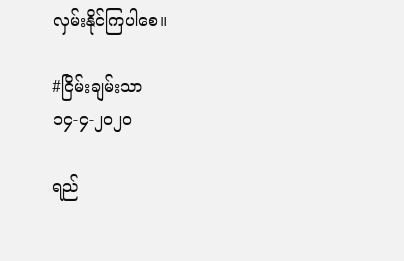လှမ်းနိုင်ကြပါစေ။

#ငြိမ်းချမ်းသာ
၁၄-၄-၂ဝ၂ဝ

ရည်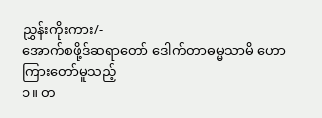ညွှန်းကိုးကား/-
အောက်စဖို့ဒ်ဆရာတော် ဒေါက်တာဓမ္မသာမိ ဟောကြားတော်မူသည့်
၁။ တ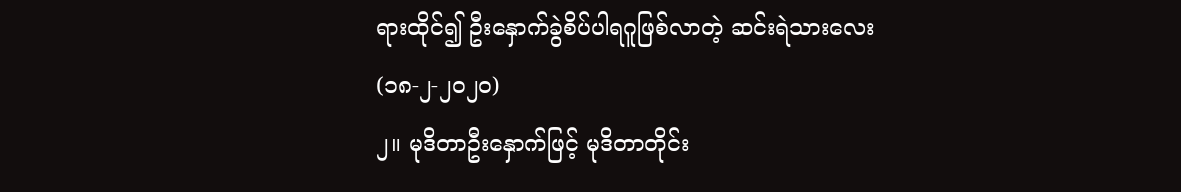ရားထိုင်၍ ဦးနှောက်ခွဲစိပ်ပါရဂူဖြစ်လာတဲ့ ဆင်းရဲသားလေး
(၁၈-၂-၂ဝ၂ဝ)
၂။ မုဒိတာဦးနှောက်ဖြင့် မုဒိတာတိုင်း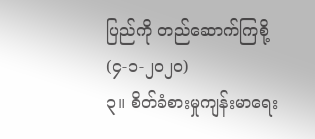ပြည်ကို တည်ဆောက်ကြစို့
(၄-၁-၂ဝ၂ဝ)
၃။ စိတ်ခံစားမှုကျန်းမာရေး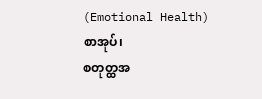(Emotional Health) စာအုပ်၊
စတုတ္ထအ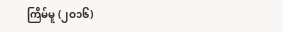ကြိမ်မူ (၂ဝ၁၆)